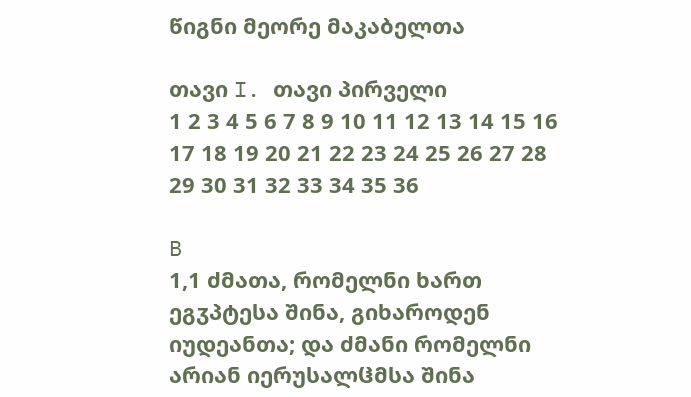წიგნი მეორე მაკაბელთა

თავი I. თავი პირველი
1 2 3 4 5 6 7 8 9 10 11 12 13 14 15 16 17 18 19 20 21 22 23 24 25 26 27 28 29 30 31 32 33 34 35 36

B
1,1 ძმათა, რომელნი ხართ ეგჳპტესა შინა, გიხაროდენ იუდეანთა; და ძმანი რომელნი არიან იერუსალჱმსა შინა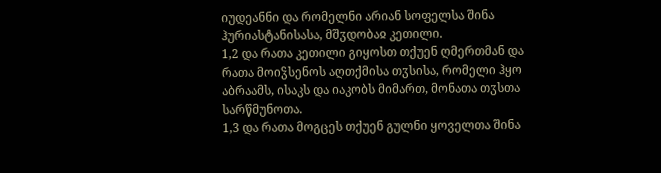იუდეანნი და რომელნი არიან სოფელსა შინა ჰურიასტანისასა, მშჳდობაჲ კეთილი.
1,2 და რათა კეთილი გიყოსთ თქუენ ღმერთმან და რათა მოიჴსენოს აღთქმისა თჳსისა, რომელი ჰყო აბრაამს, ისაკს და იაკობს მიმართ, მონათა თჳსთა სარწმუნოთა.
1,3 და რათა მოგცეს თქუენ გულნი ყოველთა შინა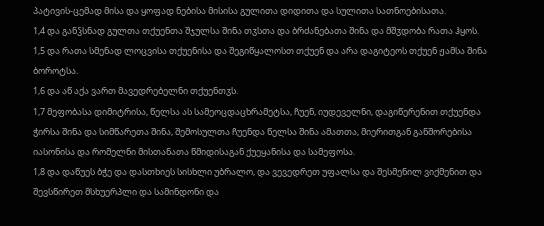პატივის-ცემად მისა და ყოფად ნებისა მისისა გულითა დიდითა და სულითა სათნოებისათა.
1,4 და განჴსნად გულთა თქუენთა შჯულსა შინა თჳსთა და ბრძანებათა შინა და მშჳდობა რათა ჰყოს.
1,5 და რათა სმენად ლოცვისა თქუენისა და შეგიწყალოსთ თქუენ და არა დაგიტეოს თქუენ ჟამსა შინა ბოროტსა.
1,6 და აწ აქა ვართ მავედრებელნი თქუენთჳს.
1,7 მეფობასა დიმიტრისა, წელსა ას სამეოცდაცხრამეტსა, ჩუენ, იუდეველნი, დაგიწერენით თქუენდა ჭირსა შინა და სიმწარეთა შინა, შემოსულთა ჩუენდა წელსა შინა ამათთა, მიერითგან განშორებისა იასონისა და რომელნი მისთანათა წმიდისაგან ქუეყანისა და სამეფოსა.
1,8 და დაწუეს ბჭე და დასთხიეს სისხლი უბრალო, და ვევედრეთ უფალსა და შესმენილ ვიქმენით და შევსწირეთ მსხუერპლი და სამინდონი და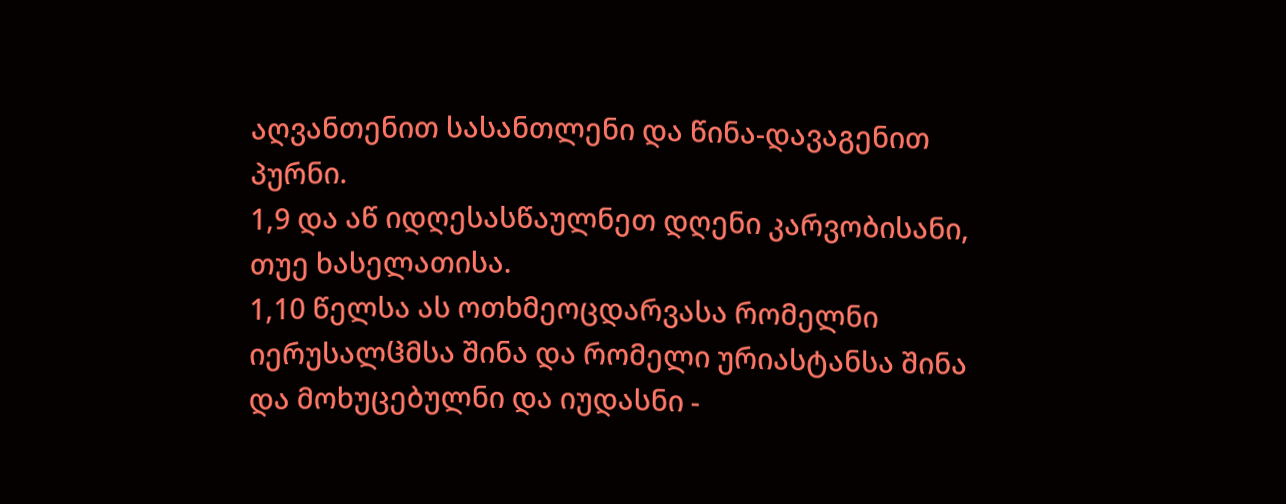აღვანთენით სასანთლენი და წინა-დავაგენით პურნი.
1,9 და აწ იდღესასწაულნეთ დღენი კარვობისანი, თუე ხასელათისა.
1,10 წელსა ას ოთხმეოცდარვასა რომელნი იერუსალჱმსა შინა და რომელი ურიასტანსა შინა და მოხუცებულნი და იუდასნი -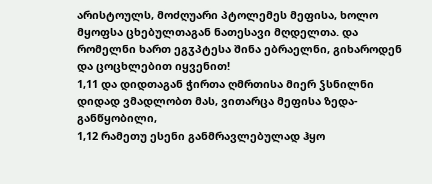არისტოულს, მოძღუარი პტოლემეს მეფისა, ხოლო მყოფსა ცხებულთაგან ნათესავი მღდელთა. და რომელნი ხართ ეგჳპტესა შინა ებრაელნი, გიხაროდენ და ცოცხლებით იყვენით!
1,11 და დიდთაგან ჭირთა ღმრთისა მიერ ჴსნილნი დიდად ვმადლობთ მას, ვითარცა მეფისა ზედა-განწყობილი,
1,12 რამეთუ ესენი განმრავლებულად ჰყო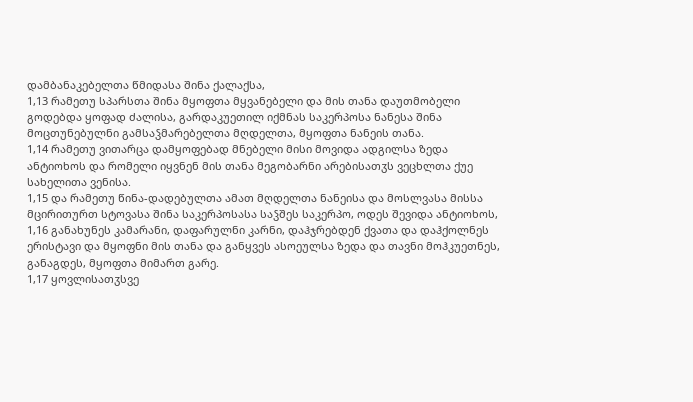დამბანაკებელთა წმიდასა შინა ქალაქსა,
1,13 რამეთუ სპარსთა შინა მყოფთა მყვანებელი და მის თანა დაუთმობელი გოდებდა ყოფად ძალისა, გარდაკუეთილ იქმნას საკერპოსა ნანესა შინა მოცთუნებულნი გამსაჴმარებელთა მღდელთა, მყოფთა ნანეის თანა.
1,14 რამეთუ ვითარცა დამყოფებად მნებელი მისი მოვიდა ადგილსა ზედა ანტიოხოს და რომელი იყვნენ მის თანა მეგობარნი არებისათჳს ვეცხლთა ქუე სახელითა ვენისა.
1,15 და რამეთუ წინა-დადებულთა ამათ მღდელთა ნანეისა და მოსლვასა მისსა მცირითურთ სტოვასა შინა საკერპოსასა საჴშეს საკერპო, ოდეს შევიდა ანტიოხოს,
1,16 განახუნეს კამარანი, დაფარულნი კარნი, დაჰჯრებდენ ქვათა და დაჰქოლნეს ერისტავი და მყოფნი მის თანა და განყვეს ასოეულსა ზედა და თავნი მოჰკუეთნეს, განაგდეს, მყოფთა მიმართ გარე.
1,17 ყოვლისათჳსვე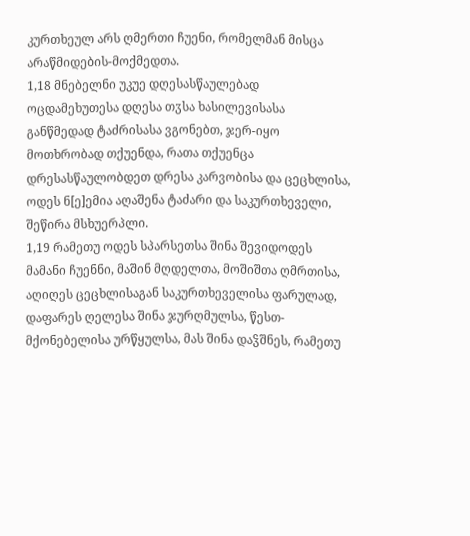კურთხეულ არს ღმერთი ჩუენი, რომელმან მისცა არაწმიდების-მოქმედთა.
1,18 მნებელნი უკუე დღესასწაულებად ოცდამეხუთესა დღესა თჳსა ხასილევისასა განწმედად ტაძრისასა ვგონებთ, ჯერ-იყო მოთხრობად თქუენდა, რათა თქუენცა დრესასწაულობდეთ დრესა კარვობისა და ცეცხლისა, ოდეს ნ[ე]ემია აღაშენა ტაძარი და საკურთხეველი, შეწირა მსხუერპლი.
1,19 რამეთუ ოდეს სპარსეთსა შინა შევიდოდეს მამანი ჩუენნი, მაშინ მღდელთა, მოშიშთა ღმრთისა, აღიღეს ცეცხლისაგან საკურთხეველისა ფარულად, დაფარეს ღელესა შინა ჯურღმულსა, წესთ-მქონებელისა ურწყულსა, მას შინა დაჴშნეს, რამეთუ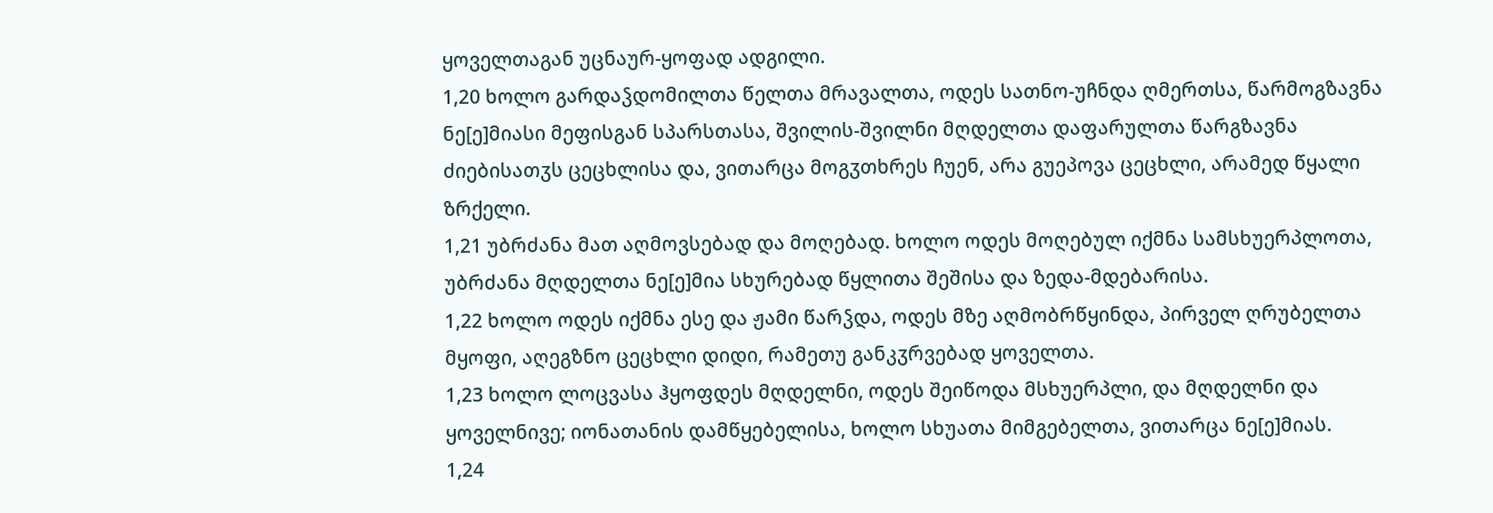ყოველთაგან უცნაურ-ყოფად ადგილი.
1,20 ხოლო გარდაჴდომილთა წელთა მრავალთა, ოდეს სათნო-უჩნდა ღმერთსა, წარმოგზავნა ნე[ე]მიასი მეფისგან სპარსთასა, შვილის-შვილნი მღდელთა დაფარულთა წარგზავნა ძიებისათჳს ცეცხლისა და, ვითარცა მოგჳთხრეს ჩუენ, არა გუეპოვა ცეცხლი, არამედ წყალი ზრქელი.
1,21 უბრძანა მათ აღმოვსებად და მოღებად. ხოლო ოდეს მოღებულ იქმნა სამსხუერპლოთა, უბრძანა მღდელთა ნე[ე]მია სხურებად წყლითა შეშისა და ზედა-მდებარისა.
1,22 ხოლო ოდეს იქმნა ესე და ჟამი წარჴდა, ოდეს მზე აღმობრწყინდა, პირველ ღრუბელთა მყოფი, აღეგზნო ცეცხლი დიდი, რამეთუ განკჳრვებად ყოველთა.
1,23 ხოლო ლოცვასა ჰყოფდეს მღდელნი, ოდეს შეიწოდა მსხუერპლი, და მღდელნი და ყოველნივე; იონათანის დამწყებელისა, ხოლო სხუათა მიმგებელთა, ვითარცა ნე[ე]მიას.
1,24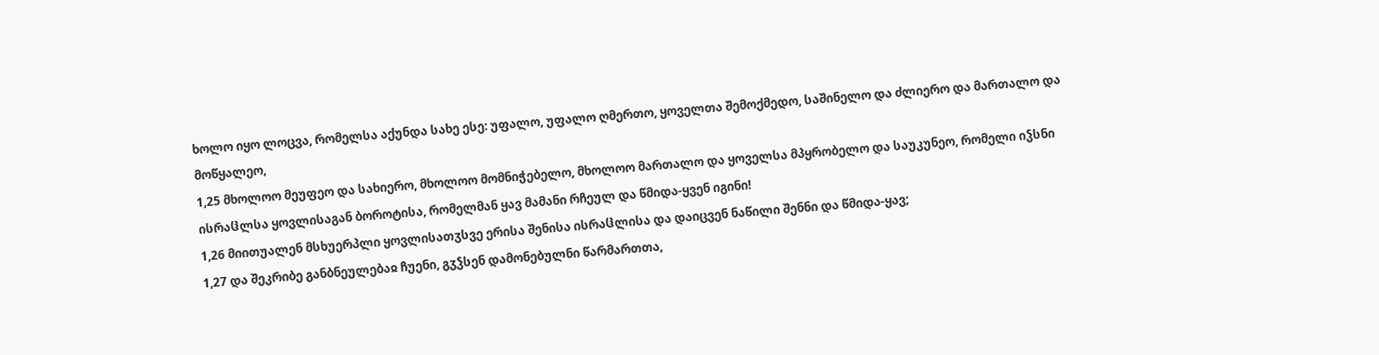ხოლო იყო ლოცვა, რომელსა აქუნდა სახე ესე: უფალო, უფალო ღმერთო, ყოველთა შემოქმედო, საშინელო და ძლიერო და მართალო და მოწყალეო,
1,25 მხოლოო მეუფეო და სახიერო, მხოლოო მომნიჭებელო, მხოლოო მართალო და ყოველსა მპყრობელო და საუკუნეო, რომელი იჴსნი ისრაჱლსა ყოვლისაგან ბოროტისა, რომელმან ყავ მამანი რჩეულ და წმიდა-ყვენ იგინი!
1,26 მიითუალენ მსხუერპლი ყოვლისათჳსვე ერისა შენისა ისრაჱლისა და დაიცვენ ნაწილი შენნი და წმიდა-ყავ;
1,27 და შეკრიბე განბნეულებაჲ ჩუენი, გჳჴსენ დამონებულნი წარმართთა,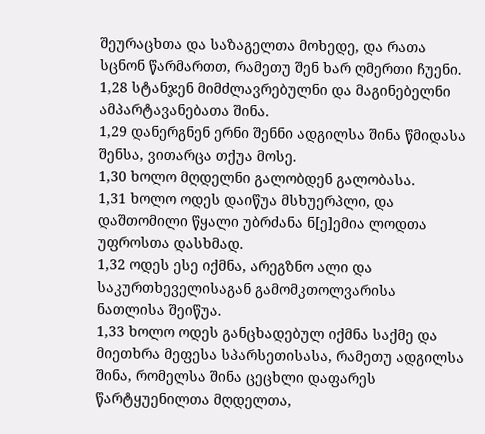შეურაცხთა და საზაგელთა მოხედე, და რათა სცნონ წარმართთ, რამეთუ შენ ხარ ღმერთი ჩუენი.
1,28 სტანჯენ მიმძლავრებულნი და მაგინებელნი ამპარტავანებათა შინა.
1,29 დანერგნენ ერნი შენნი ადგილსა შინა წმიდასა შენსა, ვითარცა თქუა მოსე.
1,30 ხოლო მღდელნი გალობდენ გალობასა.
1,31 ხოლო ოდეს დაიწუა მსხუერპლი, და დაშთომილი წყალი უბრძანა ნ[ე]ემია ლოდთა უფროსთა დასხმად.
1,32 ოდეს ესე იქმნა, არეგზნო ალი და საკურთხეველისაგან გამომკთოლვარისა ნათლისა შეიწუა.
1,33 ხოლო ოდეს განცხადებულ იქმნა საქმე და მიეთხრა მეფესა სპარსეთისასა, რამეთუ ადგილსა შინა, რომელსა შინა ცეცხლი დაფარეს წარტყუენილთა მღდელთა,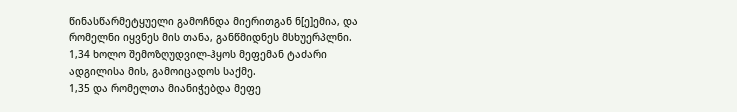წინასწარმეტყუელი გამოჩნდა მიერითგან ნ[ე]ემია, და რომელნი იყვნეს მის თანა, განწმიდნეს მსხუერპლნი.
1,34 ხოლო შემოზღუდვილ-ჰყოს მეფემან ტაძარი ადგილისა მის, გამოიცადოს საქმე.
1,35 და რომელთა მიანიჭებდა მეფე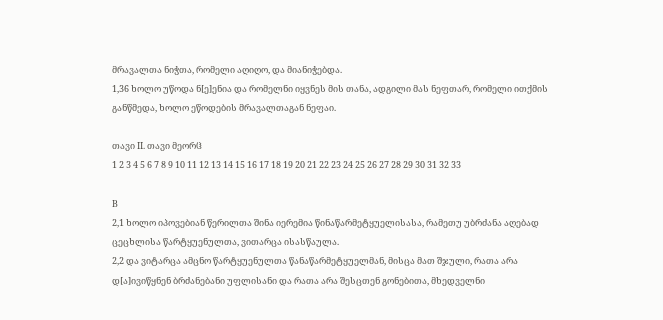მრავალთა ნიჭთა, რომელი აღიღო, და მიანიჭებდა.
1,36 ხოლო უწოდა ნ[ე]ენია და რომელნი იყვნეს მის თანა, ადგილი მას ნეფთარ, რომელი ითქმის განწმედა, ხოლო ეწოდების მრავალთაგან ნეფაი.

თავი II. თავი მეორჱ
1 2 3 4 5 6 7 8 9 10 11 12 13 14 15 16 17 18 19 20 21 22 23 24 25 26 27 28 29 30 31 32 33

B
2,1 ხოლო იპოვებიან წერილთა შინა იერემია წინაწარმეტყუელისასა, რამეთუ უბრძანა აღებად ცეცხლისა წარტყუენულთა, ვითარცა ისასწაულა.
2,2 და ვიტარცა ამცნო წარტყუენულთა წანაწარმეტყუელმან, მისცა მათ შჯული, რათა არა დ[ა]ივიწყნენ ბრძანებანი უფლისანი და რათა არა შესცთენ გონებითა, მხედველნი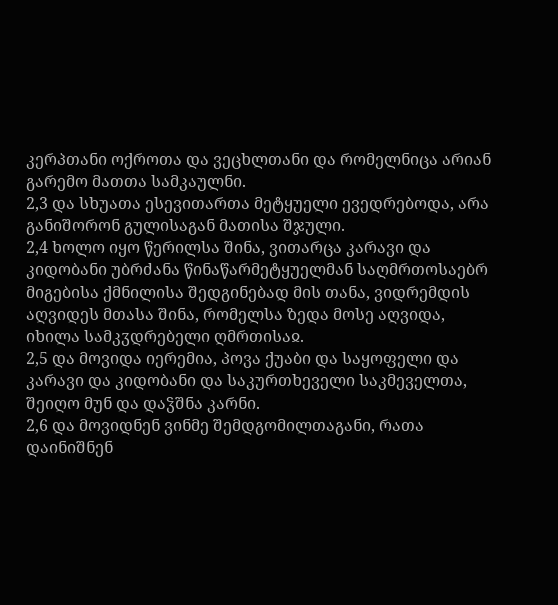კერპთანი ოქროთა და ვეცხლთანი და რომელნიცა არიან გარემო მათთა სამკაულნი.
2,3 და სხუათა ესევითართა მეტყუელი ევედრებოდა, არა განიშორონ გულისაგან მათისა შჯული.
2,4 ხოლო იყო წერილსა შინა, ვითარცა კარავი და კიდობანი უბრძანა წინაწარმეტყუელმან საღმრთოსაებრ მიგებისა ქმნილისა შედგინებად მის თანა, ვიდრემდის აღვიდეს მთასა შინა, რომელსა ზედა მოსე აღვიდა, იხილა სამკჳდრებელი ღმრთისაჲ.
2,5 და მოვიდა იერემია, პოვა ქუაბი და საყოფელი და კარავი და კიდობანი და საკურთხეველი საკმეველთა, შეიღო მუნ და დაჴშნა კარნი.
2,6 და მოვიდნენ ვინმე შემდგომილთაგანი, რათა დაინიშნენ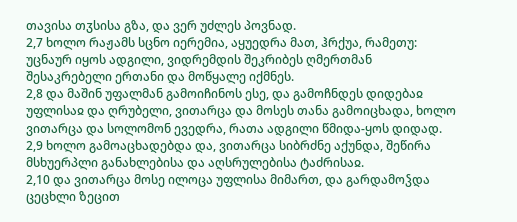თავისა თჳსისა გზა, და ვერ უძლეს პოვნად.
2,7 ხოლო რაჟამს სცნო იერემია, აყუედრა მათ, ჰრქუა, რამეთუ: უცნაურ იყოს ადგილი, ვიდრემდის შეკრიბეს ღმერთმან შესაკრებელი ერთანი და მოწყალე იქმნეს.
2,8 და მაშინ უფალმან გამოიჩინოს ესე, და გამოჩნდეს დიდებაჲ უფლისაჲ და ღრუბელი, ვითარცა და მოსეს თანა გამოიცხადა, ხოლო ვითარცა და სოლომონ ევედრა, რათა ადგილი წმიდა-ყოს დიდად.
2,9 ხოლო გამოაცხადებდა და, ვითარცა სიბრძნე აქუნდა, შეწირა მსხუერპლი განახლებისა და აღსრულებისა ტაძრისაჲ.
2,10 და ვითარცა მოსე ილოცა უფლისა მიმართ, და გარდამოჴდა ცეცხლი ზეცით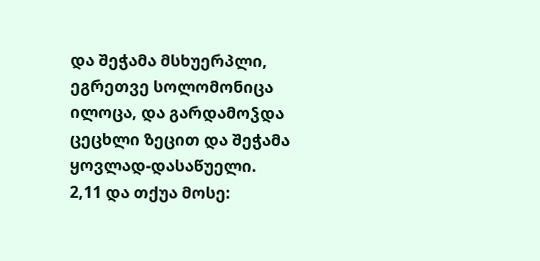და შეჭამა მსხუერპლი, ეგრეთვე სოლომონიცა ილოცა, და გარდამოჴდა ცეცხლი ზეცით და შეჭამა ყოვლად-დასაწუელი.
2,11 და თქუა მოსე: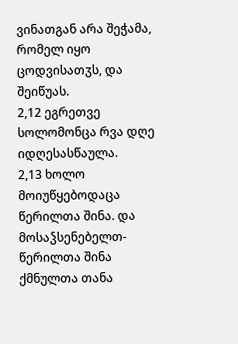ვინათგან არა შეჭამა, რომელ იყო ცოდვისათჳს, და შეიწუას.
2,12 ეგრეთვე სოლომონცა რვა დღე იდღესასწაულა.
2,13 ხოლო მოიუწყებოდაცა წერილთა შინა. და მოსაჴსენებელთ-წერილთა შინა ქმნულთა თანა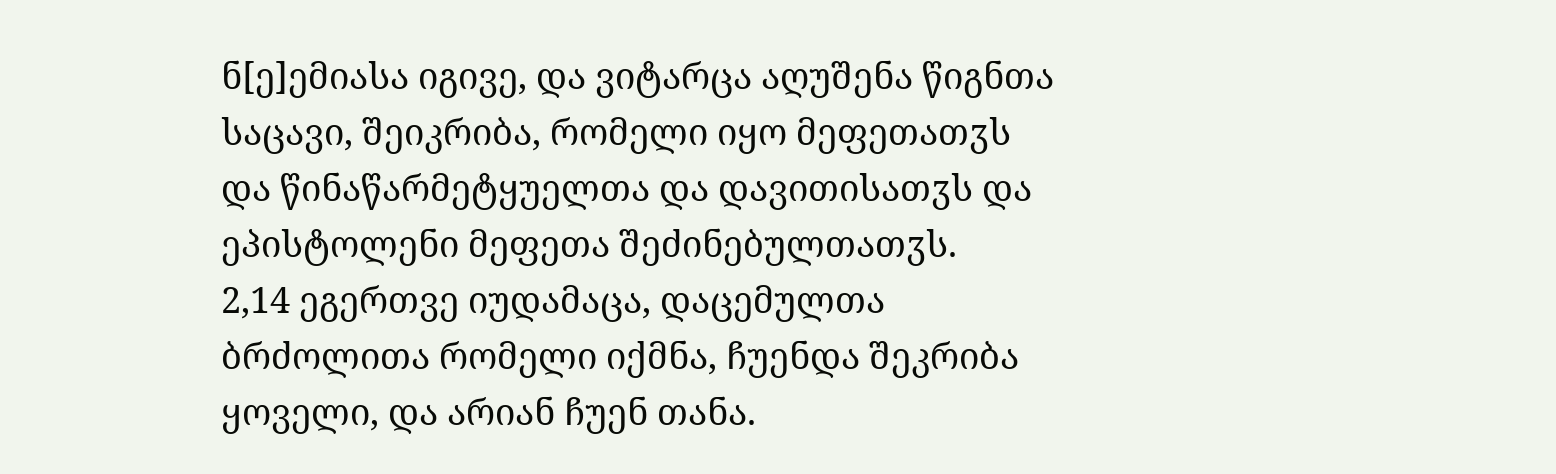ნ[ე]ემიასა იგივე, და ვიტარცა აღუშენა წიგნთა საცავი, შეიკრიბა, რომელი იყო მეფეთათჳს და წინაწარმეტყუელთა და დავითისათჳს და ეპისტოლენი მეფეთა შეძინებულთათჳს.
2,14 ეგერთვე იუდამაცა, დაცემულთა ბრძოლითა რომელი იქმნა, ჩუენდა შეკრიბა ყოველი, და არიან ჩუენ თანა.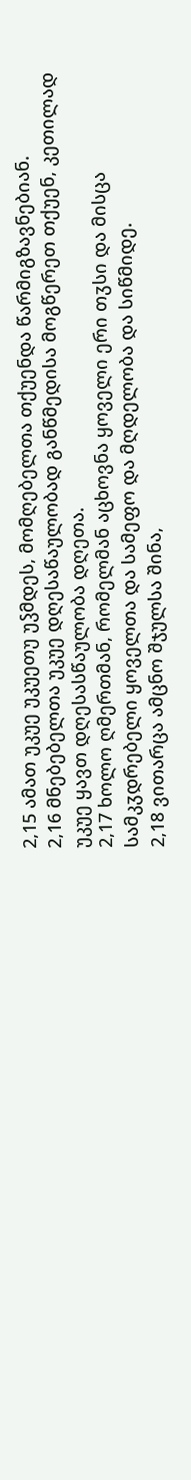2,15 ამათ უკუე უკუეთუ უჴმდეს, მომღებელთა თქუენდა წარმიგზავნებიან.
2,16 მნებებელთა უკუე დღესაწაულობად განწმედისა მოგწერეთ თქუენ, კეთილად უკუე ყავთ დღესასწაულობა დღეთა.
2,17 ხოლო ღმერთმან, რომელმან აცხოვნა ყოველი ერი თჳსი და მისცა სამკჳდრებელი ყოველთა და სამეფო და მღდელობა და სიწმიდე.
2,18 ვითარცა ამცნო შჯულსა შინა,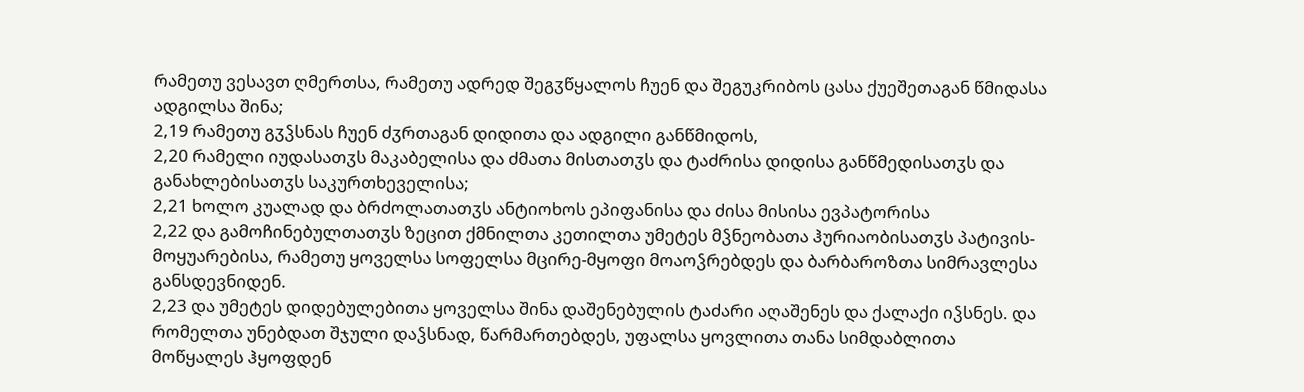რამეთუ ვესავთ ღმერთსა, რამეთუ ადრედ შეგჳწყალოს ჩუენ და შეგუკრიბოს ცასა ქუეშეთაგან წმიდასა ადგილსა შინა;
2,19 რამეთუ გჳჴსნას ჩუენ ძჳრთაგან დიდითა და ადგილი განწმიდოს,
2,20 რამელი იუდასათჳს მაკაბელისა და ძმათა მისთათჳს და ტაძრისა დიდისა განწმედისათჳს და განახლებისათჳს საკურთხეველისა;
2,21 ხოლო კუალად და ბრძოლათათჳს ანტიოხოს ეპიფანისა და ძისა მისისა ევპატორისა
2,22 და გამოჩინებულთათჳს ზეცით ქმნილთა კეთილთა უმეტეს მჴნეობათა ჰურიაობისათჳს პატივის-მოყუარებისა, რამეთუ ყოველსა სოფელსა მცირე-მყოფი მოაოჴრებდეს და ბარბაროზთა სიმრავლესა განსდევნიდენ.
2,23 და უმეტეს დიდებულებითა ყოველსა შინა დაშენებულის ტაძარი აღაშენეს და ქალაქი იჴსნეს. და რომელთა უნებდათ შჯული დაჴსნად, წარმართებდეს, უფალსა ყოვლითა თანა სიმდაბლითა მოწყალეს ჰყოფდენ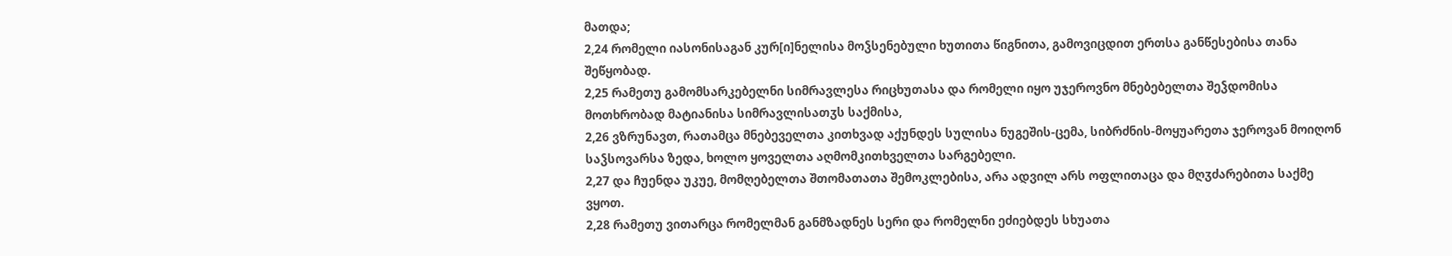მათდა;
2,24 რომელი იასონისაგან კურ[ი]ნელისა მოჴსენებული ხუთითა წიგნითა, გამოვიცდით ერთსა განწესებისა თანა შეწყობად.
2,25 რამეთუ გამომსარკებელნი სიმრავლესა რიცხუთასა და რომელი იყო უჯეროვნო მნებებელთა შეჴდომისა მოთხრობად მატიანისა სიმრავლისათჳს საქმისა,
2,26 ვზრუნავთ, რათამცა მნებეველთა კითხვად აქუნდეს სულისა ნუგეშის-ცემა, სიბრძნის-მოყუარეთა ჯეროვან მოიღონ საჴსოვარსა ზედა, ხოლო ყოველთა აღმომკითხველთა სარგებელი.
2,27 და ჩუენდა უკუე, მომღებელთა შთომათათა შემოკლებისა, არა ადვილ არს ოფლითაცა და მღჳძარებითა საქმე ვყოთ.
2,28 რამეთუ ვითარცა რომელმან განმზადნეს სერი და რომელნი ეძიებდეს სხუათა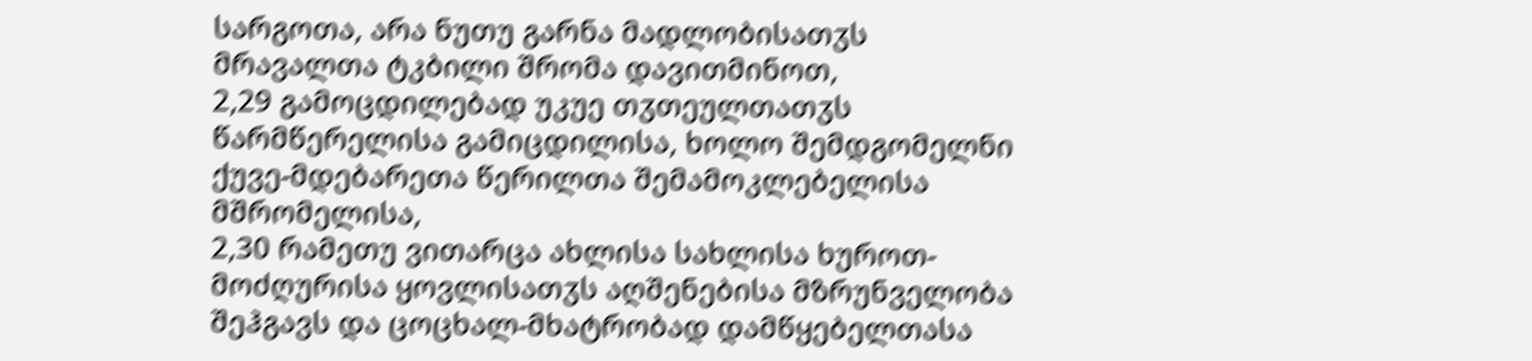სარგოთა, არა ნუთუ გარნა მადლობისათჳს მრავალთა ტკბილი შრომა დავითმინოთ,
2,29 გამოცდილებად უკუე თჳთეულთათჳს წარმწერელისა გამიცდილისა, ხოლო შემდგომელნი ქუვე-მდებარეთა წერილთა შემამოკლებელისა მშრომელისა,
2,30 რამეთუ ვითარცა ახლისა სახლისა ხუროთ-მოძღურისა ყოვლისათჳს აღშენებისა მზრუნველობა შეჰგავს და ცოცხალ-მხატრობად დამწყებელთასა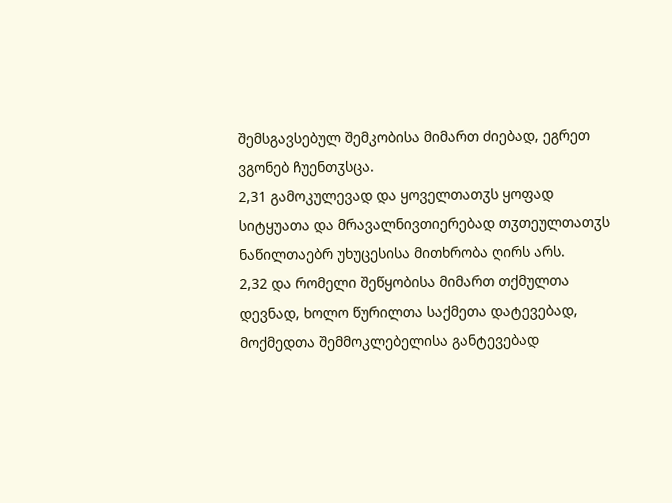შემსგავსებულ შემკობისა მიმართ ძიებად, ეგრეთ ვგონებ ჩუენთჳსცა.
2,31 გამოკულევად და ყოველთათჳს ყოფად სიტყუათა და მრავალნივთიერებად თჳთეულთათჳს ნაწილთაებრ უხუცესისა მითხრობა ღირს არს.
2,32 და რომელი შეწყობისა მიმართ თქმულთა დევნად, ხოლო წურილთა საქმეთა დატევებად, მოქმედთა შემმოკლებელისა განტევებად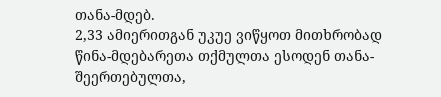თანა-მდებ.
2,33 ამიერითგან უკუე ვიწყოთ მითხრობად წინა-მდებარეთა თქმულთა ესოდენ თანა-შეერთებულთა,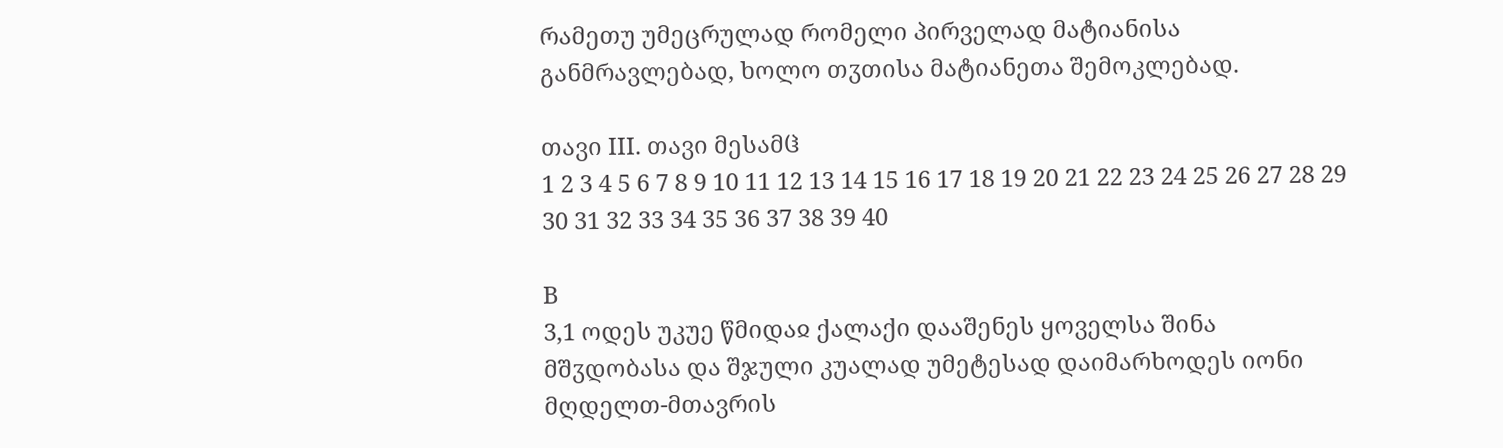რამეთუ უმეცრულად რომელი პირველად მატიანისა განმრავლებად, ხოლო თჳთისა მატიანეთა შემოკლებად.

თავი III. თავი მესამჱ
1 2 3 4 5 6 7 8 9 10 11 12 13 14 15 16 17 18 19 20 21 22 23 24 25 26 27 28 29 30 31 32 33 34 35 36 37 38 39 40

B
3,1 ოდეს უკუე წმიდაჲ ქალაქი დააშენეს ყოველსა შინა მშჳდობასა და შჯული კუალად უმეტესად დაიმარხოდეს იონი მღდელთ-მთავრის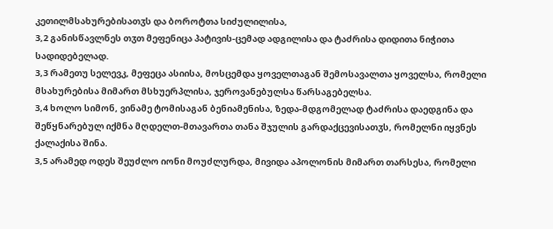კეთილმსახურებისათჳს და ბოროტთა სიძულილისა,
3,2 განისწავლნეს თჳთ მეფენიცა პატივის-ცემად ადგილისა და ტაძრისა დიდითა ნიჭითა სადიდებელად.
3,3 რამეთუ სელევკ, მეფეცა ასიისა, მოსცემდა ყოველთაგან შემოსავალთა ყოველსა, რომელი მსახურებისა მიმართ მსხუერპლისა, ჯეროვანებულსა წარსაგებელსა.
3,4 ხოლო სიმონ, ვინამე ტომისაგან ბენიამენისა, ზედა-მდგომელად ტაძრისა დაედგინა და შეწყნარებულ იქმნა მღდელთ-მთავართა თანა შჯულის გარდაქცევისათჳს, რომელნი იყვნეს ქალაქისა შინა.
3,5 არამედ ოდეს შეუძლო იონი მოუძლურდა, მივიდა აპოლონის მიმართ თარსესა, რომელი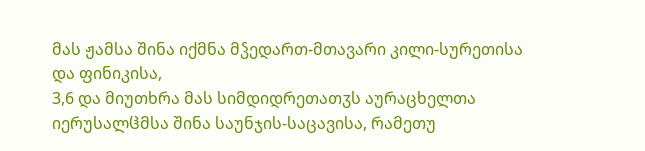მას ჟამსა შინა იქმნა მჴედართ-მთავარი კილი-სურეთისა და ფინიკისა,
3,6 და მიუთხრა მას სიმდიდრეთათჳს აურაცხელთა იერუსალჱმსა შინა საუნჯის-საცავისა, რამეთუ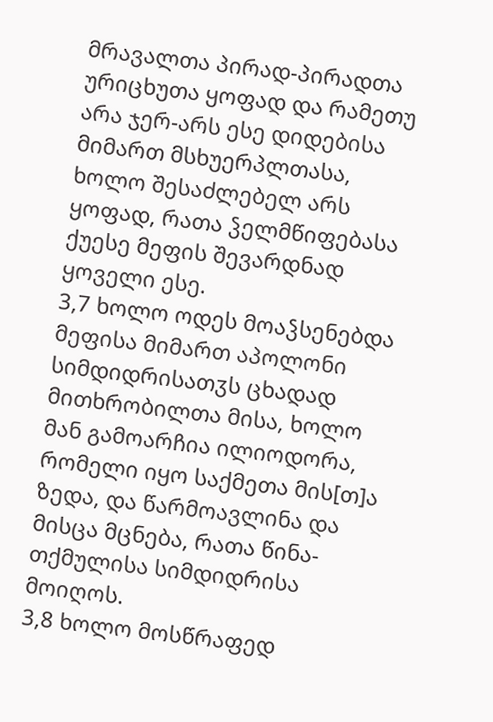მრავალთა პირად-პირადთა ურიცხუთა ყოფად და რამეთუ არა ჯერ-არს ესე დიდებისა მიმართ მსხუერპლთასა, ხოლო შესაძლებელ არს ყოფად, რათა ჴელმწიფებასა ქუესე მეფის შევარდნად ყოველი ესე.
3,7 ხოლო ოდეს მოაჴსენებდა მეფისა მიმართ აპოლონი სიმდიდრისათჳს ცხადად მითხრობილთა მისა, ხოლო მან გამოარჩია ილიოდორა, რომელი იყო საქმეთა მის[თ]ა ზედა, და წარმოავლინა და მისცა მცნება, რათა წინა-თქმულისა სიმდიდრისა მოიღოს.
3,8 ხოლო მოსწრაფედ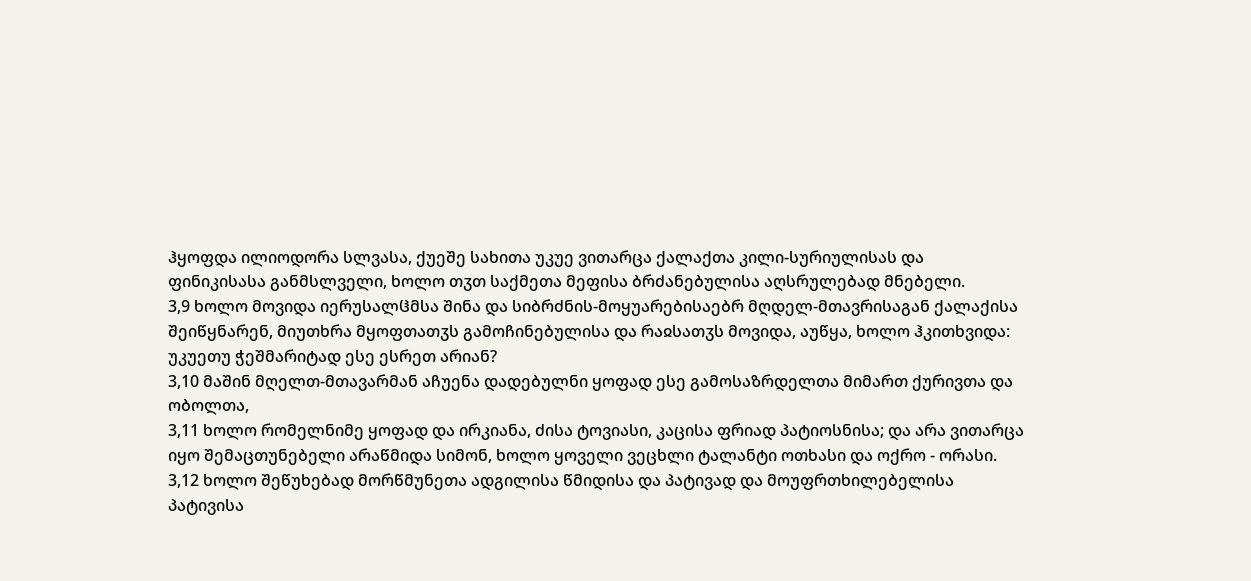ჰყოფდა ილიოდორა სლვასა, ქუეშე სახითა უკუე ვითარცა ქალაქთა კილი-სურიულისას და ფინიკისასა განმსლველი, ხოლო თჳთ საქმეთა მეფისა ბრძანებულისა აღსრულებად მნებელი.
3,9 ხოლო მოვიდა იერუსალჱმსა შინა და სიბრძნის-მოყუარებისაებრ მღდელ-მთავრისაგან ქალაქისა შეიწყნარენ, მიუთხრა მყოფთათჳს გამოჩინებულისა და რაჲსათჳს მოვიდა, აუწყა, ხოლო ჰკითხვიდა: უკუეთუ ჭეშმარიტად ესე ესრეთ არიან?
3,10 მაშინ მღელთ-მთავარმან აჩუენა დადებულნი ყოფად ესე გამოსაზრდელთა მიმართ ქურივთა და ობოლთა,
3,11 ხოლო რომელნიმე ყოფად და ირკიანა, ძისა ტოვიასი, კაცისა ფრიად პატიოსნისა; და არა ვითარცა იყო შემაცთუნებელი არაწმიდა სიმონ, ხოლო ყოველი ვეცხლი ტალანტი ოთხასი და ოქრო - ორასი.
3,12 ხოლო შეწუხებად მორწმუნეთა ადგილისა წმიდისა და პატივად და მოუფრთხილებელისა პატივისა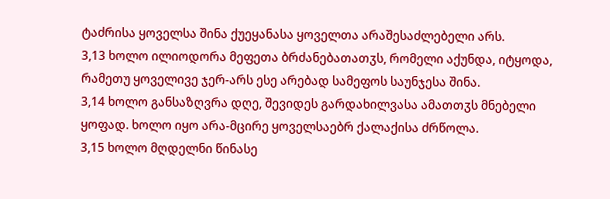ტაძრისა ყოველსა შინა ქუეყანასა ყოველთა არაშესაძლებელი არს.
3,13 ხოლო ილიოდორა მეფეთა ბრძანებათათჳს, რომელი აქუნდა, იტყოდა, რამეთუ ყოველივე ჯერ-არს ესე არებად სამეფოს საუნჯესა შინა.
3,14 ხოლო განსაზღვრა დღე, შევიდეს გარდახილვასა ამათთჳს მნებელი ყოფად. ხოლო იყო არა-მცირე ყოველსაებრ ქალაქისა ძრწოლა.
3,15 ხოლო მღდელნი წინასე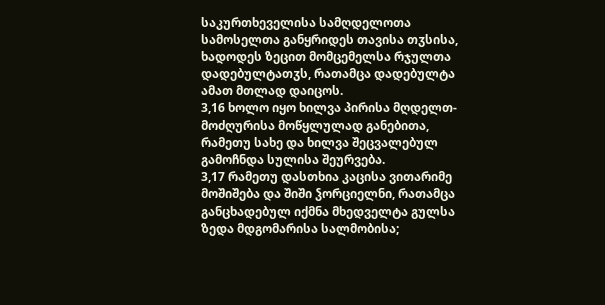საკურთხეველისა სამღდელოთა სამოსელთა განყრიდეს თავისა თჳსისა, ხადოდეს ზეცით მომცემელსა რჯულთა დადებულტათჳს, რათამცა დადებულტა ამათ მთლად დაიცოს.
3,16 ხოლო იყო ხილვა პირისა მღდელთ-მოძღურისა მოწყლულად განებითა, რამეთუ სახე და ხილვა შეცვალებულ გამოჩნდა სულისა შეურვება.
3,17 რამეთუ დასთხია კაცისა ვითარიმე მოშიშება და შიში ჴორციელნი, რათამცა განცხადებულ იქმნა მხედველტა გულსა ზედა მდგომარისა სალმობისა;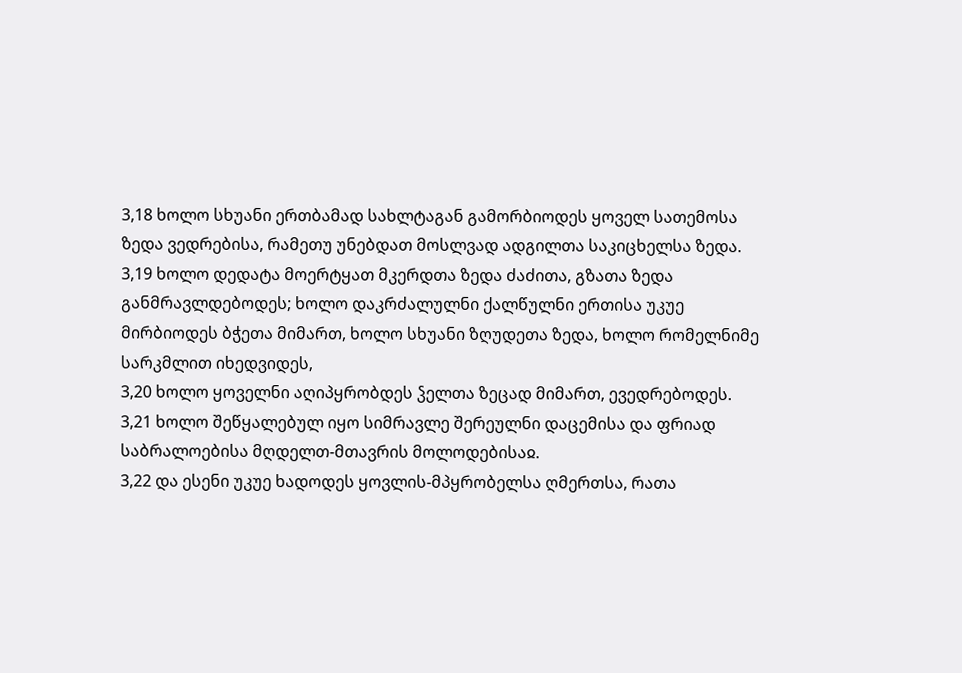3,18 ხოლო სხუანი ერთბამად სახლტაგან გამორბიოდეს ყოველ სათემოსა ზედა ვედრებისა, რამეთუ უნებდათ მოსლვად ადგილთა საკიცხელსა ზედა.
3,19 ხოლო დედატა მოერტყათ მკერდთა ზედა ძაძითა, გზათა ზედა განმრავლდებოდეს; ხოლო დაკრძალულნი ქალწულნი ერთისა უკუე მირბიოდეს ბჭეთა მიმართ, ხოლო სხუანი ზღუდეთა ზედა, ხოლო რომელნიმე სარკმლით იხედვიდეს,
3,20 ხოლო ყოველნი აღიპყრობდეს ჴელთა ზეცად მიმართ, ევედრებოდეს.
3,21 ხოლო შეწყალებულ იყო სიმრავლე შერეულნი დაცემისა და ფრიად საბრალოებისა მღდელთ-მთავრის მოლოდებისაჲ.
3,22 და ესენი უკუე ხადოდეს ყოვლის-მპყრობელსა ღმერთსა, რათა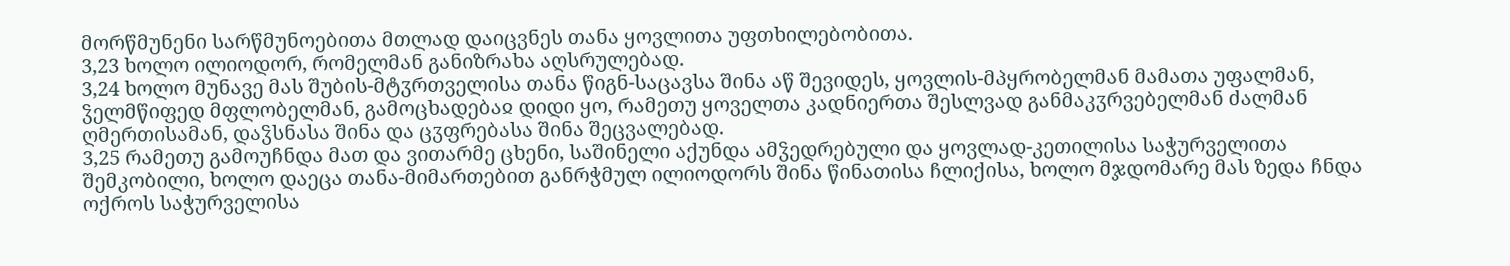მორწმუნენი სარწმუნოებითა მთლად დაიცვნეს თანა ყოვლითა უფთხილებობითა.
3,23 ხოლო ილიოდორ, რომელმან განიზრახა აღსრულებად.
3,24 ხოლო მუნავე მას შუბის-მტჳრთველისა თანა წიგნ-საცავსა შინა აწ შევიდეს, ყოვლის-მპყრობელმან მამათა უფალმან, ჴელმწიფედ მფლობელმან, გამოცხადებაჲ დიდი ყო, რამეთუ ყოველთა კადნიერთა შესლვად განმაკჳრვებელმან ძალმან ღმერთისამან, დაჴსნასა შინა და ცჳფრებასა შინა შეცვალებად.
3,25 რამეთუ გამოუჩნდა მათ და ვითარმე ცხენი, საშინელი აქუნდა ამჴედრებული და ყოვლად-კეთილისა საჭურველითა შემკობილი, ხოლო დაეცა თანა-მიმართებით განრჭმულ ილიოდორს შინა წინათისა ჩლიქისა, ხოლო მჯდომარე მას ზედა ჩნდა ოქროს საჭურველისა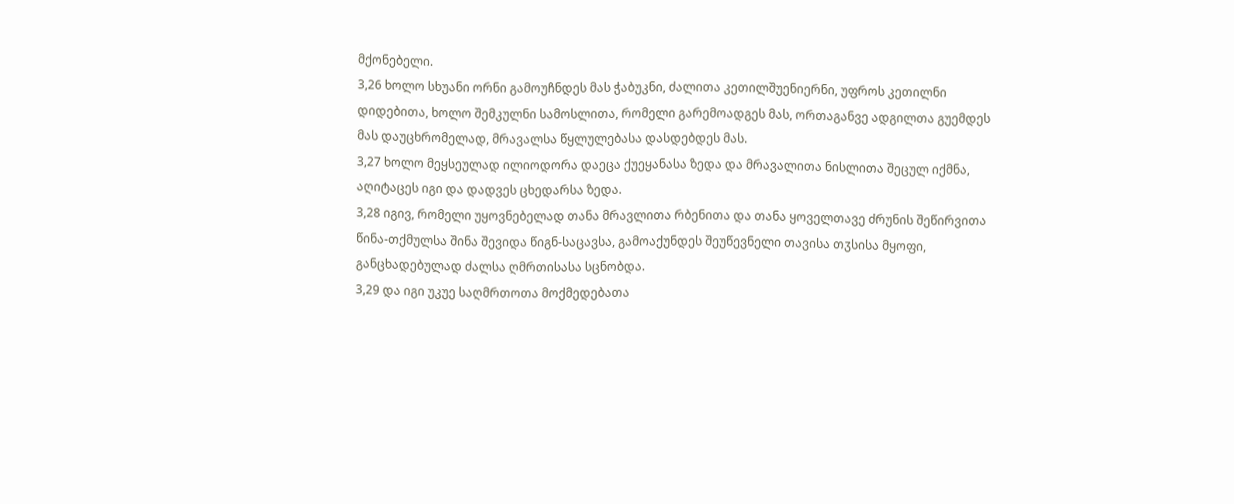მქონებელი.
3,26 ხოლო სხუანი ორნი გამოუჩნდეს მას ჭაბუკნი, ძალითა კეთილშუენიერნი, უფროს კეთილნი დიდებითა, ხოლო შემკულნი სამოსლითა, რომელი გარემოადგეს მას, ორთაგანვე ადგილთა გუემდეს მას დაუცხრომელად, მრავალსა წყლულებასა დასდებდეს მას.
3,27 ხოლო მეყსეულად ილიოდორა დაეცა ქუეყანასა ზედა და მრავალითა ნისლითა შეცულ იქმნა, აღიტაცეს იგი და დადვეს ცხედარსა ზედა.
3,28 იგივ, რომელი უყოვნებელად თანა მრავლითა რბენითა და თანა ყოველთავე ძრუნის შეწირვითა წინა-თქმულსა შინა შევიდა წიგნ-საცავსა, გამოაქუნდეს შეუწევნელი თავისა თჳსისა მყოფი, განცხადებულად ძალსა ღმრთისასა სცნობდა.
3,29 და იგი უკუე საღმრთოთა მოქმედებათა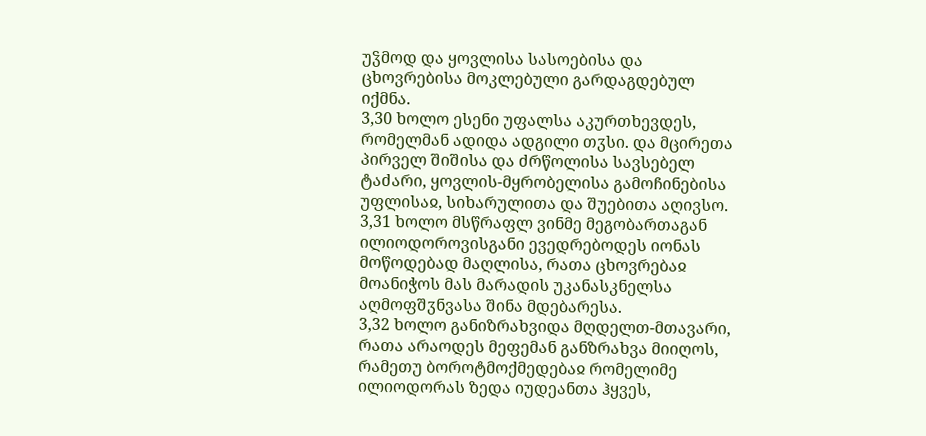უჴმოდ და ყოვლისა სასოებისა და ცხოვრებისა მოკლებული გარდაგდებულ იქმნა.
3,30 ხოლო ესენი უფალსა აკურთხევდეს, რომელმან ადიდა ადგილი თჳსი. და მცირეთა პირველ შიშისა და ძრწოლისა სავსებელ ტაძარი, ყოვლის-მყრობელისა გამოჩინებისა უფლისაჲ, სიხარულითა და შუებითა აღივსო.
3,31 ხოლო მსწრაფლ ვინმე მეგობართაგან ილიოდოროვისგანი ევედრებოდეს იონას მოწოდებად მაღლისა, რათა ცხოვრებაჲ მოანიჭოს მას მარადის უკანასკნელსა აღმოფშჳნვასა შინა მდებარესა.
3,32 ხოლო განიზრახვიდა მღდელთ-მთავარი, რათა არაოდეს მეფემან განზრახვა მიიღოს, რამეთუ ბოროტმოქმედებაჲ რომელიმე ილიოდორას ზედა იუდეანთა ჰყვეს,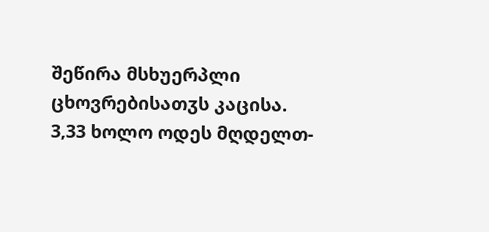შეწირა მსხუერპლი ცხოვრებისათჳს კაცისა.
3,33 ხოლო ოდეს მღდელთ-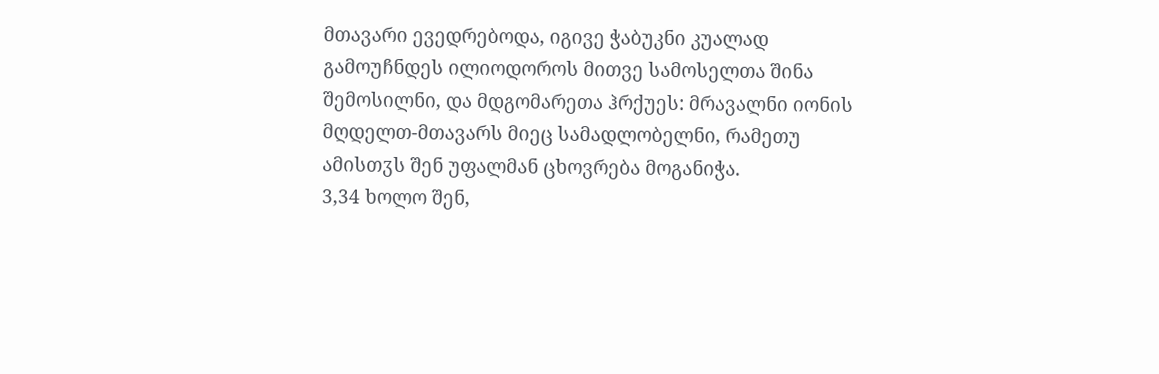მთავარი ევედრებოდა, იგივე ჭაბუკნი კუალად გამოუჩნდეს ილიოდოროს მითვე სამოსელთა შინა შემოსილნი, და მდგომარეთა ჰრქუეს: მრავალნი იონის მღდელთ-მთავარს მიეც სამადლობელნი, რამეთუ ამისთჳს შენ უფალმან ცხოვრება მოგანიჭა.
3,34 ხოლო შენ,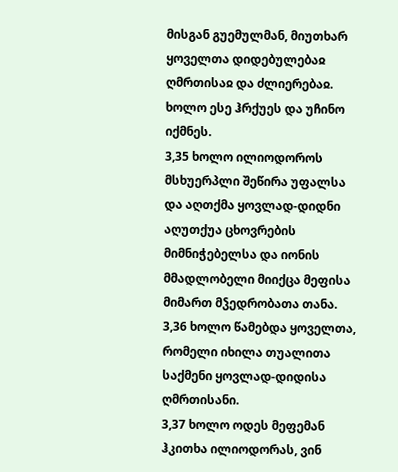მისგან გუემულმან, მიუთხარ ყოველთა დიდებულებაჲ ღმრთისაჲ და ძლიერებაჲ. ხოლო ესე ჰრქუეს და უჩინო იქმნეს.
3,35 ხოლო ილიოდოროს მსხუერპლი შეწირა უფალსა და აღთქმა ყოვლად-დიდნი აღუთქუა ცხოვრების მიმნიჭებელსა და იონის მმადლობელი მიიქცა მეფისა მიმართ მჴედრობათა თანა.
3,36 ხოლო წამებდა ყოველთა, რომელი იხილა თუალითა საქმენი ყოვლად-დიდისა ღმრთისანი.
3,37 ხოლო ოდეს მეფემან ჰკითხა ილიოდორას, ვინ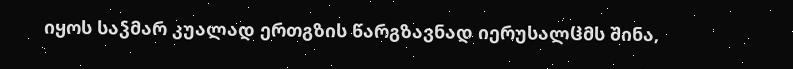იყოს საჴმარ კუალად ერთგზის წარგზავნად იერუსალჱმს შინა,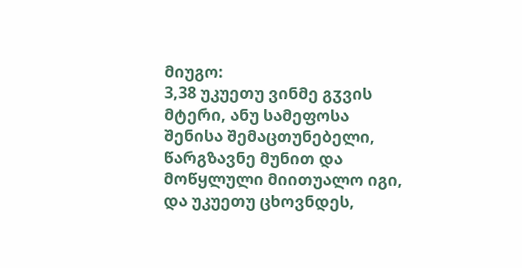მიუგო:
3,38 უკუეთუ ვინმე გჳვის მტერი, ანუ სამეფოსა შენისა შემაცთუნებელი, წარგზავნე მუნით და მოწყლული მიითუალო იგი, და უკუეთუ ცხოვნდეს,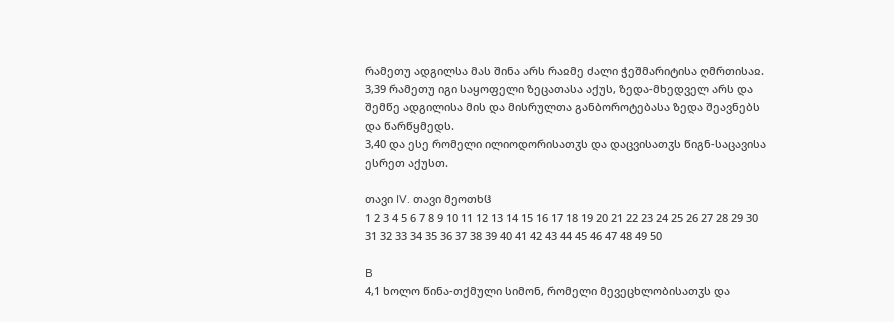რამეთუ ადგილსა მას შინა არს რაჲმე ძალი ჭეშმარიტისა ღმრთისაჲ.
3,39 რამეთუ იგი საყოფელი ზეცათასა აქუს, ზედა-მხედველ არს და შემწე ადგილისა მის და მისრულთა განბოროტებასა ზედა შეავნებს და წარწყმედს.
3,40 და ესე რომელი ილიოდორისათჳს და დაცვისათჳს წიგნ-საცავისა ესრეთ აქუსთ.

თავი IV. თავი მეოთხჱ
1 2 3 4 5 6 7 8 9 10 11 12 13 14 15 16 17 18 19 20 21 22 23 24 25 26 27 28 29 30 31 32 33 34 35 36 37 38 39 40 41 42 43 44 45 46 47 48 49 50

B
4,1 ხოლო წინა-თქმული სიმონ, რომელი მევეცხლობისათჳს და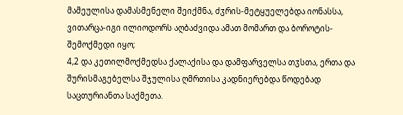მამეულისა დამასმენელი შეიქმნა, ძჳრის-მეტყუელებდა იონასსა, ვითარცა-იგი ილიოდორს აღბაძვიდა ამათ მომართ და ბოროტის-შემოქმედი იყო;
4,2 და კეთილმოქმედსა ქალაქისა და დამფარველსა თჳსთა, ერთა და შურისმაგებელსა შჯულისა ღმრთისა კადნიერებდა წოდებად საცთურიანთა საქმეთა.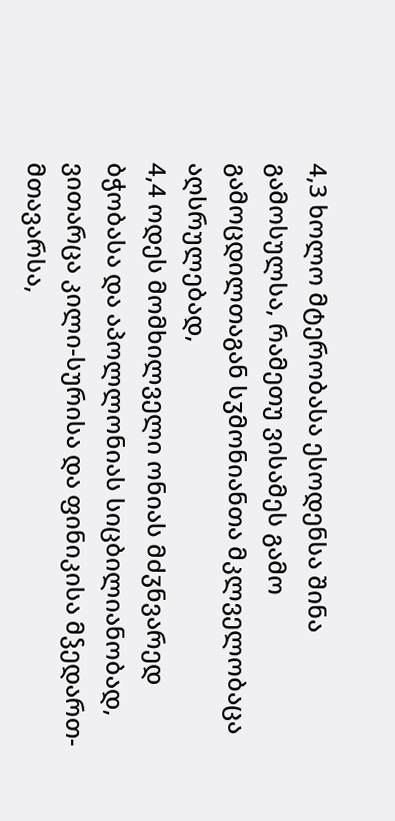4,3 ხოლო მტერობასა ესოდენსა შინა გამოსულსა, რამეთუ ვისამეს გამო გამოცდილთაგან სჳმონიანთა მკლველობაცა აღსრულებად,
4,4 ოდეს მომხილველი ონიას მძჳნვარედ ბჭობასა და აპოლლონიას სიცბილიანობად, ვითარცა კილი-სურისა და ფინიკისა მჴედართ-მთავარსა,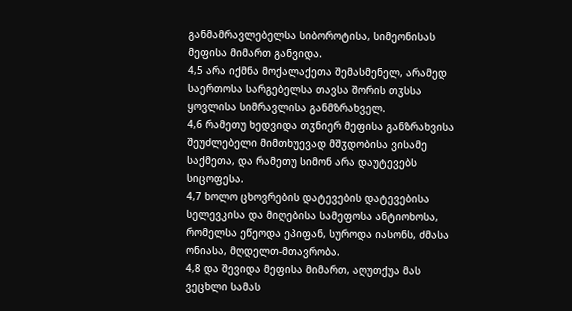განმამრავლებელსა სიბოროტისა, სიმეონისას მეფისა მიმართ განვიდა.
4,5 არა იქმნა მოქალაქეთა შემასმენელ, არამედ საერთოსა სარგებელსა თავსა შორის თჳსსა ყოვლისა სიმრავლისა განმზრახველ.
4,6 რამეთუ ხედვიდა თჳნიერ მეფისა განზრახვისა შეუძლებელი მიმთხუევად მშჳდობისა ვისამე საქმეთა, და რამეთუ სიმონ არა დაუტევებს სიცოფესა.
4,7 ხოლო ცხოვრების დატევების დატევებისა სელევკისა და მიღებისა სამეფოსა ანტიოხოსა, რომელსა ეწეოდა ეპიფან, სუროდა იასონს, ძმასა ონიასა, მღდელთ-მთავრობა.
4,8 და შევიდა მეფისა მიმართ, აღუთქუა მას ვეცხლი სამას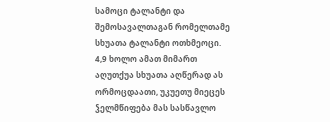სამოცი ტალანტი და შემოსავალთაგან რომელთამე სხუათა ტალანტი ოთხმეოცი.
4,9 ხოლო ამათ მიმართ აღუთქუა სხუათა აღწერად ას ორმოცდაათი, უკუეთუ მიეცეს ჴელმწიფება მას სასწავლო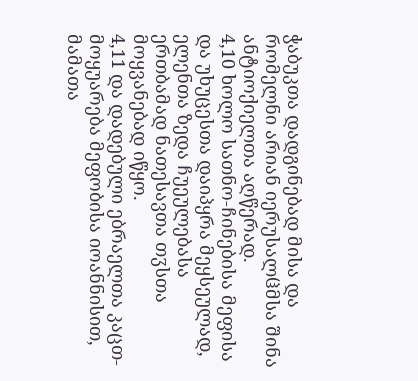ჭაბუკთა დადგინებად მისა და რომელნი არიან იერუსალჱმსა შინა ანტიოქიელთა აღწერად.
4,10 ხოლო სათნო-ჩინებისა მეფისა და უხუცესთა დაიპყრა მეყსეულად, ელენთა ზედა ჩუეულებასა ერთბამად ნათესავთა თჳსთა მოყვანებად იწყო.
4,11 და დადებული ებრაელთა კაცთ-მოყუარება მეფობისა იოანნისით, მამათა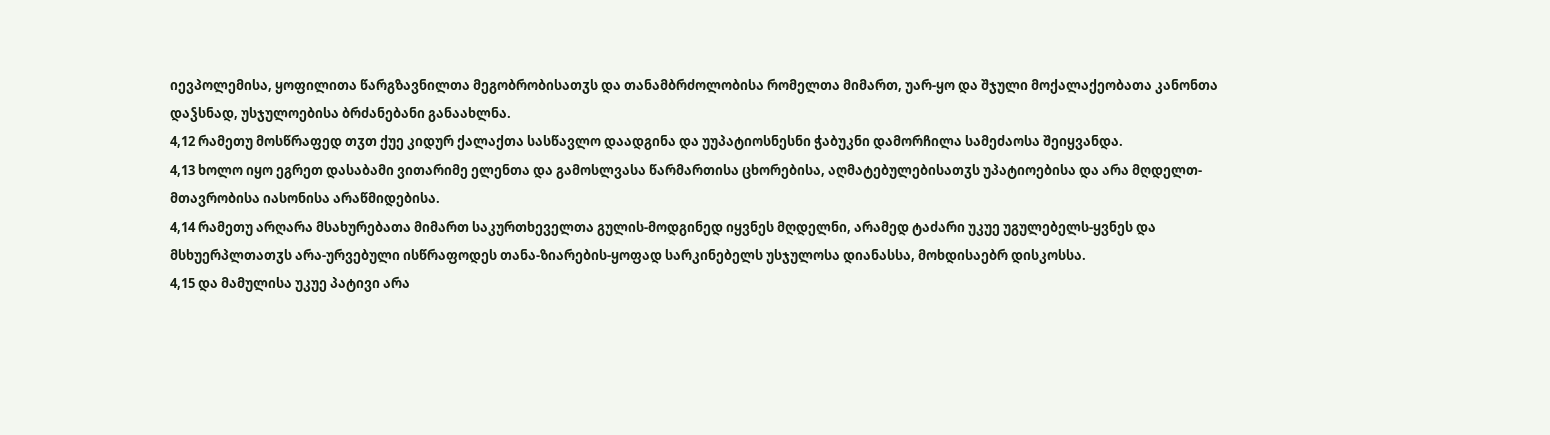იევპოლემისა, ყოფილითა წარგზავნილთა მეგობრობისათჳს და თანამბრძოლობისა რომელთა მიმართ, უარ-ყო და შჯული მოქალაქეობათა კანონთა დაჴსნად, უსჯულოებისა ბრძანებანი განაახლნა.
4,12 რამეთუ მოსწრაფედ თჳთ ქუე კიდურ ქალაქთა სასწავლო დაადგინა და უუპატიოსნესნი ჭაბუკნი დამორჩილა სამეძაოსა შეიყვანდა.
4,13 ხოლო იყო ეგრეთ დასაბამი ვითარიმე ელენთა და გამოსლვასა წარმართისა ცხორებისა, აღმატებულებისათჳს უპატიოებისა და არა მღდელთ-მთავრობისა იასონისა არაწმიდებისა.
4,14 რამეთუ არღარა მსახურებათა მიმართ საკურთხეველთა გულის-მოდგინედ იყვნეს მღდელნი, არამედ ტაძარი უკუე უგულებელს-ყვნეს და მსხუერპლთათჳს არა-ურვებული ისწრაფოდეს თანა-ზიარების-ყოფად სარკინებელს უსჯულოსა დიანასსა, მოხდისაებრ დისკოსსა.
4,15 და მამულისა უკუე პატივი არა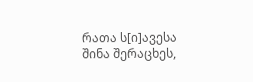რათა ს[ი]ავესა შინა შერაცხეს,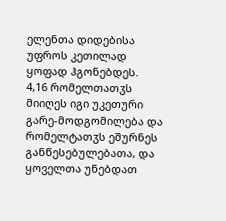ელენთა დიდებისა უფროს კეთილად ყოფად ჰგონებდეს.
4,16 რომელთათჳს მიიღეს იგი უკეთური გარე-მოდგომილება და რომელტათჳს ეშურნეს განწესებულებათა, და ყოველთა უნებდათ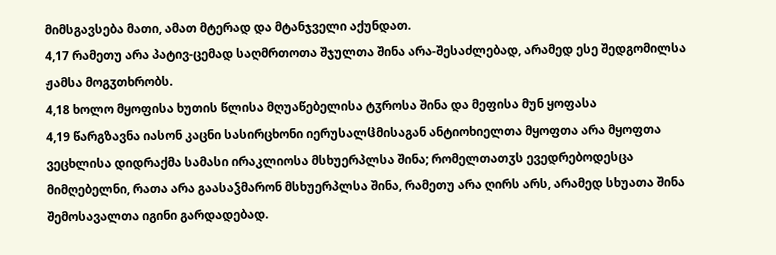მიმსგავსება მათი, ამათ მტერად და მტანჯველი აქუნდათ.
4,17 რამეთუ არა პატივ-ცემად საღმრთოთა შჯულთა შინა არა-შესაძლებად, არამედ ესე შედგომილსა ჟამსა მოგჳთხრობს.
4,18 ხოლო მყოფისა ხუთის წლისა მღუაწებელისა ტჳროსა შინა და მეფისა მუნ ყოფასა
4,19 წარგზავნა იასონ კაცნი სასირცხონი იერუსალჱმისაგან ანტიოხიელთა მყოფთა არა მყოფთა ვეცხლისა დიდრაქმა სამასი ირაკლიოსა მსხუერპლსა შინა; რომელთათჳს ევედრებოდესცა მიმღებელნი, რათა არა გაასაჴმარონ მსხუერპლსა შინა, რამეთუ არა ღირს არს, არამედ სხუათა შინა შემოსავალთა იგინი გარდადებად.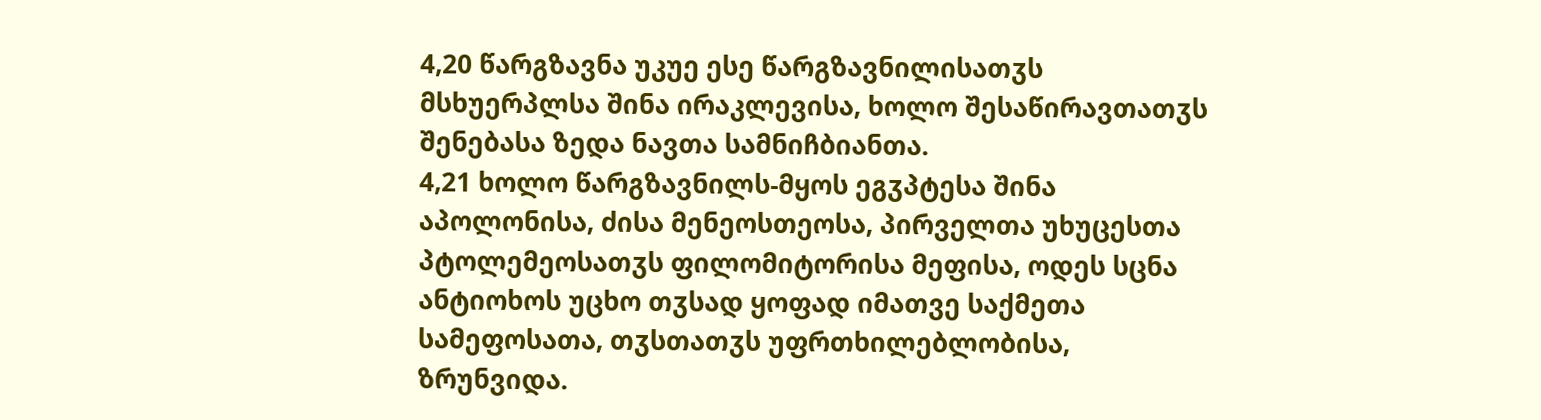4,20 წარგზავნა უკუე ესე წარგზავნილისათჳს მსხუერპლსა შინა ირაკლევისა, ხოლო შესაწირავთათჳს შენებასა ზედა ნავთა სამნიჩბიანთა.
4,21 ხოლო წარგზავნილს-მყოს ეგჳპტესა შინა აპოლონისა, ძისა მენეოსთეოსა, პირველთა უხუცესთა პტოლემეოსათჳს ფილომიტორისა მეფისა, ოდეს სცნა ანტიოხოს უცხო თჳსად ყოფად იმათვე საქმეთა სამეფოსათა, თჳსთათჳს უფრთხილებლობისა, ზრუნვიდა.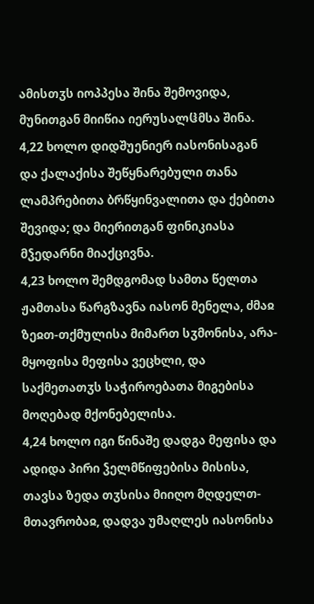ამისთჳს იოპპესა შინა შემოვიდა, მუნითგან მიიწია იერუსალჱმსა შინა.
4,22 ხოლო დიდშუენიერ იასონისაგან და ქალაქისა შეწყნარებული თანა ლამპრებითა ბრწყინვალითა და ქებითა შევიდა; და მიერითგან ფინიკიასა მჴედარნი მიაქცივნა.
4,23 ხოლო შემდგომად სამთა წელთა ჟამთასა წარგზავნა იასონ მენელა, ძმაჲ ზეჲთ-თქმულისა მიმართ სჳმონისა, არა-მყოფისა მეფისა ვეცხლი, და საქმეთათჳს საჭიროებათა მიგებისა მოღებად მქონებელისა.
4,24 ხოლო იგი წინაშე დადგა მეფისა და ადიდა პირი ჴელმწიფებისა მისისა, თავსა ზედა თჳსისა მიიღო მღდელთ-მთავრობაჲ, დადვა უმაღლეს იასონისა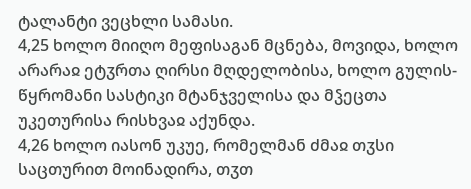ტალანტი ვეცხლი სამასი.
4,25 ხოლო მიიღო მეფისაგან მცნება, მოვიდა, ხოლო არარაჲ ეტჳრთა ღირსი მღდელობისა, ხოლო გულის-წყრომანი სასტიკი მტანჯველისა და მჴეცთა უკეთურისა რისხვაჲ აქუნდა.
4,26 ხოლო იასონ უკუე, რომელმან ძმაჲ თჳსი საცთურით მოინადირა, თჳთ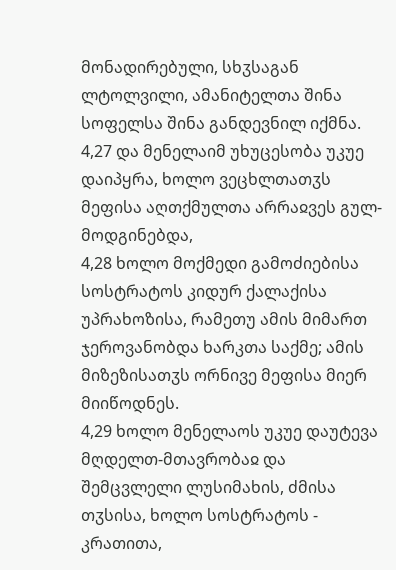მონადირებული, სხჳსაგან ლტოლვილი, ამანიტელთა შინა სოფელსა შინა განდევნილ იქმნა.
4,27 და მენელაიმ უხუცესობა უკუე დაიპყრა, ხოლო ვეცხლთათჳს მეფისა აღთქმულთა არრაჲვეს გულ-მოდგინებდა,
4,28 ხოლო მოქმედი გამოძიებისა სოსტრატოს კიდურ ქალაქისა უპრახოზისა, რამეთუ ამის მიმართ ჯეროვანობდა ხარკთა საქმე; ამის მიზეზისათჳს ორნივე მეფისა მიერ მიიწოდნეს.
4,29 ხოლო მენელაოს უკუე დაუტევა მღდელთ-მთავრობაჲ და შემცვლელი ლუსიმახის, ძმისა თჳსისა, ხოლო სოსტრატოს - კრათითა,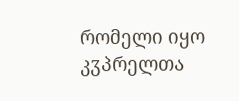რომელი იყო კჳპრელთა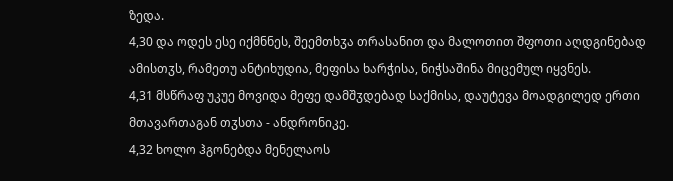ზედა.
4,30 და ოდეს ესე იქმნნეს, შეემთხჳა თრასანით და მალოთით შფოთი აღდგინებად ამისთჳს, რამეთუ ანტიხუდია, მეფისა ხარჭისა, ნიჭსაშინა მიცემულ იყვნეს.
4,31 მსწრაფ უკუე მოვიდა მეფე დამშჳდებად საქმისა, დაუტევა მოადგილედ ერთი მთავართაგან თჳსთა - ანდრონიკე.
4,32 ხოლო ჰგონებდა მენელაოს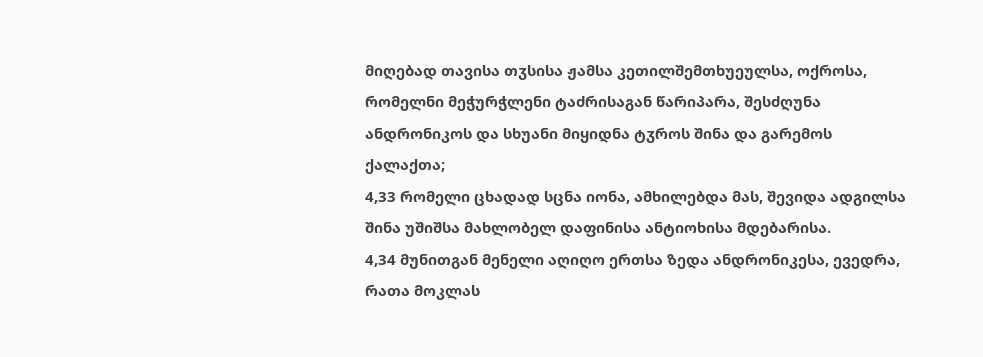მიღებად თავისა თჳსისა ჟამსა კეთილშემთხუეულსა, ოქროსა, რომელნი მეჭურჭლენი ტაძრისაგან წარიპარა, შესძღუნა ანდრონიკოს და სხუანი მიყიდნა ტჳროს შინა და გარემოს ქალაქთა;
4,33 რომელი ცხადად სცნა იონა, ამხილებდა მას, შევიდა ადგილსა შინა უშიშსა მახლობელ დაფინისა ანტიოხისა მდებარისა.
4,34 მუნითგან მენელი აღიღო ერთსა ზედა ანდრონიკესა, ევედრა, რათა მოკლას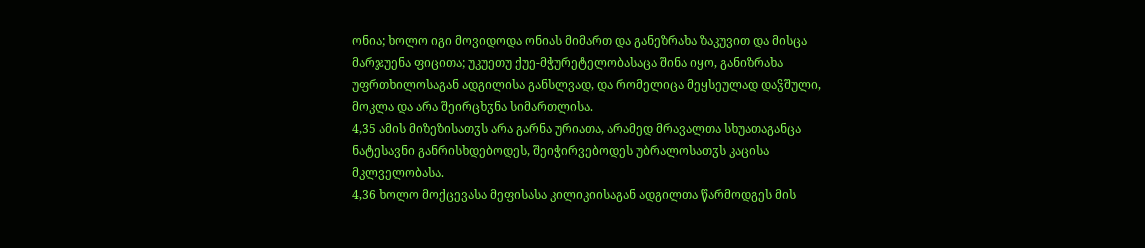ონია; ხოლო იგი მოვიდოდა ონიას მიმართ და განეზრახა ზაკუვით და მისცა მარჯუენა ფიცითა; უკუეთუ ქუე-მჭურეტელობასაცა შინა იყო, განიზრახა უფრთხილოსაგან ადგილისა განსლვად, და რომელიცა მეყსეულად დაჴშული, მოკლა და არა შეირცხჳნა სიმართლისა.
4,35 ამის მიზეზისათჳს არა გარნა ურიათა, არამედ მრავალთა სხუათაგანცა ნატესავნი განრისხდებოდეს, შეიჭირვებოდეს უბრალოსათჳს კაცისა მკლველობასა.
4,36 ხოლო მოქცევასა მეფისასა კილიკიისაგან ადგილთა წარმოდგეს მის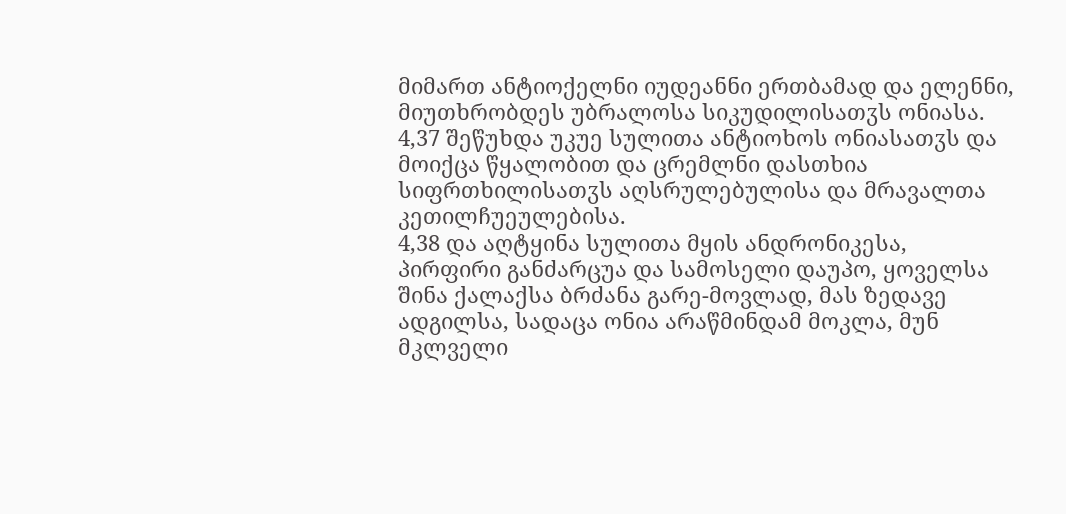მიმართ ანტიოქელნი იუდეანნი ერთბამად და ელენნი, მიუთხრობდეს უბრალოსა სიკუდილისათჳს ონიასა.
4,37 შეწუხდა უკუე სულითა ანტიოხოს ონიასათჳს და მოიქცა წყალობით და ცრემლნი დასთხია სიფრთხილისათჳს აღსრულებულისა და მრავალთა კეთილჩუეულებისა.
4,38 და აღტყინა სულითა მყის ანდრონიკესა, პირფირი განძარცუა და სამოსელი დაუპო, ყოველსა შინა ქალაქსა ბრძანა გარე-მოვლად, მას ზედავე ადგილსა, სადაცა ონია არაწმინდამ მოკლა, მუნ მკლველი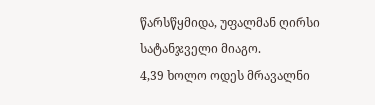წარსწყმიდა, უფალმან ღირსი სატანჯველი მიაგო.
4,39 ხოლო ოდეს მრავალნი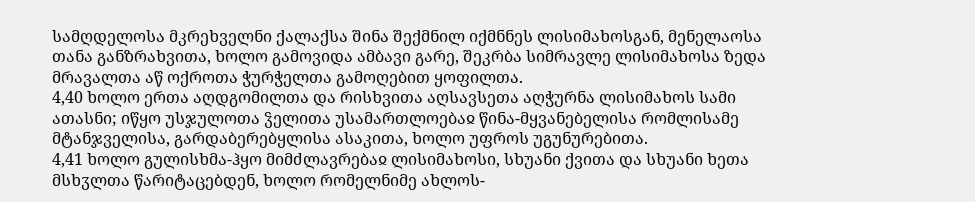სამღდელოსა მკრეხველნი ქალაქსა შინა შექმნილ იქმნნეს ლისიმახოსგან, მენელაოსა თანა განზრახვითა, ხოლო გამოვიდა ამბავი გარე, შეკრბა სიმრავლე ლისიმახოსა ზედა მრავალთა აწ ოქროთა ჭურჭელთა გამოღებით ყოფილთა.
4,40 ხოლო ერთა აღდგომილთა და რისხვითა აღსავსეთა აღჭურნა ლისიმახოს სამი ათასნი; იწყო უსჯულოთა ჴელითა უსამართლოებაჲ წინა-მყვანებელისა რომლისამე მტანჯველისა, გარდაბერებყლისა ასაკითა, ხოლო უფროს უგუნურებითა.
4,41 ხოლო გულისხმა-ჰყო მიმძლავრებაჲ ლისიმახოსი, სხუანი ქვითა და სხუანი ხეთა მსხჳლთა წარიტაცებდენ, ხოლო რომელნიმე ახლოს-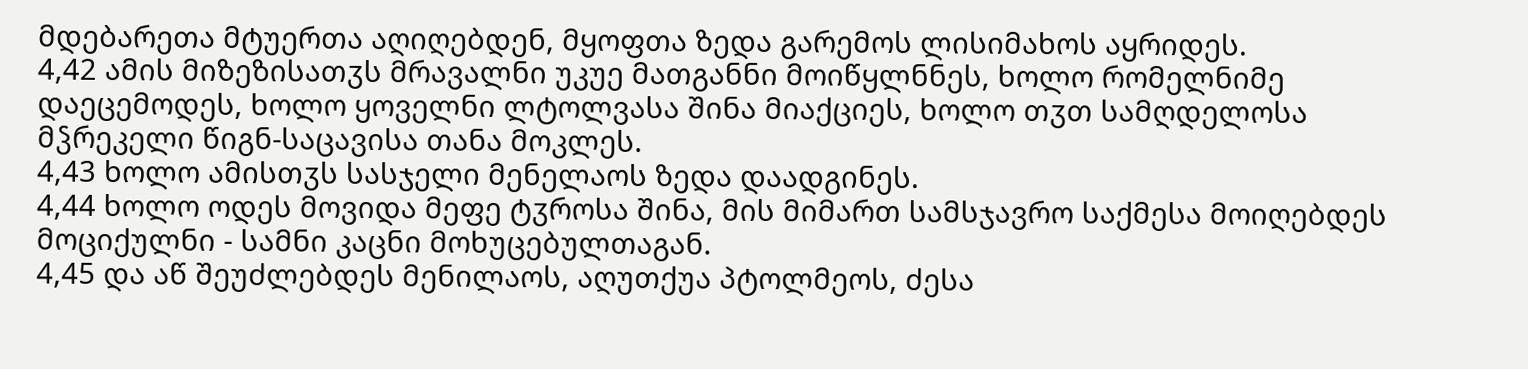მდებარეთა მტუერთა აღიღებდენ, მყოფთა ზედა გარემოს ლისიმახოს აყრიდეს.
4,42 ამის მიზეზისათჳს მრავალნი უკუე მათგანნი მოიწყლნნეს, ხოლო რომელნიმე დაეცემოდეს, ხოლო ყოველნი ლტოლვასა შინა მიაქციეს, ხოლო თჳთ სამღდელოსა მჴრეკელი წიგნ-საცავისა თანა მოკლეს.
4,43 ხოლო ამისთჳს სასჯელი მენელაოს ზედა დაადგინეს.
4,44 ხოლო ოდეს მოვიდა მეფე ტჳროსა შინა, მის მიმართ სამსჯავრო საქმესა მოიღებდეს მოციქულნი - სამნი კაცნი მოხუცებულთაგან.
4,45 და აწ შეუძლებდეს მენილაოს, აღუთქუა პტოლმეოს, ძესა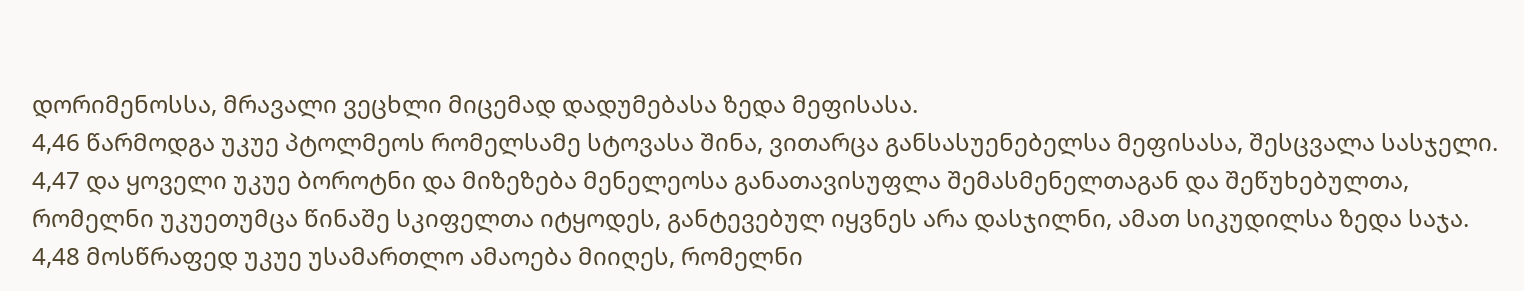დორიმენოსსა, მრავალი ვეცხლი მიცემად დადუმებასა ზედა მეფისასა.
4,46 წარმოდგა უკუე პტოლმეოს რომელსამე სტოვასა შინა, ვითარცა განსასუენებელსა მეფისასა, შესცვალა სასჯელი.
4,47 და ყოველი უკუე ბოროტნი და მიზეზება მენელეოსა განათავისუფლა შემასმენელთაგან და შეწუხებულთა, რომელნი უკუეთუმცა წინაშე სკიფელთა იტყოდეს, განტევებულ იყვნეს არა დასჯილნი, ამათ სიკუდილსა ზედა საჯა.
4,48 მოსწრაფედ უკუე უსამართლო ამაოება მიიღეს, რომელნი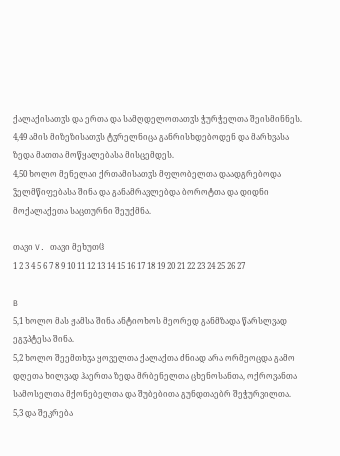ქალაქისათჳს და ერთა და სამღდელოთათჳს ჭურჭელთა შეისმინნეს.
4,49 ამის მიზეზისათჳს ტჳრელნიცა განრისხდებოდენ და მარხვასა ზედა მათთა მოწყალებასა მისცემდეს.
4,50 ხოლო მენელაი ქრთამისათჳს მფლობელთა დაადგრებოდა ჴელმწიფებასა შინა და განამრავლებდა ბოროტთა და დიდნი მოქალაქეთა საცთურნი შეუქმნა.

თავი V. თავი მეხუთჱ
1 2 3 4 5 6 7 8 9 10 11 12 13 14 15 16 17 18 19 20 21 22 23 24 25 26 27

B
5,1 ხოლო მას ჟამსა შინა ანტიოხოს მეორედ განმზადა წარსლვად ეგჳპტესა შინა.
5,2 ხოლო შეემთხჳა ყოველთა ქალაქთა ძნიად არა ორმეოცდა გამო დღეთა ხილვად ჰაერთა ზედა მრბენელთა ცხენოსანთა, ოქროვანთა სამოსელთა მქონებელთა და შუბებითა გუნდთაებრ შეჭურვილთა.
5,3 და შეკრება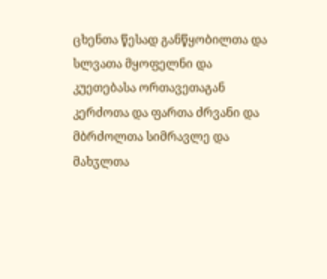ცხენთა წესად განწყობილთა და სლვათა მყოფელნი და კუეთებასა ორთავეთაგან კერძოთა და ფართა ძრვანი და მბრძოლთა სიმრავლე და მახჳლთა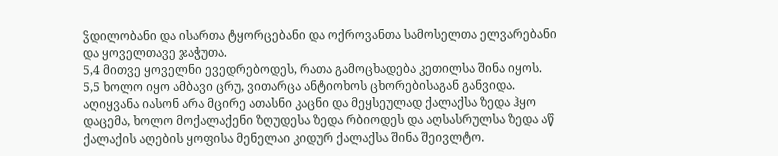ჴდილობანი და ისართა ტყორცებანი და ოქროვანთა სამოსელთა ელვარებანი და ყოველთავე ჯაჭუთა.
5,4 მითვე ყოველნი ევედრებოდეს, რათა გამოცხადება კეთილსა შინა იყოს.
5,5 ხოლო იყო ამბავი ცრუ, ვითარცა ანტიოხოს ცხორებისაგან განვიდა. აღიყვანა იასონ არა მცირე ათასნი კაცნი და მეყსეულად ქალაქსა ზედა ჰყო დაცემა, ხოლო მოქალაქენი ზღუდესა ზედა რბიოდეს და აღსასრულსა ზედა აწ ქალაქის აღების ყოფისა მენელაი კიდურ ქალაქსა შინა შეივლტო.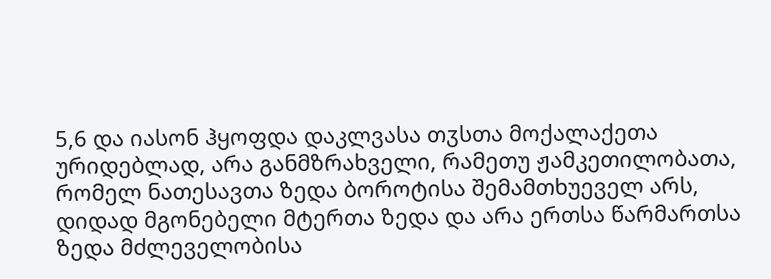5,6 და იასონ ჰყოფდა დაკლვასა თჳსთა მოქალაქეთა ურიდებლად, არა განმზრახველი, რამეთუ ჟამკეთილობათა, რომელ ნათესავთა ზედა ბოროტისა შემამთხუეველ არს, დიდად მგონებელი მტერთა ზედა და არა ერთსა წარმართსა ზედა მძლეველობისა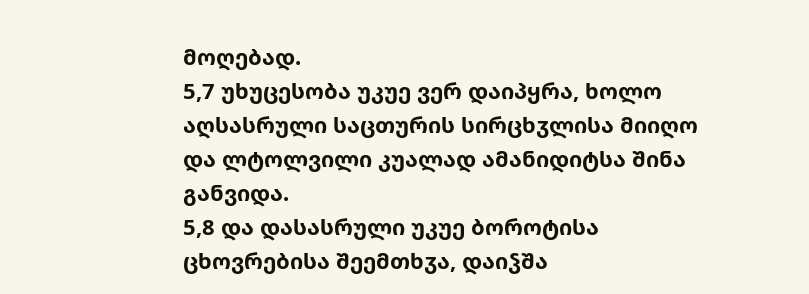მოღებად.
5,7 უხუცესობა უკუე ვერ დაიპყრა, ხოლო აღსასრული საცთურის სირცხჳლისა მიიღო და ლტოლვილი კუალად ამანიდიტსა შინა განვიდა.
5,8 და დასასრული უკუე ბოროტისა ცხოვრებისა შეემთხჳა, დაიჴშა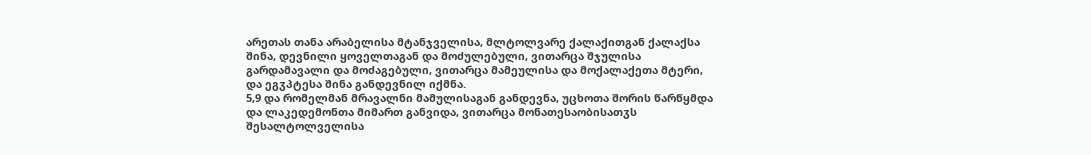არეთას თანა არაბელისა მტანჯველისა, მლტოლვარე ქალაქითგან ქალაქსა შინა, დევნილი ყოველთაგან და მოძულებული, ვითარცა შჯულისა გარდამავალი და მოძაგებული, ვითარცა მამეულისა და მოქალაქეთა მტერი, და ეგჳპტესა შინა განდევნილ იქმნა.
5,9 და რომელმან მრავალნი მამულისაგან განდევნა, უცხოთა შორის წარწყმდა და ლაკედემონთა მიმართ განვიდა, ვითარცა მონათესაობისათჳს შესალტოლველისა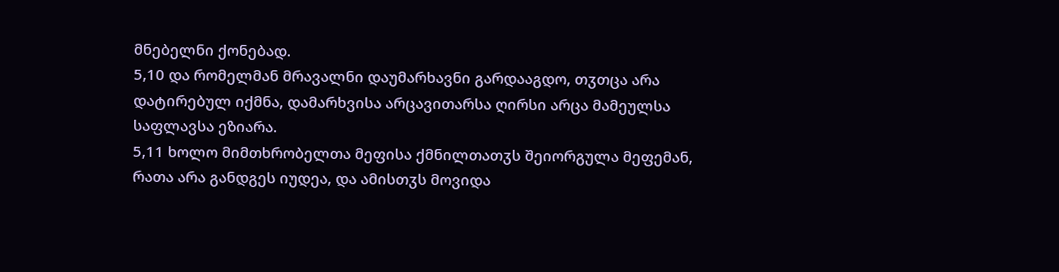მნებელნი ქონებად.
5,10 და რომელმან მრავალნი დაუმარხავნი გარდააგდო, თჳთცა არა დატირებულ იქმნა, დამარხვისა არცავითარსა ღირსი არცა მამეულსა საფლავსა ეზიარა.
5,11 ხოლო მიმთხრობელთა მეფისა ქმნილთათჳს შეიორგულა მეფემან, რათა არა განდგეს იუდეა, და ამისთჳს მოვიდა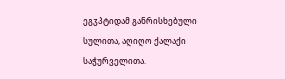ეგჳპტიდამ განრისხებული სულითა, აღიღო ქალაქი საჭურველითა.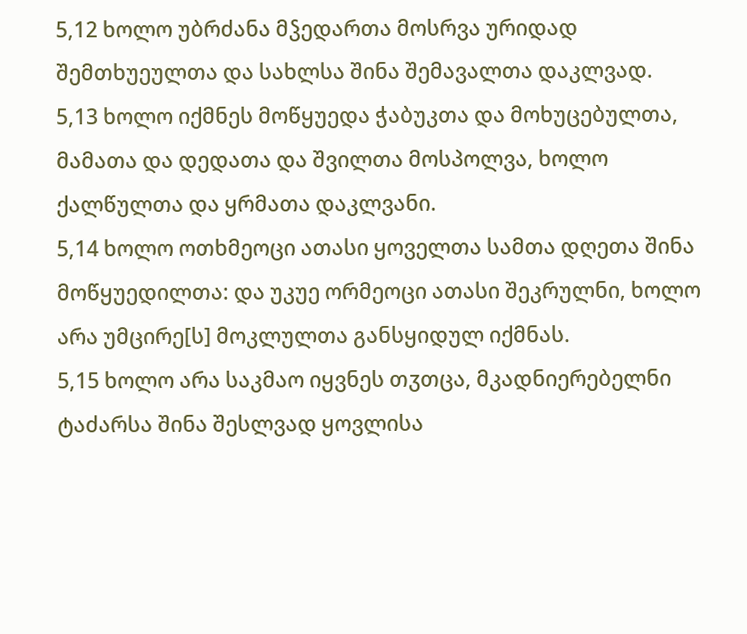5,12 ხოლო უბრძანა მჴედართა მოსრვა ურიდად შემთხუეულთა და სახლსა შინა შემავალთა დაკლვად.
5,13 ხოლო იქმნეს მოწყუედა ჭაბუკთა და მოხუცებულთა, მამათა და დედათა და შვილთა მოსპოლვა, ხოლო ქალწულთა და ყრმათა დაკლვანი.
5,14 ხოლო ოთხმეოცი ათასი ყოველთა სამთა დღეთა შინა მოწყუედილთა: და უკუე ორმეოცი ათასი შეკრულნი, ხოლო არა უმცირე[ს] მოკლულთა განსყიდულ იქმნას.
5,15 ხოლო არა საკმაო იყვნეს თჳთცა, მკადნიერებელნი ტაძარსა შინა შესლვად ყოვლისა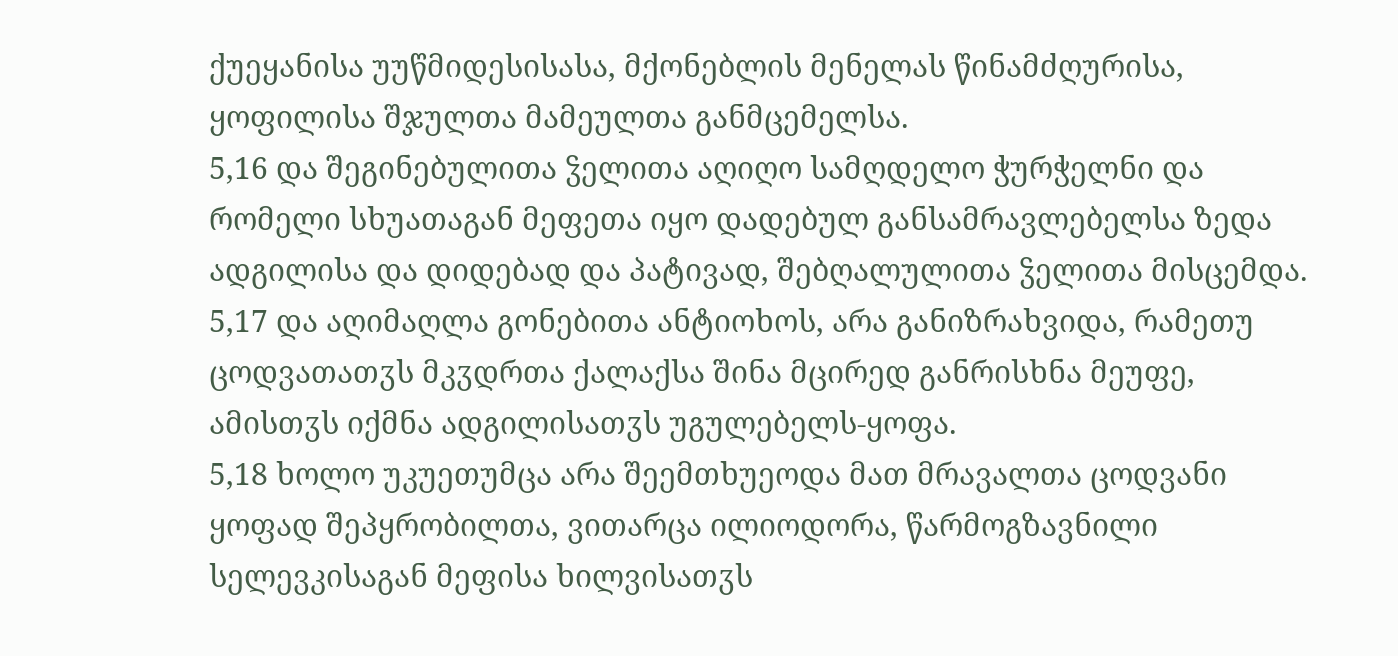ქუეყანისა უუწმიდესისასა, მქონებლის მენელას წინამძღურისა, ყოფილისა შჯულთა მამეულთა განმცემელსა.
5,16 და შეგინებულითა ჴელითა აღიღო სამღდელო ჭურჭელნი და რომელი სხუათაგან მეფეთა იყო დადებულ განსამრავლებელსა ზედა ადგილისა და დიდებად და პატივად, შებღალულითა ჴელითა მისცემდა.
5,17 და აღიმაღლა გონებითა ანტიოხოს, არა განიზრახვიდა, რამეთუ ცოდვათათჳს მკჳდრთა ქალაქსა შინა მცირედ განრისხნა მეუფე, ამისთჳს იქმნა ადგილისათჳს უგულებელს-ყოფა.
5,18 ხოლო უკუეთუმცა არა შეემთხუეოდა მათ მრავალთა ცოდვანი ყოფად შეპყრობილთა, ვითარცა ილიოდორა, წარმოგზავნილი სელევკისაგან მეფისა ხილვისათჳს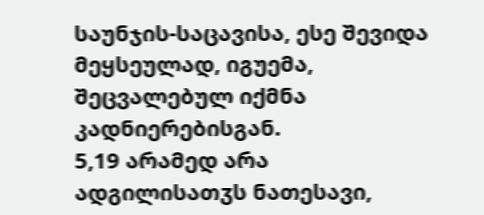საუნჯის-საცავისა, ესე შევიდა მეყსეულად, იგუემა, შეცვალებულ იქმნა კადნიერებისგან.
5,19 არამედ არა ადგილისათჳს ნათესავი,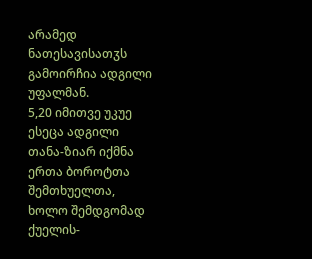არამედ ნათესავისათჳს გამოირჩია ადგილი უფალმან.
5,20 იმითვე უკუე ესეცა ადგილი თანა-ზიარ იქმნა ერთა ბოროტთა შემთხუელთა, ხოლო შემდგომად ქუელის-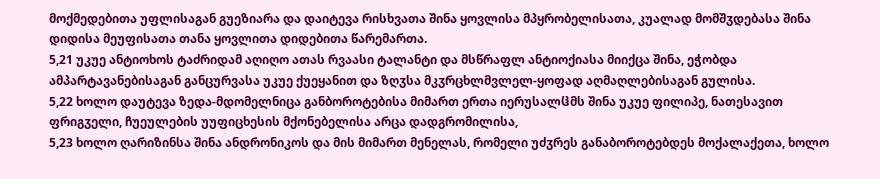მოქმედებითა უფლისაგან გუეზიარა და დაიტევა რისხვათა შინა ყოვლისა მპყრობელისათა, კუალად მომშჳდებასა შინა დიდისა მეუფისათა თანა ყოვლითა დიდებითა წარემართა.
5,21 უკუე ანტიოხოს ტაძრიდამ აღიღო ათას რვაასი ტალანტი და მსწრაფლ ანტიოქიასა მიიქცა შინა, ეჭობდა ამპარტავანებისაგან განცურვასა უკუე ქუეყანით და ზღჳსა მკჳრცხლმვლელ-ყოფად აღმაღლებისაგან გულისა.
5,22 ხოლო დაუტევა ზედა-მდომელნიცა განბოროტებისა მიმართ ერთა იერუსალჱმს შინა უკუე ფილიპე, ნათესავით ფრიგჳელი, ჩუეულების უუფიცხესის მქონებელისა არცა დადგრომილისა,
5,23 ხოლო ღარიზინსა შინა ანდრონიკოს და მის მიმართ მენელას, რომელი უძჳრეს განაბოროტებდეს მოქალაქეთა, ხოლო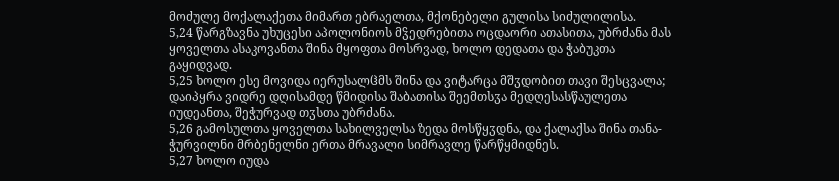მოძულე მოქალაქეთა მიმართ ებრაელთა, მქონებელი გულისა სიძულილისა.
5,24 წარგზავნა უხუცესი აპოლონიოს მჴედრებითა ოცდაორი ათასითა, უბრძანა მას ყოველთა ასაკოვანთა შინა მყოფთა მოსრვად, ხოლო დედათა და ჭაბუკთა გაყიდვად.
5,25 ხოლო ესე მოვიდა იერუსალჱმს შინა და ვიტარცა მშჳდობით თავი შესცვალა; დაიპყრა ვიდრე დღისამდე წმიდისა შაბათისა შეემთსჳა მედღესასწაულეთა იუდეანთა, შეჭურვად თჳსთა უბრძანა.
5,26 გამოსულთა ყოველთა სახილველსა ზედა მოსწყჳდნა, და ქალაქსა შინა თანა-ჭურვილნი მრბენელნი ერთა მრავალი სიმრავლე წარწყმიდნეს.
5,27 ხოლო იუდა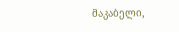მაკაბელი,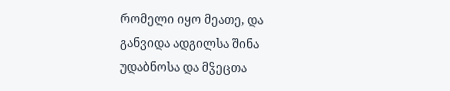რომელი იყო მეათე, და განვიდა ადგილსა შინა უდაბნოსა და მჴეცთა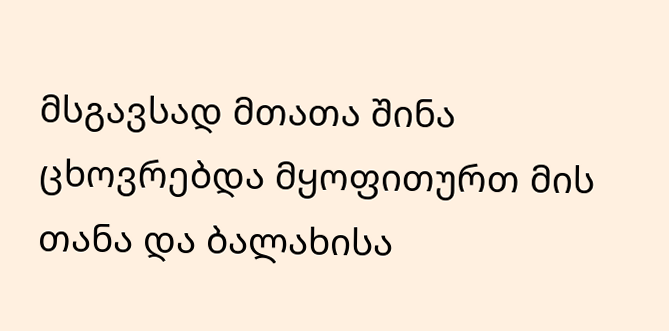მსგავსად მთათა შინა ცხოვრებდა მყოფითურთ მის თანა და ბალახისა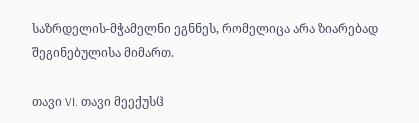საზრდელის-მჭამელნი ეგნნეს, რომელიცა არა ზიარებად შეგინებულისა მიმართ.

თავი VI. თავი მეექუსჱ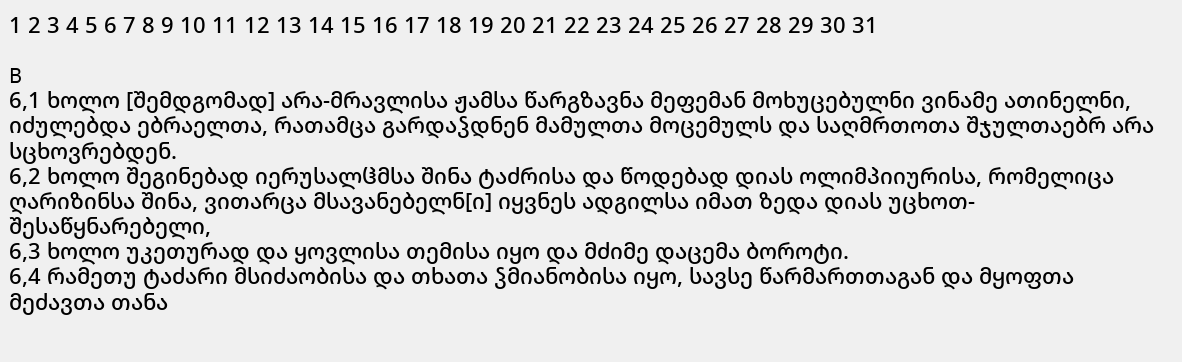1 2 3 4 5 6 7 8 9 10 11 12 13 14 15 16 17 18 19 20 21 22 23 24 25 26 27 28 29 30 31

B
6,1 ხოლო [შემდგომად] არა-მრავლისა ჟამსა წარგზავნა მეფემან მოხუცებულნი ვინამე ათინელნი, იძულებდა ებრაელთა, რათამცა გარდაჴდნენ მამულთა მოცემულს და საღმრთოთა შჯულთაებრ არა სცხოვრებდენ.
6,2 ხოლო შეგინებად იერუსალჱმსა შინა ტაძრისა და წოდებად დიას ოლიმპიიურისა, რომელიცა ღარიზინსა შინა, ვითარცა მსავანებელნ[ი] იყვნეს ადგილსა იმათ ზედა დიას უცხოთ-შესაწყნარებელი,
6,3 ხოლო უკეთურად და ყოვლისა თემისა იყო და მძიმე დაცემა ბოროტი.
6,4 რამეთუ ტაძარი მსიძაობისა და თხათა ჴმიანობისა იყო, სავსე წარმართთაგან და მყოფთა მეძავთა თანა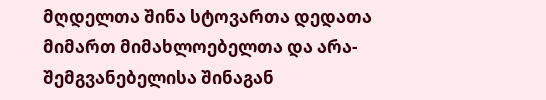მღდელთა შინა სტოვართა დედათა მიმართ მიმახლოებელთა და არა-შემგვანებელისა შინაგან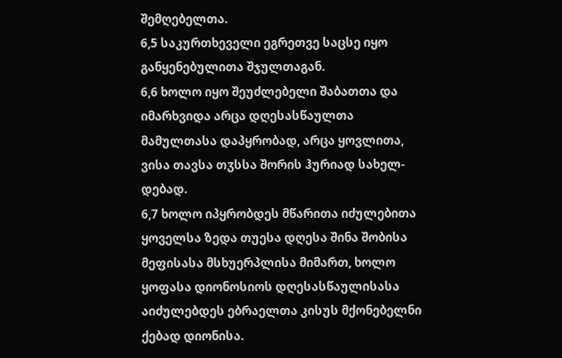შემღებელთა.
6,5 საკურთხეველი ეგრეთვე საცსე იყო განყენებულითა შჯულთაგან.
6,6 ხოლო იყო შეუძლებელი შაბათთა და იმარხვიდა არცა დღესასწაულთა მამულთასა დაპყრობად, არცა ყოვლითა, ვისა თავსა თჳსსა შორის ჰურიად სახელ-დებად.
6,7 ხოლო იპყრობდეს მწარითა იძულებითა ყოველსა ზედა თუესა დღესა შინა შობისა მეფისასა მსხუერპლისა მიმართ, ხოლო ყოფასა დიონოსიოს დღესასწაულისასა აიძულებდეს ებრაელთა კისუს მქონებელნი ქებად დიონისა.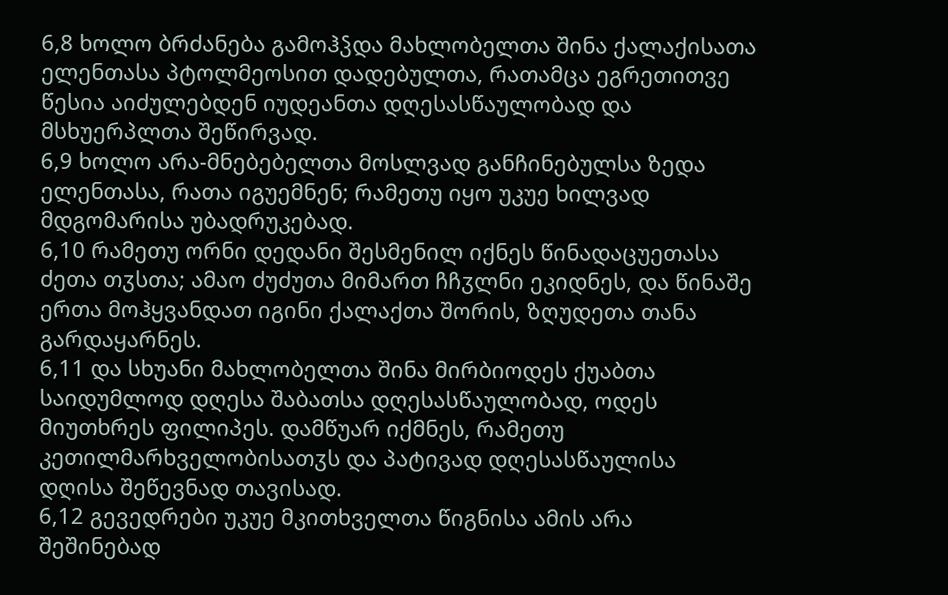6,8 ხოლო ბრძანება გამოჰჴდა მახლობელთა შინა ქალაქისათა ელენთასა პტოლმეოსით დადებულთა, რათამცა ეგრეთითვე წესია აიძულებდენ იუდეანთა დღესასწაულობად და მსხუერპლთა შეწირვად.
6,9 ხოლო არა-მნებებელთა მოსლვად განჩინებულსა ზედა ელენთასა, რათა იგუემნენ; რამეთუ იყო უკუე ხილვად მდგომარისა უბადრუკებად.
6,10 რამეთუ ორნი დედანი შესმენილ იქნეს წინადაცუეთასა ძეთა თჳსთა; ამაო ძუძუთა მიმართ ჩჩჳლნი ეკიდნეს, და წინაშე ერთა მოჰყვანდათ იგინი ქალაქთა შორის, ზღუდეთა თანა გარდაყარნეს.
6,11 და სხუანი მახლობელთა შინა მირბიოდეს ქუაბთა საიდუმლოდ დღესა შაბათსა დღესასწაულობად, ოდეს მიუთხრეს ფილიპეს. დამწუარ იქმნეს, რამეთუ კეთილმარხველობისათჳს და პატივად დღესასწაულისა დღისა შეწევნად თავისად.
6,12 გევედრები უკუე მკითხველთა წიგნისა ამის არა შეშინებად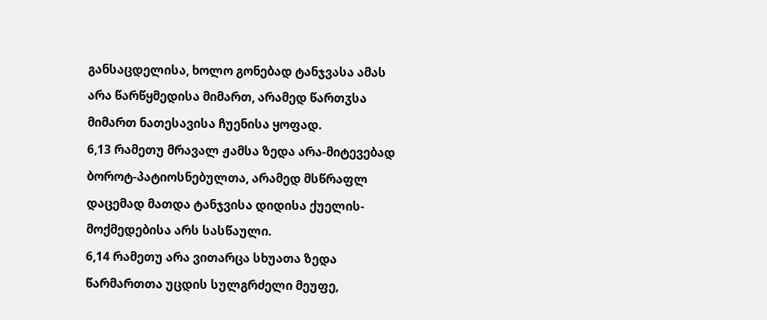განსაცდელისა, ხოლო გონებად ტანჯვასა ამას არა წარწყმედისა მიმართ, არამედ წართჳსა მიმართ ნათესავისა ჩუენისა ყოფად.
6,13 რამეთუ მრავალ ჟამსა ზედა არა-მიტევებად ბოროტ-პატიოსნებულთა, არამედ მსწრაფლ დაცემად მათდა ტანჯვისა დიდისა ქუელის-მოქმედებისა არს სასწაული.
6,14 რამეთუ არა ვითარცა სხუათა ზედა წარმართთა უცდის სულგრძელი მეუფე,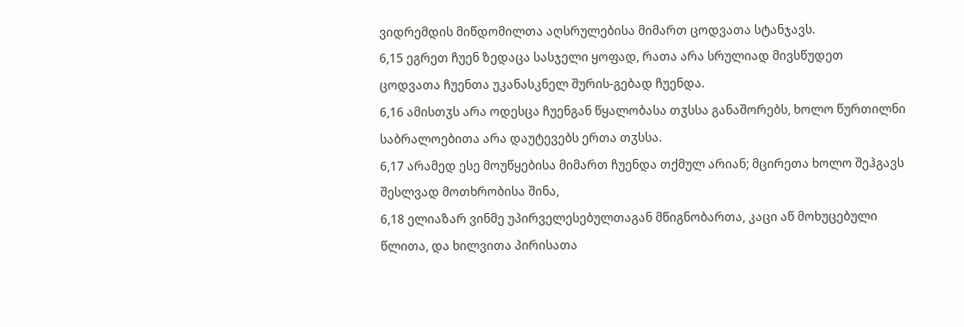ვიდრემდის მიწდომილთა აღსრულებისა მიმართ ცოდვათა სტანჯავს.
6,15 ეგრეთ ჩუენ ზედაცა სასჯელი ყოფად, რათა არა სრულიად მივსწუდეთ ცოდვათა ჩუენთა უკანასკნელ შურის-გებად ჩუენდა.
6,16 ამისთჳს არა ოდესცა ჩუენგან წყალობასა თჳსსა განაშორებს, ხოლო წურთილნი საბრალოებითა არა დაუტევებს ერთა თჳსსა.
6,17 არამედ ესე მოუწყებისა მიმართ ჩუენდა თქმულ არიან; მცირეთა ხოლო შეჰგავს შესლვად მოთხრობისა შინა,
6,18 ელიაზარ ვინმე უპირველესებულთაგან მწიგნობართა, კაცი აწ მოხუცებული წლითა, და ხილვითა პირისათა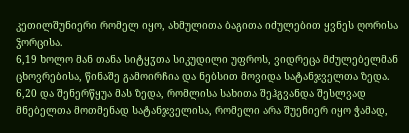კეთილშუნიერი რომელ იყო, ახმულითა ბაგითა იძულებით ყვნეს ღორისა ჴორცისა.
6,19 ხოლო მან თანა სიტყჳთა სიკუდილი უფროს, ვიდრეცა მძულებელმან ცხოვრებისა, წინაშე გამოირჩია და ნებსით მოვიდა სატანჯველთა ზედა.
6,20 და შენერწყუა მას ზედა, რომლისა სახითა შეჰგვანდა შესლვად მნებელთა მოთმენად სატანჯველისა, რომელი არა შუენიერ იყო ჭამად,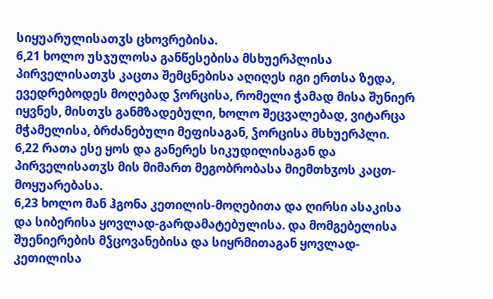სიყუარულისათჳს ცხოვრებისა.
6,21 ხოლო უსჯულოსა განწესებისა მსხუერპლისა პირველისათჳს კაცთა შემცნებისა აღიღეს იგი ერთსა ზედა, ევედრებოდეს მოღებად ჴორცისა, რომელი ჭამად მისა შუნიერ იყვნეს, მისთჳს განმზადებული, ხოლო შეცვალებად, ვიტარცა მჭამელისა, ბრძანებული მეფისაგან, ჴორცისა მსხუერპლი.
6,22 რათა ესე ყოს და განერეს სიკუდილისაგან და პირველისათჳს მის მიმართ მეგობრობასა მიემთხჳოს კაცთ-მოყუარებასა.
6,23 ხოლო მან ჰგონა კეთილის-მოღებითა და ღირსი ასაკისა და სიბერისა ყოვლად-გარდამატებულისა. და მომგებელისა შუენიერების მჴცოვანებისა და სიყრმითაგან ყოვლად-კეთილისა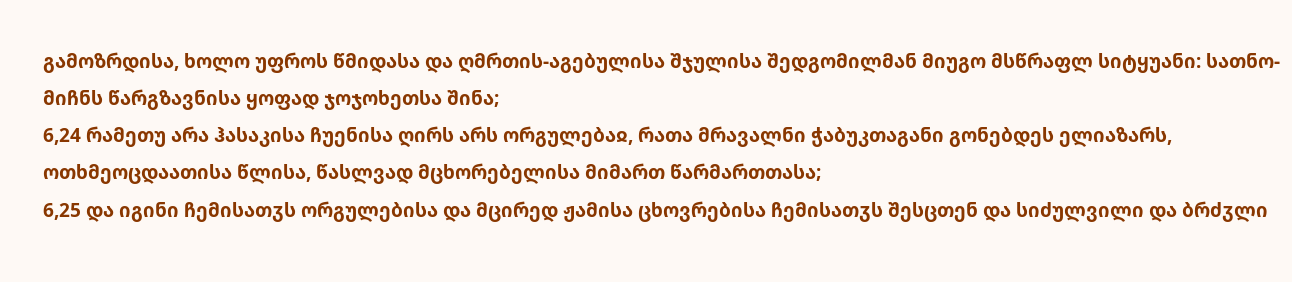გამოზრდისა, ხოლო უფროს წმიდასა და ღმრთის-აგებულისა შჯულისა შედგომილმან მიუგო მსწრაფლ სიტყუანი: სათნო-მიჩნს წარგზავნისა ყოფად ჯოჯოხეთსა შინა;
6,24 რამეთუ არა ჰასაკისა ჩუენისა ღირს არს ორგულებაჲ, რათა მრავალნი ჭაბუკთაგანი გონებდეს ელიაზარს, ოთხმეოცდაათისა წლისა, წასლვად მცხორებელისა მიმართ წარმართთასა;
6,25 და იგინი ჩემისათჳს ორგულებისა და მცირედ ჟამისა ცხოვრებისა ჩემისათჳს შესცთენ და სიძულვილი და ბრძჳლი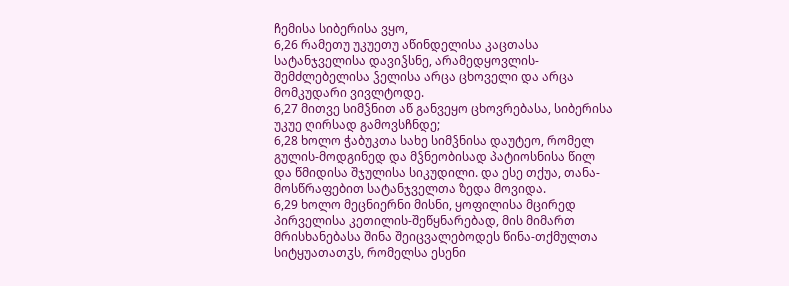ჩემისა სიბერისა ვყო,
6,26 რამეთუ უკუეთუ აწინდელისა კაცთასა სატანჯველისა დავიჴსნე, არამედყოვლის-შემძლებელისა ჴელისა არცა ცხოველი და არცა მომკუდარი ვივლტოდე.
6,27 მითვე სიმჴნით აწ განვეყო ცხოვრებასა, სიბერისა უკუე ღირსად გამოვსჩნდე;
6,28 ხოლო ჭაბუკთა სახე სიმჴნისა დაუტეო, რომელ გულის-მოდგინედ და მჴნეობისად პატიოსნისა წილ და წმიდისა შჯულისა სიკუდილი. და ესე თქუა, თანა-მოსწრაფებით სატანჯველთა ზედა მოვიდა.
6,29 ხოლო მეცნიერნი მისნი, ყოფილისა მცირედ პირველისა კეთილის-შეწყნარებად, მის მიმართ მრისხანებასა შინა შეიცვალებოდეს წინა-თქმულთა სიტყუათათჳს, რომელსა ესენი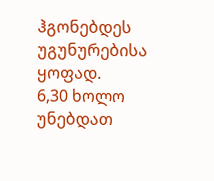ჰგონებდეს უგუნურებისა ყოფად.
6,30 ხოლო უნებდათ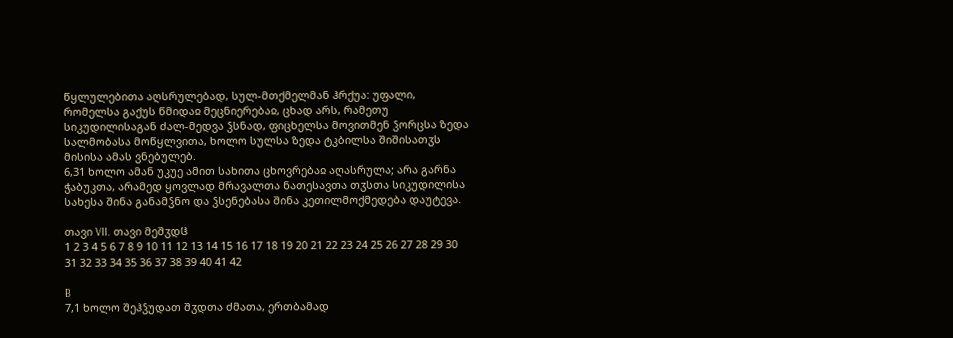წყლულებითა აღსრულებად, სულ-მთქმელმან ჰრქუა: უფალი, რომელსა გაქუს წმიდაჲ მეცნიერებაჲ, ცხად არს, რამეთუ სიკუდილისაგან ძალ-მედვა ჴსნად, ფიცხელსა მოვითმენ ჴორცსა ზედა სალმობასა მოწყლვითა, ხოლო სულსა ზედა ტკბილსა შიშისათჳს მისისა ამას ვნებულებ.
6,31 ხოლო ამან უკუე ამით სახითა ცხოვრებაჲ აღასრულა; არა გარნა ჭაბუკთა, არამედ ყოვლად მრავალთა ნათესავთა თჳსთა სიკუდილისა სახესა შინა განამჴნო და ჴსენებასა შინა კეთილმოქმედება დაუტევა.

თავი VII. თავი მეშჳდჱ
1 2 3 4 5 6 7 8 9 10 11 12 13 14 15 16 17 18 19 20 21 22 23 24 25 26 27 28 29 30 31 32 33 34 35 36 37 38 39 40 41 42

B
7,1 ხოლო შეჰჴუდათ შჳდთა ძმათა, ერთბამად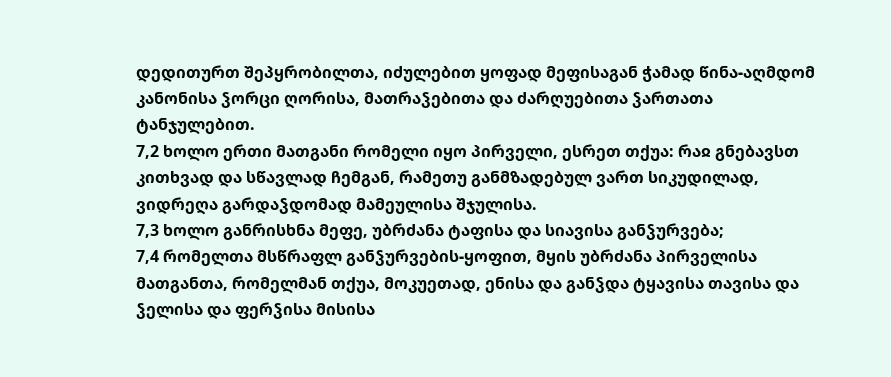დედითურთ შეპყრობილთა, იძულებით ყოფად მეფისაგან ჭამად წინა-აღმდომ კანონისა ჴორცი ღორისა, მათრაჴებითა და ძარღუებითა ჴართათა ტანჯულებით.
7,2 ხოლო ერთი მათგანი რომელი იყო პირველი, ესრეთ თქუა: რაჲ გნებავსთ კითხვად და სწავლად ჩემგან, რამეთუ განმზადებულ ვართ სიკუდილად, ვიდრეღა გარდაჴდომად მამეულისა შჯულისა.
7,3 ხოლო განრისხნა მეფე, უბრძანა ტაფისა და სიავისა განჴურვება;
7,4 რომელთა მსწრაფლ განჴურვების-ყოფით, მყის უბრძანა პირველისა მათგანთა, რომელმან თქუა, მოკუეთად, ენისა და განჴდა ტყავისა თავისა და ჴელისა და ფერჴისა მისისა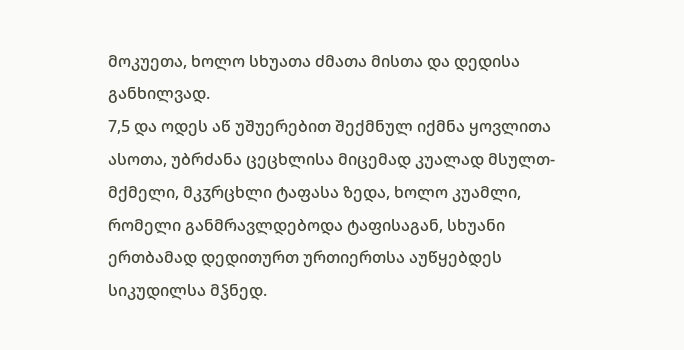მოკუეთა, ხოლო სხუათა ძმათა მისთა და დედისა განხილვად.
7,5 და ოდეს აწ უშუერებით შექმნულ იქმნა ყოვლითა ასოთა, უბრძანა ცეცხლისა მიცემად კუალად მსულთ-მქმელი, მკჳრცხლი ტაფასა ზედა, ხოლო კუამლი, რომელი განმრავლდებოდა ტაფისაგან, სხუანი ერთბამად დედითურთ ურთიერთსა აუწყებდეს სიკუდილსა მჴნედ.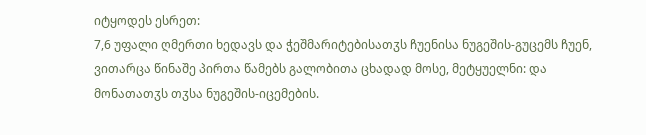იტყოდეს ესრეთ:
7,6 უფალი ღმერთი ხედავს და ჭეშმარიტებისათჳს ჩუენისა ნუგეშის-გუცემს ჩუენ, ვითარცა წინაშე პირთა წამებს გალობითა ცხადად მოსე, მეტყუელნი: და მონათათჳს თჳსა ნუგეშის-იცემების.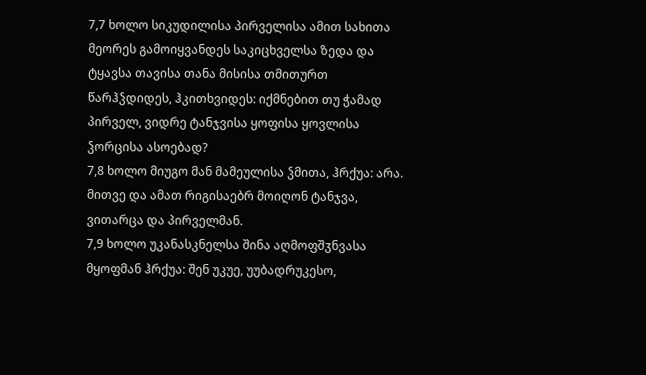7,7 ხოლო სიკუდილისა პირველისა ამით სახითა მეორეს გამოიყვანდეს საკიცხველსა ზედა და ტყავსა თავისა თანა მისისა თმითურთ წარჰჴდიდეს, ჰკითხვიდეს: იქმნებით თუ ჭამად პირველ, ვიდრე ტანჯვისა ყოფისა ყოვლისა ჴორცისა ასოებად?
7,8 ხოლო მიუგო მან მამეულისა ჴმითა, ჰრქუა: არა. მითვე და ამათ რიგისაებრ მოიღონ ტანჯვა, ვითარცა და პირველმან.
7,9 ხოლო უკანასკნელსა შინა აღმოფშჳნვასა მყოფმან ჰრქუა: შენ უკუე, უუბადრუკესო,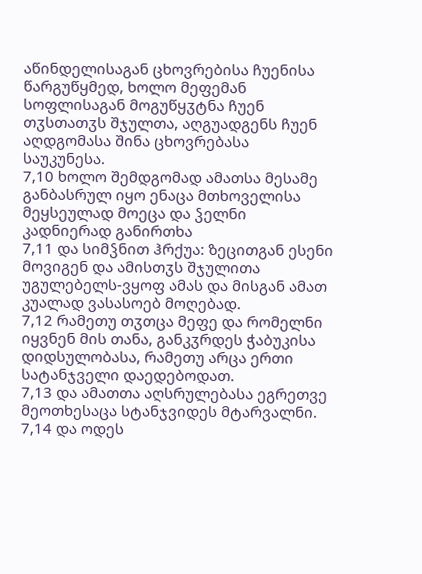აწინდელისაგან ცხოვრებისა ჩუენისა წარგუწყმედ, ხოლო მეფემან სოფლისაგან მოგუწყჳტნა ჩუენ თჳსთათჳს შჯულთა, აღგუადგენს ჩუენ აღდგომასა შინა ცხოვრებასა საუკუნესა.
7,10 ხოლო შემდგომად ამათსა მესამე განბასრულ იყო ენაცა მთხოველისა მეყსეულად მოეცა და ჴელნი კადნიერად განირთხა
7,11 და სიმჴნით ჰრქუა: ზეცითგან ესენი მოვიგენ და ამისთჳს შჯულითა უგულებელს-ვყოფ ამას და მისგან ამათ კუალად ვასასოებ მოღებად.
7,12 რამეთუ თჳთცა მეფე და რომელნი იყვნენ მის თანა, განკჳრდეს ჭაბუკისა დიდსულობასა, რამეთუ არცა ერთი სატანჯველი დაედებოდათ.
7,13 და ამათთა აღსრულებასა ეგრეთვე მეოთხესაცა სტანჯვიდეს მტარვალნი.
7,14 და ოდეს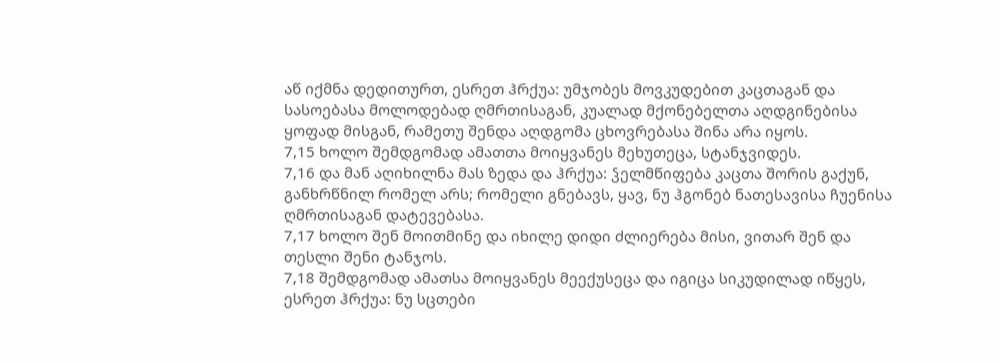აწ იქმნა დედითურთ, ესრეთ ჰრქუა: უმჯობეს მოვკუდებით კაცთაგან და სასოებასა მოლოდებად ღმრთისაგან, კუალად მქონებელთა აღდგინებისა ყოფად მისგან, რამეთუ შენდა აღდგომა ცხოვრებასა შინა არა იყოს.
7,15 ხოლო შემდგომად ამათთა მოიყვანეს მეხუთეცა, სტანჯვიდეს.
7,16 და მან აღიხილნა მას ზედა და ჰრქუა: ჴელმწიფება კაცთა შორის გაქუნ, განხრწნილ რომელ არს; რომელი გნებავს, ყავ, ნუ ჰგონებ ნათესავისა ჩუენისა ღმრთისაგან დატევებასა.
7,17 ხოლო შენ მოითმინე და იხილე დიდი ძლიერება მისი, ვითარ შენ და თესლი შენი ტანჯოს.
7,18 შემდგომად ამათსა მოიყვანეს მეექუსეცა და იგიცა სიკუდილად იწყეს, ესრეთ ჰრქუა: ნუ სცთები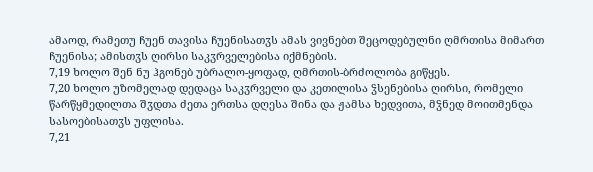ამაოდ, რამეთუ ჩუენ თავისა ჩუენისათჳს ამას ვივნებთ შეცოდებულნი ღმრთისა მიმართ ჩუენისა; ამისთჳს ღირსი საკჳრველებისა იქმნების.
7,19 ხოლო შენ ნუ ჰგონებ უბრალო-ყოფად, ღმრთის-ბრძოლობა გიწყეს.
7,20 ხოლო უზომელად დედაცა საკჳრველი და კეთილისა ჴსენებისა ღირსი, რომელი წარწყმედილთა შჳდთა ძეთა ერთსა დღესა შინა და ჟამსა ხედვითა, მჴნედ მოითმენდა სასოებისათჳს უფლისა.
7,21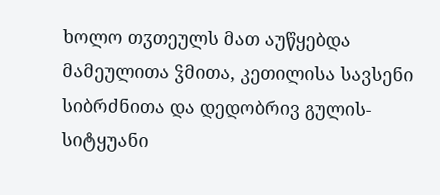ხოლო თჳთეულს მათ აუწყებდა მამეულითა ჴმითა, კეთილისა სავსენი სიბრძნითა და დედობრივ გულის-სიტყუანი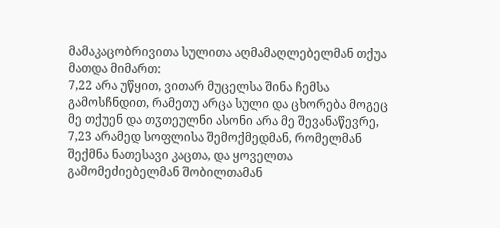მამაკაცობრივითა სულითა აღმამაღლებელმან თქუა მათდა მიმართ:
7,22 არა უწყით, ვითარ მუცელსა შინა ჩემსა გამოსჩნდით, რამეთუ არცა სული და ცხორება მოგეც მე თქუენ და თჳთეულნი ასონი არა მე შევანაწევრე,
7,23 არამედ სოფლისა შემოქმედმან, რომელმან შექმნა ნათესავი კაცთა, და ყოველთა გამომეძიებელმან შობილთამან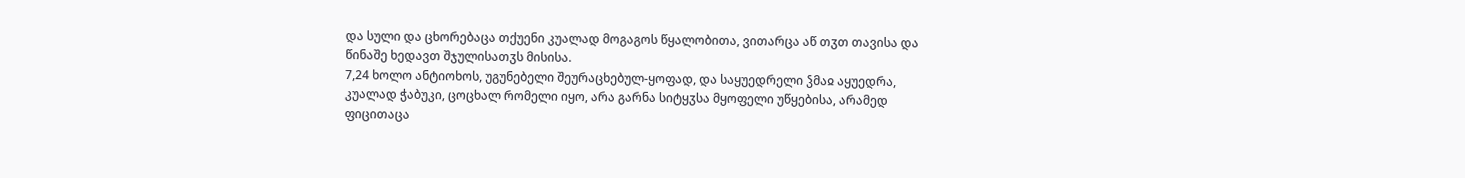და სული და ცხორებაცა თქუენი კუალად მოგაგოს წყალობითა, ვითარცა აწ თჳთ თავისა და წინაშე ხედავთ შჯულისათჳს მისისა.
7,24 ხოლო ანტიოხოს, უგუნებელი შეურაცხებულ-ყოფად, და საყუედრელი ჴმაჲ აყუედრა, კუალად ჭაბუკი, ცოცხალ რომელი იყო, არა გარნა სიტყჳსა მყოფელი უწყებისა, არამედ ფიცითაცა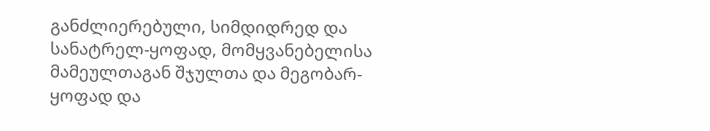განძლიერებული, სიმდიდრედ და სანატრელ-ყოფად, მომყვანებელისა მამეულთაგან შჯულთა და მეგობარ-ყოფად და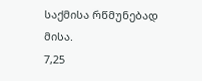საქმისა რწმუნებად მისა.
7,25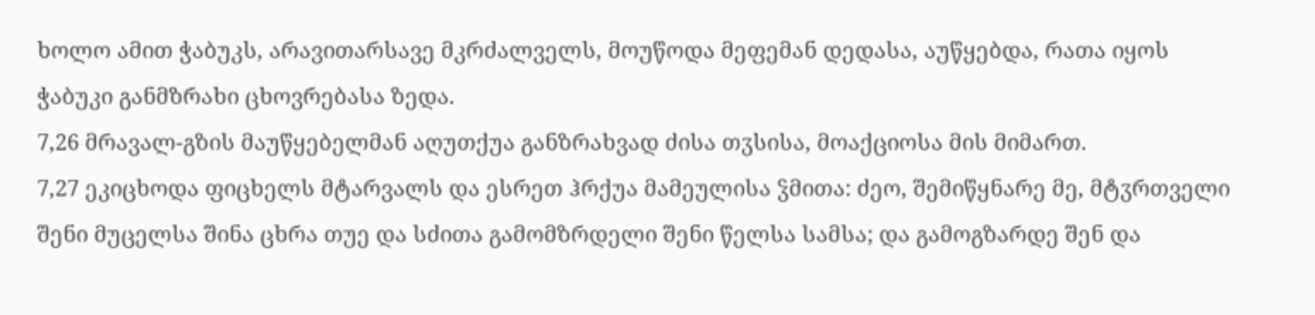ხოლო ამით ჭაბუკს, არავითარსავე მკრძალველს, მოუწოდა მეფემან დედასა, აუწყებდა, რათა იყოს ჭაბუკი განმზრახი ცხოვრებასა ზედა.
7,26 მრავალ-გზის მაუწყებელმან აღუთქუა განზრახვად ძისა თჳსისა, მოაქციოსა მის მიმართ.
7,27 ეკიცხოდა ფიცხელს მტარვალს და ესრეთ ჰრქუა მამეულისა ჴმითა: ძეო, შემიწყნარე მე, მტჳრთველი შენი მუცელსა შინა ცხრა თუე და სძითა გამომზრდელი შენი წელსა სამსა; და გამოგზარდე შენ და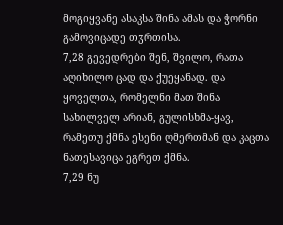მოგიყვანე ასაკსა შინა ამას და ჭორნი გამოვიცადე თჳრთისა.
7,28 გევედრები შენ, შვილო, რათა აღიხილო ცად და ქუეყანად. და ყოველთა, რომელნი მათ შინა სახილველ არიან, გულისხმა-ყავ, რამეთუ ქმნა ესენი ღმერთმან და კაცთა ნათესავიცა ეგრეთ ქმნა.
7,29 ნუ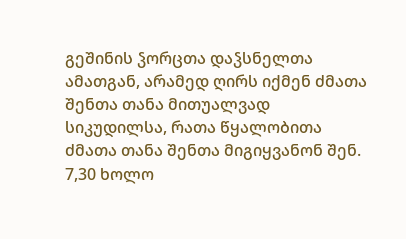გეშინის ჴორცთა დაჴსნელთა ამათგან, არამედ ღირს იქმენ ძმათა შენთა თანა მითუალვად სიკუდილსა, რათა წყალობითა ძმათა თანა შენთა მიგიყვანონ შენ.
7,30 ხოლო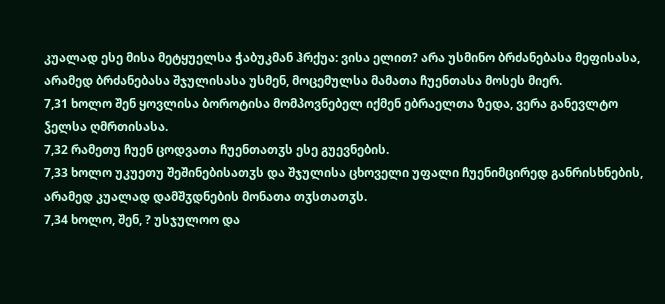კუალად ესე მისა მეტყუელსა ჭაბუკმან ჰრქუა: ვისა ელით? არა უსმინო ბრძანებასა მეფისასა, არამედ ბრძანებასა შჯულისასა უსმენ, მოცემულსა მამათა ჩუენთასა მოსეს მიერ.
7,31 ხოლო შენ ყოვლისა ბოროტისა მომპოვნებელ იქმენ ებრაელთა ზედა, ვერა განევლტო ჴელსა ღმრთისასა.
7,32 რამეთუ ჩუენ ცოდვათა ჩუენთათჳს ესე გუევნების.
7,33 ხოლო უკუეთუ შეშინებისათჳს და შჯულისა ცხოველი უფალი ჩუენიმცირედ განრისხნების, არამედ კუალად დამშჳდნების მონათა თჳსთათჳს.
7,34 ხოლო, შენ, ? უსჯულოო და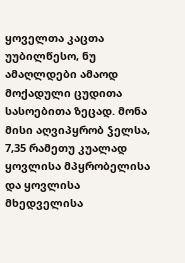ყოველთა კაცთა უუბილწესო, ნუ ამაღლდები ამაოდ მოქადული ცუდითა სასოებითა ზეცად. მონა მისი აღვიპყრობ ჴელსა,
7,35 რამეთუ კუალად ყოვლისა მპყრობელისა და ყოვლისა მხედველისა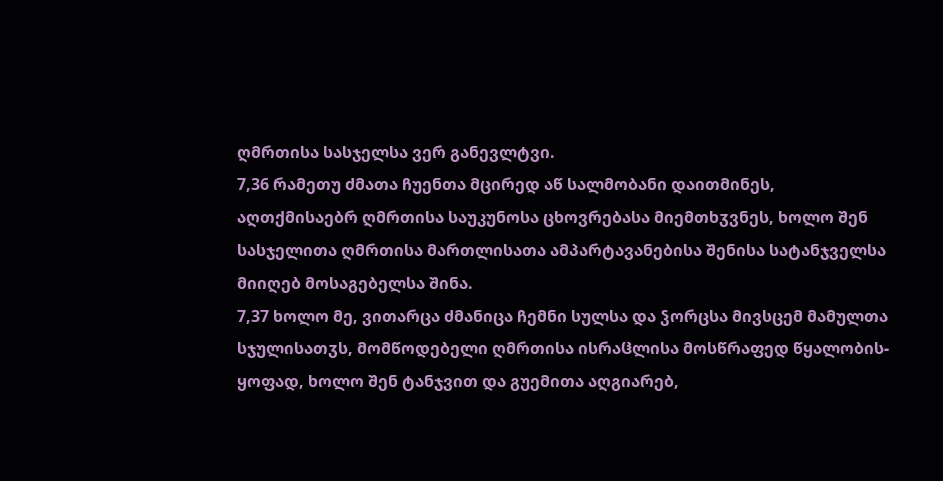ღმრთისა სასჯელსა ვერ განევლტვი.
7,36 რამეთუ ძმათა ჩუენთა მცირედ აწ სალმობანი დაითმინეს, აღთქმისაებრ ღმრთისა საუკუნოსა ცხოვრებასა მიემთხჳვნეს, ხოლო შენ სასჯელითა ღმრთისა მართლისათა ამპარტავანებისა შენისა სატანჯველსა მიიღებ მოსაგებელსა შინა.
7,37 ხოლო მე, ვითარცა ძმანიცა ჩემნი სულსა და ჴორცსა მივსცემ მამულთა სჯულისათჳს, მომწოდებელი ღმრთისა ისრაჱლისა მოსწრაფედ წყალობის-ყოფად, ხოლო შენ ტანჯვით და გუემითა აღგიარებ,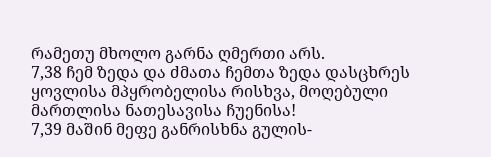რამეთუ მხოლო გარნა ღმერთი არს.
7,38 ჩემ ზედა და ძმათა ჩემთა ზედა დასცხრეს ყოვლისა მპყრობელისა რისხვა, მოღებული მართლისა ნათესავისა ჩუენისა!
7,39 მაშინ მეფე განრისხნა გულის-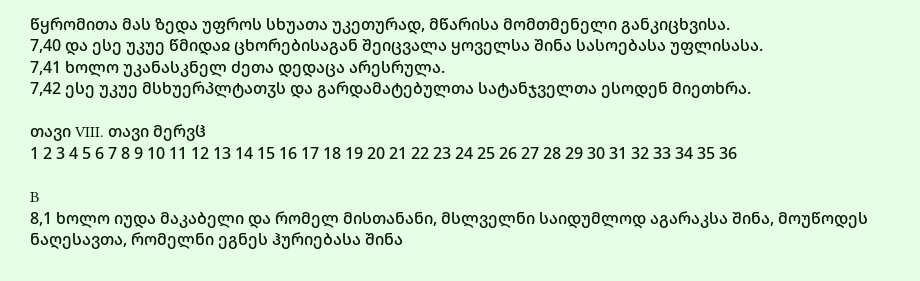წყრომითა მას ზედა უფროს სხუათა უკეთურად, მწარისა მომთმენელი განკიცხვისა.
7,40 და ესე უკუე წმიდაჲ ცხორებისაგან შეიცვალა ყოველსა შინა სასოებასა უფლისასა.
7,41 ხოლო უკანასკნელ ძეთა დედაცა არესრულა.
7,42 ესე უკუე მსხუერპლტათჳს და გარდამატებულთა სატანჯველთა ესოდენ მიეთხრა.

თავი VIII. თავი მერვჱ
1 2 3 4 5 6 7 8 9 10 11 12 13 14 15 16 17 18 19 20 21 22 23 24 25 26 27 28 29 30 31 32 33 34 35 36

B
8,1 ხოლო იუდა მაკაბელი და რომელ მისთანანი, მსლველნი საიდუმლოდ აგარაკსა შინა, მოუწოდეს ნაღესავთა, რომელნი ეგნეს ჰურიებასა შინა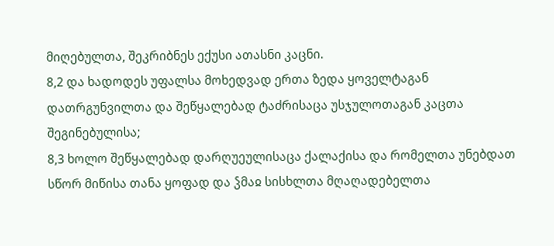მიღებულთა, შეკრიბნეს ექუსი ათასნი კაცნი.
8,2 და ხადოდეს უფალსა მოხედვად ერთა ზედა ყოველტაგან დათრგუნვილთა და შეწყალებად ტაძრისაცა უსჯულოთაგან კაცთა შეგინებულისა;
8,3 ხოლო შეწყალებად დარღუეულისაცა ქალაქისა და რომელთა უნებდათ სწორ მიწისა თანა ყოფად და ჴმაჲ სისხლთა მღაღადებელთა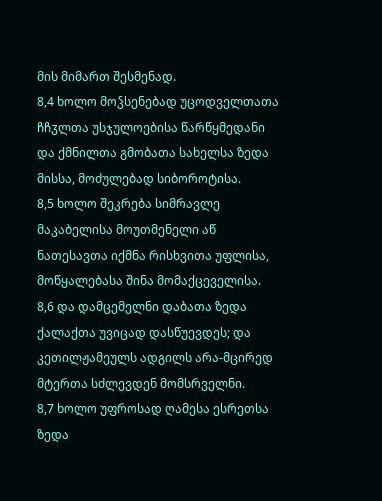მის მიმართ შესმენად.
8,4 ხოლო მოჴსენებად უცოდველთათა ჩჩჳლთა უსჯულოებისა წარწყმედანი და ქმნილთა გმობათა სახელსა ზედა მისსა, მოძულებად სიბოროტისა.
8,5 ხოლო შეკრება სიმრავლე მაკაბელისა მოუთმენელი აწ ნათესავთა იქმნა რისხვითა უფლისა, მოწყალებასა შინა მომაქცეველისა.
8,6 და დამცემელნი დაბათა ზედა ქალაქთა უვიცად დასწუევდეს; და კეთილჟამეულს ადგილს არა-მცირედ მტერთა სძლევდენ მომსრველნი.
8,7 ხოლო უფროსად ღამესა ესრეთსა ზედა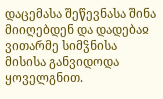დაცემასა შეწევნასა შინა მიიღებდენ და დადებაჲ ვითარმე სიმჴნისა მისისა განვიდოდა ყოველგნით.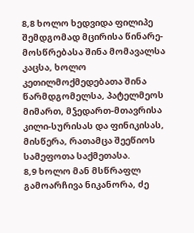8,8 ხოლო ხედვიდა ფილიპე შემდგომად მცირისა წინარე-მოსწრებასა შინა მომავალსა კაცსა, ხოლო კეთილმოქმედებათა შინა წარმდგომელსა, პატელმეოს მიმართ, მჴედართ-მთავრისა კილი-სურისას და ფინიკისას, მისწერა, რათამცა შეეწიოს სამეფოთა საქმეთასა.
8,9 ხოლო მან მსწრაფლ გამოარჩივა ნიკანორა, ძე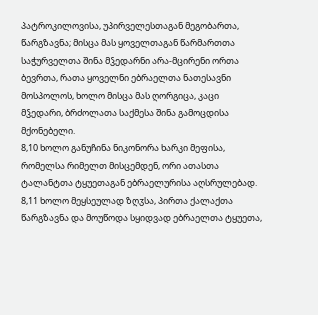პატროკილოვისა, უპირველესთაგან მეგობართა, წარგზავნა; მისცა მას ყოველთაგან წარმართთა საჭურველთა შინა მჴედარნი არა-მცირენი ორთა ბევრთა, რათა ყოველნი ებრაელთა ნათესავნი მოსპოლოს, ხოლო მისცა მას ღორგიცა, კაცი მჴედარი, ბრძოლათა საქმესა შინა გამოცდისა მქონებელი.
8,10 ხოლო განუჩინა ნიკონორა ხარკი მეფისა, რომელსა რიმელთ მისცემდენ, ორი ათასთა ტალანტთა ტყუეთაგან ებრაელურისა აღსრულებად.
8,11 ხოლო მეყსეულად ზღჳსა, პირთა ქალაქთა წარგზავნა და მოუწოდა სყიდვად ებრაელთა ტყუეთა,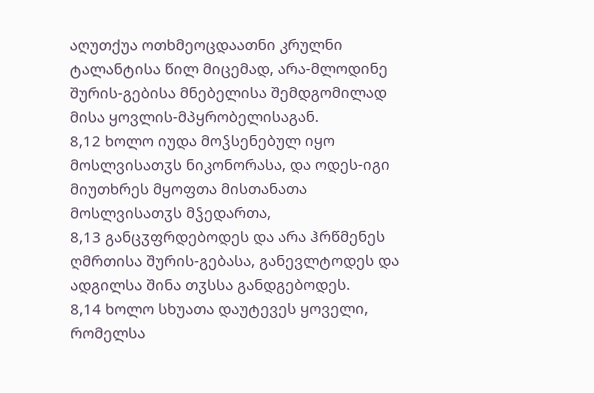აღუთქუა ოთხმეოცდაათნი კრულნი ტალანტისა წილ მიცემად, არა-მლოდინე შურის-გებისა მნებელისა შემდგომილად მისა ყოვლის-მპყრობელისაგან.
8,12 ხოლო იუდა მოჴსენებულ იყო მოსლვისათჳს ნიკონორასა, და ოდეს-იგი მიუთხრეს მყოფთა მისთანათა მოსლვისათჳს მჴედართა,
8,13 განცჳფრდებოდეს და არა ჰრწმენეს ღმრთისა შურის-გებასა, განევლტოდეს და ადგილსა შინა თჳსსა განდგებოდეს.
8,14 ხოლო სხუათა დაუტევეს ყოველი, რომელსა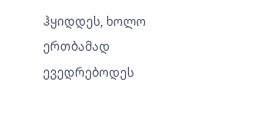ჰყიდდეს, ხოლო ერთბამად ევედრებოდეს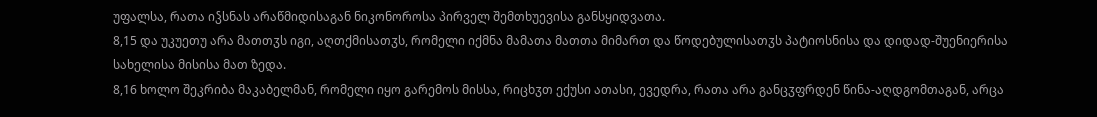უფალსა, რათა იჴსნას არაწმიდისაგან ნიკონოროსა პირველ შემთხუევისა განსყიდვათა.
8,15 და უკუეთუ არა მათთჳს იგი, აღთქმისათჳს, რომელი იქმნა მამათა მათთა მიმართ და წოდებულისათჳს პატიოსნისა და დიდად-შუენიერისა სახელისა მისისა მათ ზედა.
8,16 ხოლო შეკრიბა მაკაბელმან, რომელი იყო გარემოს მისსა, რიცხჳთ ექუსი ათასი, ევედრა, რათა არა განცჳფრდენ წინა-აღდგომთაგან, არცა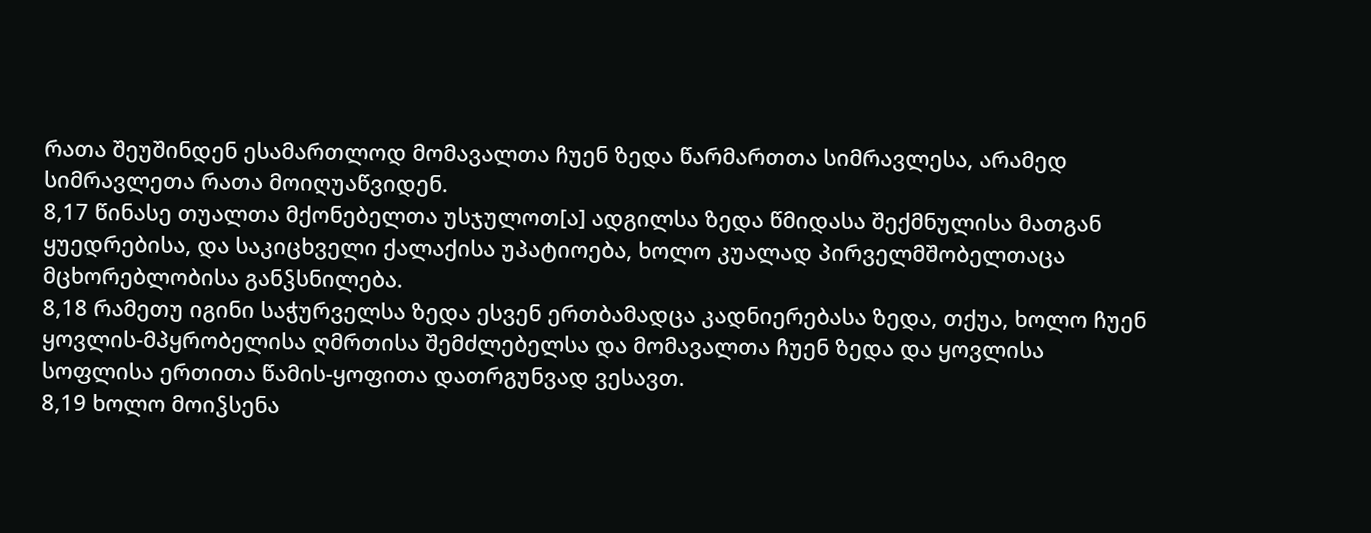რათა შეუშინდენ ესამართლოდ მომავალთა ჩუენ ზედა წარმართთა სიმრავლესა, არამედ სიმრავლეთა რათა მოიღუაწვიდენ.
8,17 წინასე თუალთა მქონებელთა უსჯულოთ[ა] ადგილსა ზედა წმიდასა შექმნულისა მათგან ყუედრებისა, და საკიცხველი ქალაქისა უპატიოება, ხოლო კუალად პირველმშობელთაცა მცხორებლობისა განჴსნილება.
8,18 რამეთუ იგინი საჭურველსა ზედა ესვენ ერთბამადცა კადნიერებასა ზედა, თქუა, ხოლო ჩუენ ყოვლის-მპყრობელისა ღმრთისა შემძლებელსა და მომავალთა ჩუენ ზედა და ყოვლისა სოფლისა ერთითა წამის-ყოფითა დათრგუნვად ვესავთ.
8,19 ხოლო მოიჴსენა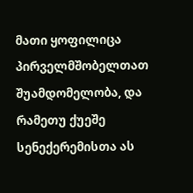მათი ყოფილიცა პირველმშობელთათ შუამდომელობა, და რამეთუ ქუეშე სენექერემისთა ას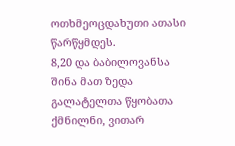ოთხმეოცდახუთი ათასი წარწყმდეს.
8,20 და ბაბილოვანსა შინა მათ ზედა გალატელთა წყობათა ქმნილნი, ვითარ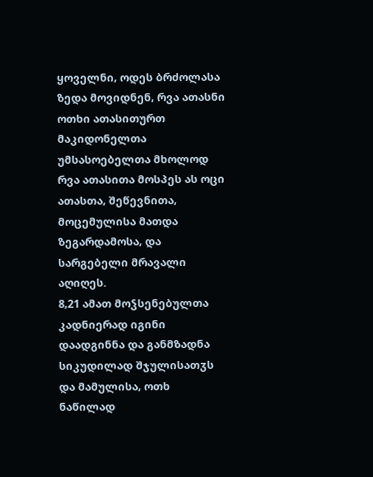ყოველნი, ოდეს ბრძოლასა ზედა მოვიდნენ, რვა ათასნი ოთხი ათასითურთ მაკიდონელთა უმსასოებელთა მხოლოდ რვა ათასითა მოსპეს ას ოცი ათასთა, შეწევნითა, მოცემულისა მათდა ზეგარდამოსა, და სარგებელი მრავალი აღიღეს.
8,21 ამათ მოჴსენებულთა კადნიერად იგინი დაადგინნა და განმზადნა სიკუდილად შჯულისათჳს და მამულისა, ოთხ ნაწილად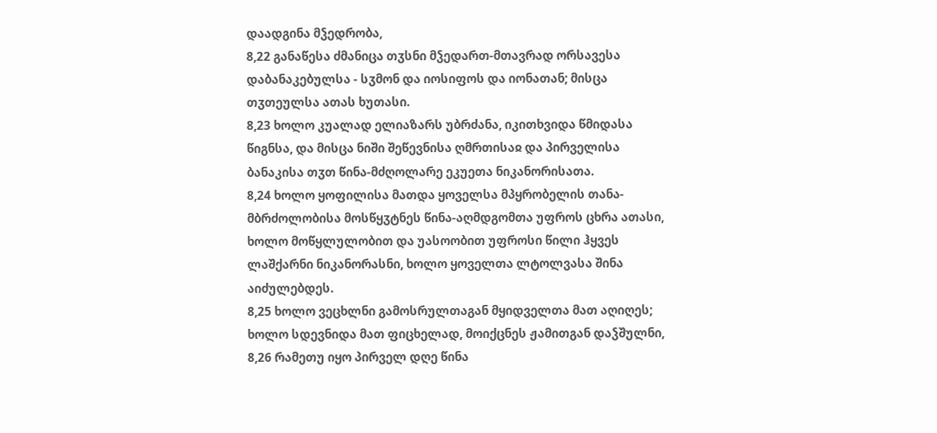დაადგინა მჴედრობა,
8,22 განაწესა ძმანიცა თჳსნი მჴედართ-მთავრად ორსავესა დაბანაკებულსა - სჳმონ და იოსიფოს და იონათან; მისცა თჳთეულსა ათას ხუთასი.
8,23 ხოლო კუალად ელიაზარს უბრძანა, იკითხვიდა წმიდასა წიგნსა, და მისცა ნიში შეწევნისა ღმრთისაჲ და პირველისა ბანაკისა თჳთ წინა-მძღოლარე ეკუეთა ნიკანორისათა.
8,24 ხოლო ყოფილისა მათდა ყოველსა მპყრობელის თანა-მბრძოლობისა მოსწყჳტნეს წინა-აღმდგომთა უფროს ცხრა ათასი, ხოლო მოწყლულობით და უასოობით უფროსი წილი ჰყვეს ლაშქარნი ნიკანორასნი, ხოლო ყოველთა ლტოლვასა შინა აიძულებდეს.
8,25 ხოლო ვეცხლნი გამოსრულთაგან მყიდველთა მათ აღიღეს; ხოლო სდევნიდა მათ ფიცხელად, მოიქცნეს ჟამითგან დაჴშულნი,
8,26 რამეთუ იყო პირველ დღე წინა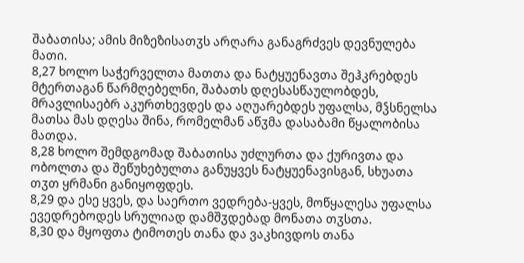შაბათისა; ამის მიზეზისათჳს არღარა განაგრძვეს დევნულება მათი.
8,27 ხოლო საჭერველთა მათთა და ნატყუენავთა შეჰკრებდეს მტერთაგან წარმღებელნი, შაბათს დღესასწაულობდეს, მრავლისაებრ აკურთხევდეს და აღუარებდეს უფალსა, მჴსნელსა მათსა მას დღესა შინა, რომელმან აწჳმა დასაბამი წყალობისა მათდა.
8,28 ხოლო შემდგომად შაბათისა უძლურთა და ქურივთა და ობოლთა და შეწუხებულთა განუყვეს ნატყუენავისგან, სხუათა თჳთ ყრმანი განიყოფდეს.
8,29 და ესე ყვეს, და საერთო ვედრება-ყვეს, მოწყალესა უფალსა ევედრებოდეს სრულიად დამშჳდებად მონათა თჳსთა.
8,30 და მყოფთა ტიმოთეს თანა და ვაკხივდოს თანა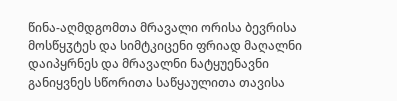წინა-აღმდგომთა მრავალი ორისა ბევრისა მოსწყჳტეს და სიმტკიცენი ფრიად მაღალნი დაიპყრნეს და მრავალნი ნატყუენავნი განიყვნეს სწორითა საწყაულითა თავისა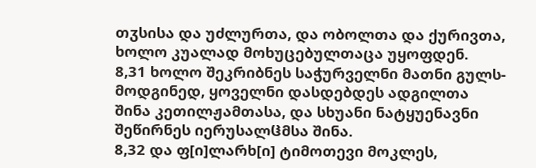თჳსისა და უძლურთა, და ობოლთა და ქურივთა, ხოლო კუალად მოხუცებულთაცა უყოფდენ.
8,31 ხოლო შეკრიბნეს საჭურველნი მათნი გულს-მოდგინედ, ყოველნი დასდებდეს ადგილთა შინა კეთილჟამთასა, და სხუანი ნატყუენავნი შეწირნეს იერუსალჱმსა შინა.
8,32 და ფ[ი]ლარხ[ი] ტიმოთევი მოკლეს,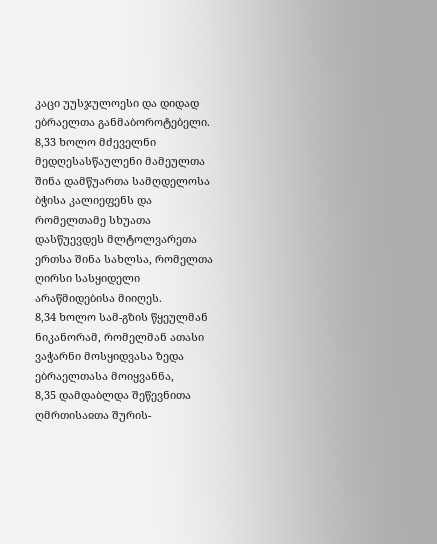კაცი უუსჯულოესი და დიდად ებრაელთა განმაბოროტებელი.
8,33 ხოლო მძეველნი მედღესასწაულენი მამეულთა შინა დამწუართა სამღდელოსა ბჭისა კალიეფენს და რომელთამე სხუათა დასწუევდეს მლტოლვარეთა ერთსა შინა სახლსა, რომელთა ღირსი სასყიდელი არაწმიდებისა მიიღეს.
8,34 ხოლო სამ-გზის წყეულმან ნიკანორამ, რომელმან ათასი ვაჭარნი მოსყიდვასა ზედა ებრაელთასა მოიყვანნა,
8,35 დამდაბლდა შეწევნითა ღმრთისაჲთა შურის-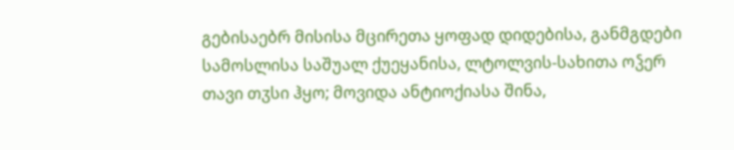გებისაებრ მისისა მცირეთა ყოფად დიდებისა, განმგდები სამოსლისა საშუალ ქუეყანისა, ლტოლვის-სახითა ოჴერ თავი თჳსი ჰყო; მოვიდა ანტიოქიასა შინა,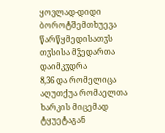ყოვლად-დიდი ბოროტშემთხუევა წარწყმედისათჳს თჳსისა მჴედართა დაიმკჳდრა
8,36 და რომელიცა აღუთქუა რომაელთა ხარკის მიცემად ტყუეტაგან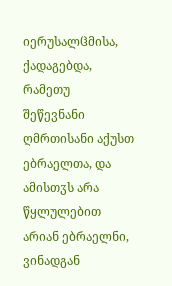იერუსალჱმისა, ქადაგებდა, რამეთუ შეწევნანი ღმრთისანი აქუსთ ებრაელთა, და ამისთჳს არა წყლულებით არიან ებრაელნი, ვინადგან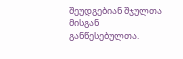შეუდგებიან შჯულთა მისგან განწესებულთა.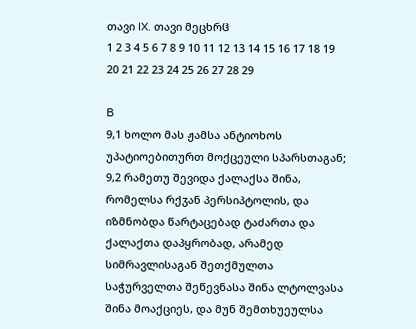თავი IX. თავი მეცხრჱ
1 2 3 4 5 6 7 8 9 10 11 12 13 14 15 16 17 18 19 20 21 22 23 24 25 26 27 28 29

B
9,1 ხოლო მას ჟამსა ანტიოხოს უპატიოებითურთ მოქცეული სპარსთაგან;
9,2 რამეთუ შევიდა ქალაქსა შინა, რომელსა რქჳან პერსიპტოლის, და იზმნობდა წარტაცებად ტაძართა და ქალაქთა დაპყრობად, არამედ სიმრავლისაგან შეთქმულთა საჭურველთა შეწევნასა შინა ლტოლვასა შინა მოაქციეს, და მუნ შემთხუეულსა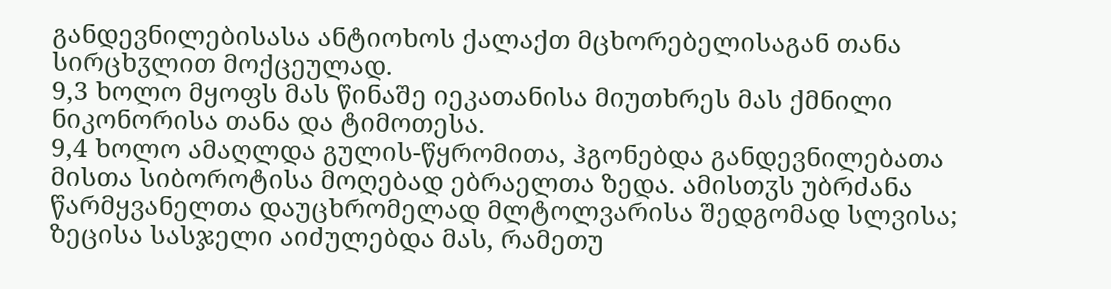განდევნილებისასა ანტიოხოს ქალაქთ მცხორებელისაგან თანა სირცხჳლით მოქცეულად.
9,3 ხოლო მყოფს მას წინაშე იეკათანისა მიუთხრეს მას ქმნილი ნიკონორისა თანა და ტიმოთესა.
9,4 ხოლო ამაღლდა გულის-წყრომითა, ჰგონებდა განდევნილებათა მისთა სიბოროტისა მოღებად ებრაელთა ზედა. ამისთჳს უბრძანა წარმყვანელთა დაუცხრომელად მლტოლვარისა შედგომად სლვისა; ზეცისა სასჯელი აიძულებდა მას, რამეთუ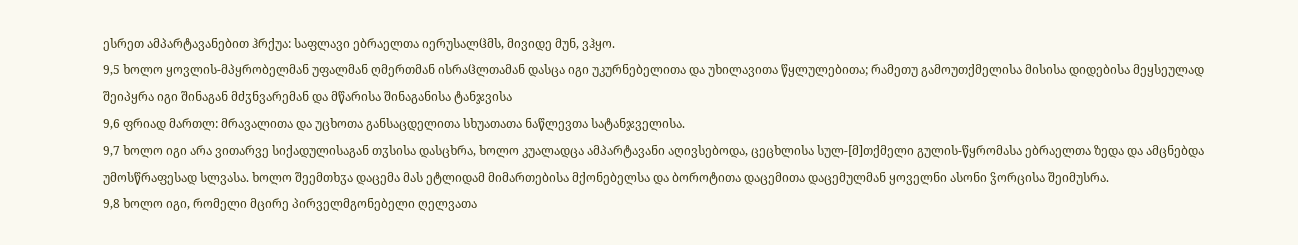ესრეთ ამპარტავანებით ჰრქუა: საფლავი ებრაელთა იერუსალჱმს, მივიდე მუნ, ვჰყო.
9,5 ხოლო ყოვლის-მპყრობელმან უფალმან ღმერთმან ისრაჱლთამან დასცა იგი უკურნებელითა და უხილავითა წყლულებითა; რამეთუ გამოუთქმელისა მისისა დიდებისა მეყსეულად შეიპყრა იგი შინაგან მძჳნვარემან და მწარისა შინაგანისა ტანჯვისა
9,6 ფრიად მართლ: მრავალითა და უცხოთა განსაცდელითა სხუათათა ნაწლევთა სატანჯველისა.
9,7 ხოლო იგი არა ვითარვე სიქადულისაგან თჳსისა დასცხრა, ხოლო კუალადცა ამპარტავანი აღივსებოდა, ცეცხლისა სულ-[მ]თქმელი გულის-წყრომასა ებრაელთა ზედა და ამცნებდა უმოსწრაფესად სლვასა. ხოლო შეემთხჳა დაცემა მას ეტლიდამ მიმართებისა მქონებელსა და ბოროტითა დაცემითა დაცემულმან ყოველნი ასონი ჴორცისა შეიმუსრა.
9,8 ხოლო იგი, რომელი მცირე პირველმგონებელი ღელვათა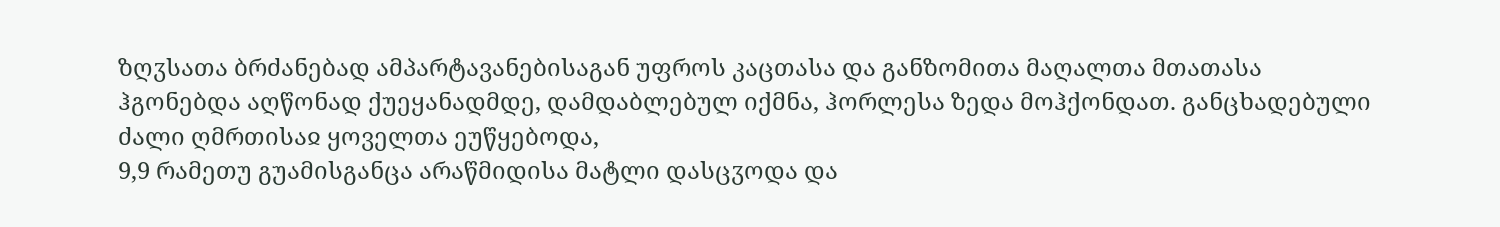ზღჳსათა ბრძანებად ამპარტავანებისაგან უფროს კაცთასა და განზომითა მაღალთა მთათასა ჰგონებდა აღწონად ქუეყანადმდე, დამდაბლებულ იქმნა, ჰორლესა ზედა მოჰქონდათ. განცხადებული ძალი ღმრთისაჲ ყოველთა ეუწყებოდა,
9,9 რამეთუ გუამისგანცა არაწმიდისა მატლი დასცჳოდა და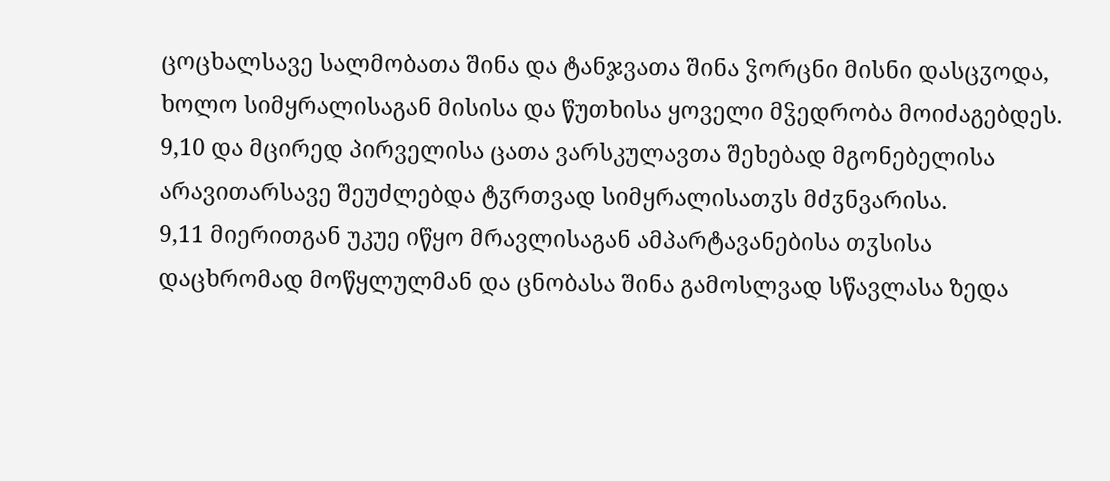ცოცხალსავე სალმობათა შინა და ტანჯვათა შინა ჴორცნი მისნი დასცჳოდა, ხოლო სიმყრალისაგან მისისა და წუთხისა ყოველი მჴედრობა მოიძაგებდეს.
9,10 და მცირედ პირველისა ცათა ვარსკულავთა შეხებად მგონებელისა არავითარსავე შეუძლებდა ტჳრთვად სიმყრალისათჳს მძჳნვარისა.
9,11 მიერითგან უკუე იწყო მრავლისაგან ამპარტავანებისა თჳსისა დაცხრომად მოწყლულმან და ცნობასა შინა გამოსლვად სწავლასა ზედა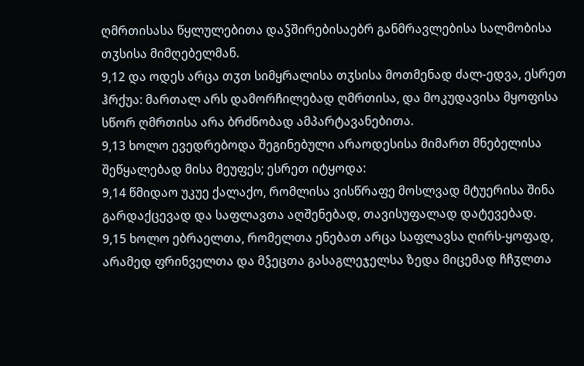ღმრთისასა წყლულებითა დაჴშირებისაებრ განმრავლებისა სალმობისა თჳსისა მიმღებელმან.
9,12 და ოდეს არცა თჳთ სიმყრალისა თჳსისა მოთმენად ძალ-ედვა, ესრეთ ჰრქუა: მართალ არს დამორჩილებად ღმრთისა, და მოკუდავისა მყოფისა სწორ ღმრთისა არა ბრძნობად ამპარტავანებითა.
9,13 ხოლო ევედრებოდა შეგინებული არაოდესისა მიმართ მნებელისა შეწყალებად მისა მეუფეს; ესრეთ იტყოდა:
9,14 წმიდაო უკუე ქალაქო, რომლისა ვისწრაფე მოსლვად მტუერისა შინა გარდაქცევად და საფლავთა აღშენებად, თავისუფალად დატევებად.
9,15 ხოლო ებრაელთა, რომელთა ენებათ არცა საფლავსა ღირს-ყოფად, არამედ ფრინველთა და მჴეცთა გასაგლეჯელსა ზედა მიცემად ჩჩჳლთა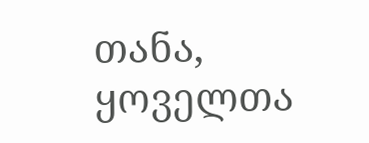თანა, ყოველთა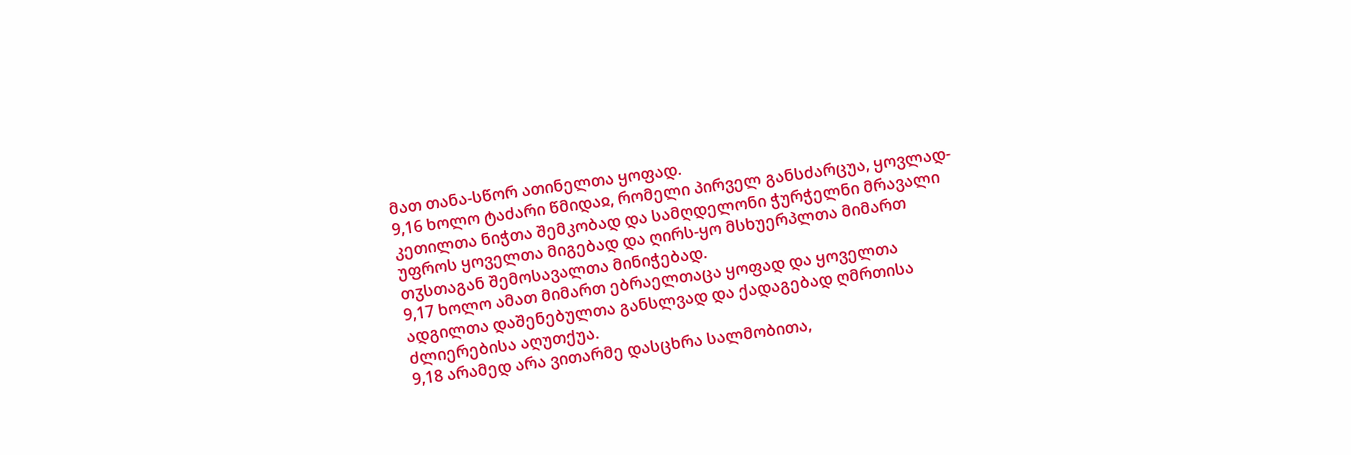მათ თანა-სწორ ათინელთა ყოფად.
9,16 ხოლო ტაძარი წმიდაჲ, რომელი პირველ განსძარცუა, ყოვლად-კეთილთა ნიჭთა შემკობად და სამღდელონი ჭურჭელნი მრავალი უფროს ყოველთა მიგებად და ღირს-ყო მსხუერპლთა მიმართ თჳსთაგან შემოსავალთა მინიჭებად.
9,17 ხოლო ამათ მიმართ ებრაელთაცა ყოფად და ყოველთა ადგილთა დაშენებულთა განსლვად და ქადაგებად ღმრთისა ძლიერებისა აღუთქუა.
9,18 არამედ არა ვითარმე დასცხრა სალმობითა,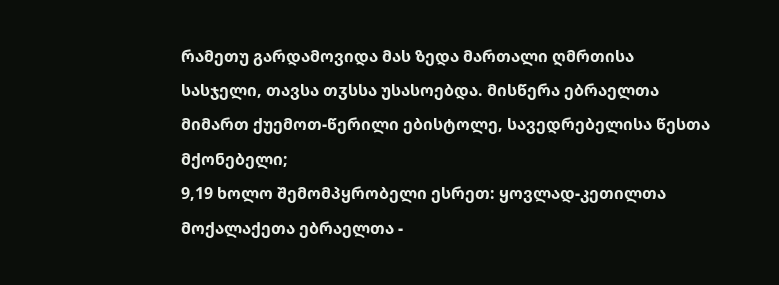რამეთუ გარდამოვიდა მას ზედა მართალი ღმრთისა სასჯელი, თავსა თჳსსა უსასოებდა. მისწერა ებრაელთა მიმართ ქუემოთ-წერილი ებისტოლე, სავედრებელისა წესთა მქონებელი;
9,19 ხოლო შემომპყრობელი ესრეთ: ყოვლად-კეთილთა მოქალაქეთა ებრაელთა -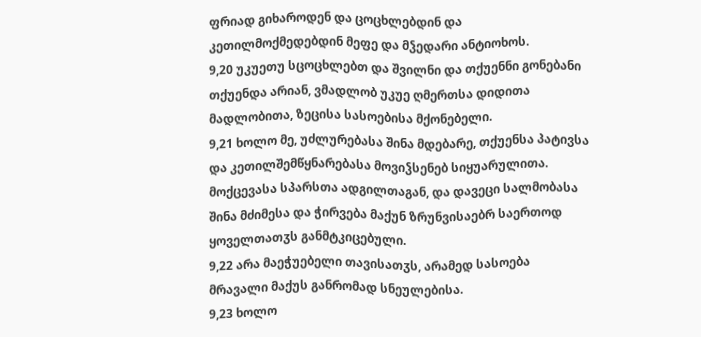ფრიად გიხაროდენ და ცოცხლებდინ და კეთილმოქმედებდინ მეფე და მჴედარი ანტიოხოს.
9,20 უკუეთუ სცოცხლებთ და შვილნი და თქუენნი გონებანი თქუენდა არიან, ვმადლობ უკუე ღმერთსა დიდითა მადლობითა, ზეცისა სასოებისა მქონებელი.
9,21 ხოლო მე, უძლურებასა შინა მდებარე, თქუენსა პატივსა და კეთილშემწყნარებასა მოვიჴსენებ სიყუარულითა. მოქცევასა სპარსთა ადგილთაგან, და დავეცი სალმობასა შინა მძიმესა და ჭირვება მაქუნ ზრუნვისაებრ საერთოდ ყოველთათჳს განმტკიცებული.
9,22 არა მაეჭუებელი თავისათჳს, არამედ სასოება მრავალი მაქუს განრომად სნეულებისა.
9,23 ხოლო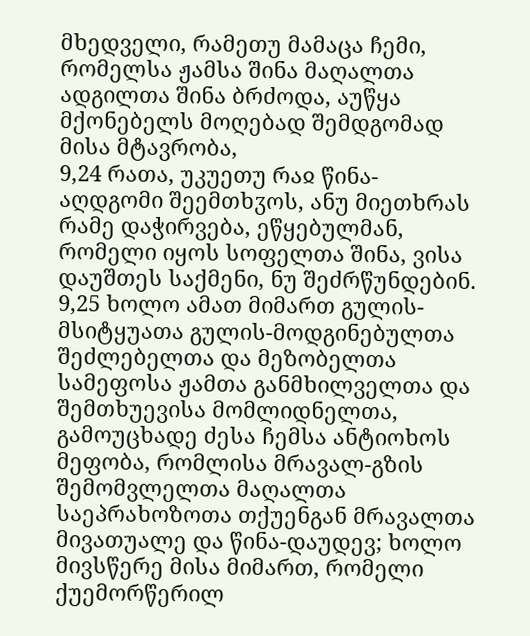მხედველი, რამეთუ მამაცა ჩემი, რომელსა ჟამსა შინა მაღალთა ადგილთა შინა ბრძოდა, აუწყა მქონებელს მოღებად შემდგომად მისა მტავრობა,
9,24 რათა, უკუეთუ რაჲ წინა-აღდგომი შეემთხჳოს, ანუ მიეთხრას რამე დაჭირვება, ეწყებულმან, რომელი იყოს სოფელთა შინა, ვისა დაუშთეს საქმენი, ნუ შეძრწუნდებინ.
9,25 ხოლო ამათ მიმართ გულის-მსიტყუათა გულის-მოდგინებულთა შეძლებელთა და მეზობელთა სამეფოსა ჟამთა განმხილველთა და შემთხუევისა მომლიდნელთა, გამოუცხადე ძესა ჩემსა ანტიოხოს მეფობა, რომლისა მრავალ-გზის შემომვლელთა მაღალთა საეპრახოზოთა თქუენგან მრავალთა მივათუალე და წინა-დაუდევ; ხოლო მივსწერე მისა მიმართ, რომელი ქუემორწერილ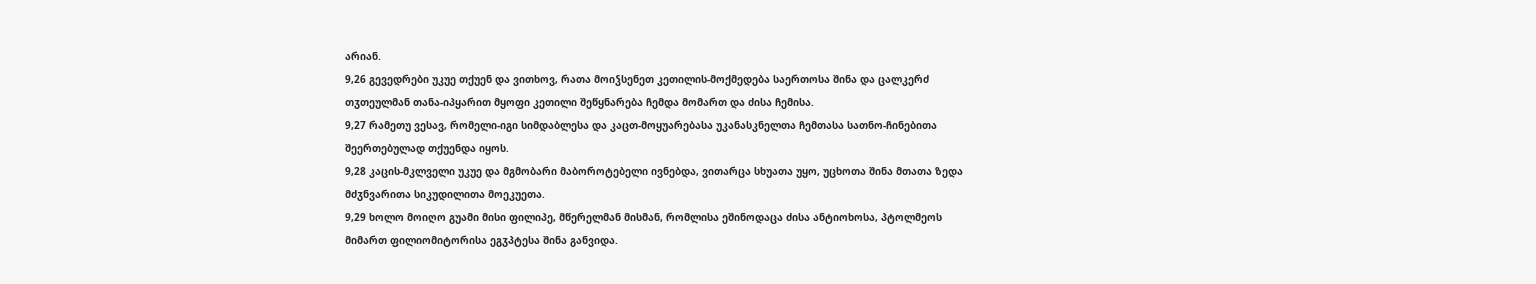არიან.
9,26 გევედრები უკუე თქუენ და ვითხოვ, რათა მოიჴსენეთ კეთილის-მოქმედება საერთოსა შინა და ცალკერძ თჳთეულმან თანა-იპყარით მყოფი კეთილი შეწყნარება ჩემდა მომართ და ძისა ჩემისა.
9,27 რამეთუ ვესავ, რომელი-იგი სიმდაბლესა და კაცთ-მოყუარებასა უკანასკნელთა ჩემთასა სათნო-ჩინებითა შეერთებულად თქუენდა იყოს.
9,28 კაცის-მკლველი უკუე და მგმობარი მაბოროტებელი ივნებდა, ვითარცა სხუათა უყო, უცხოთა შინა მთათა ზედა მძჳნვარითა სიკუდილითა მოეკუეთა.
9,29 ხოლო მოიღო გუამი მისი ფილიპე, მწერელმან მისმან, რომლისა ეშინოდაცა ძისა ანტიოხოსა, პტოლმეოს მიმართ ფილიომიტორისა ეგჳპტესა შინა განვიდა.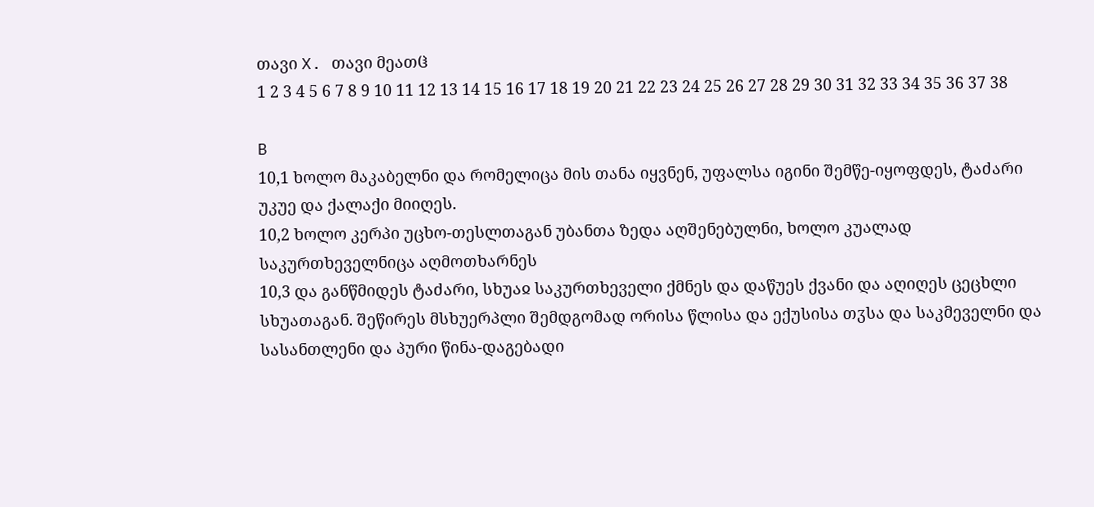თავი X. თავი მეათჱ
1 2 3 4 5 6 7 8 9 10 11 12 13 14 15 16 17 18 19 20 21 22 23 24 25 26 27 28 29 30 31 32 33 34 35 36 37 38

B
10,1 ხოლო მაკაბელნი და რომელიცა მის თანა იყვნენ, უფალსა იგინი შემწე-იყოფდეს, ტაძარი უკუე და ქალაქი მიიღეს.
10,2 ხოლო კერპი უცხო-თესლთაგან უბანთა ზედა აღშენებულნი, ხოლო კუალად საკურთხეველნიცა აღმოთხარნეს
10,3 და განწმიდეს ტაძარი, სხუაჲ საკურთხეველი ქმნეს და დაწუეს ქვანი და აღიღეს ცეცხლი სხუათაგან. შეწირეს მსხუერპლი შემდგომად ორისა წლისა და ექუსისა თჳსა და საკმეველნი და სასანთლენი და პური წინა-დაგებადი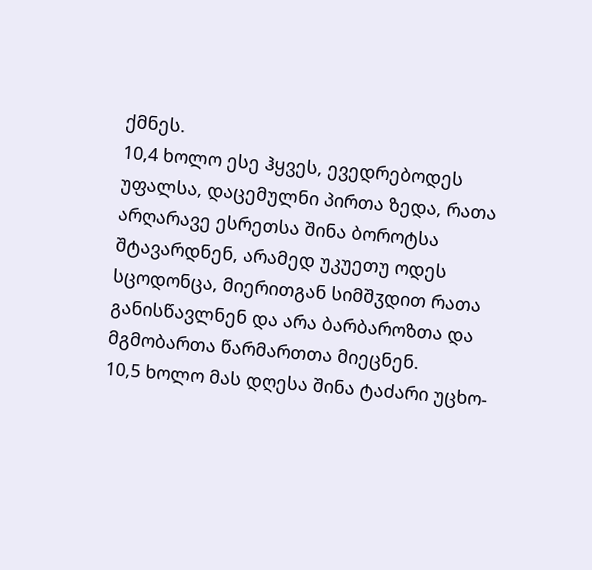ქმნეს.
10,4 ხოლო ესე ჰყვეს, ევედრებოდეს უფალსა, დაცემულნი პირთა ზედა, რათა არღარავე ესრეთსა შინა ბოროტსა შტავარდნენ, არამედ უკუეთუ ოდეს სცოდონცა, მიერითგან სიმშჳდით რათა განისწავლნენ და არა ბარბაროზთა და მგმობართა წარმართთა მიეცნენ.
10,5 ხოლო მას დღესა შინა ტაძარი უცხო-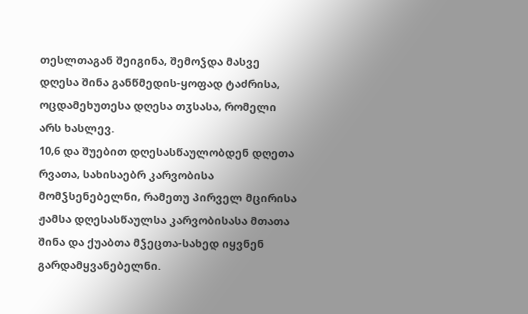თესლთაგან შეიგინა, შემოჴდა მასვე დღესა შინა განწმედის-ყოფად ტაძრისა, ოცდამეხუთესა დღესა თჳსასა, რომელი არს ხასლევ.
10,6 და შუებით დღესასწაულობდენ დღეთა რვათა, სახისაებრ კარვობისა მომჴსენებელნი, რამეთუ პირველ მცირისა ჟამსა დღესასწაულსა კარვობისასა მთათა შინა და ქუაბთა მჴეცთა-სახედ იყვნენ გარდამყვანებელნი.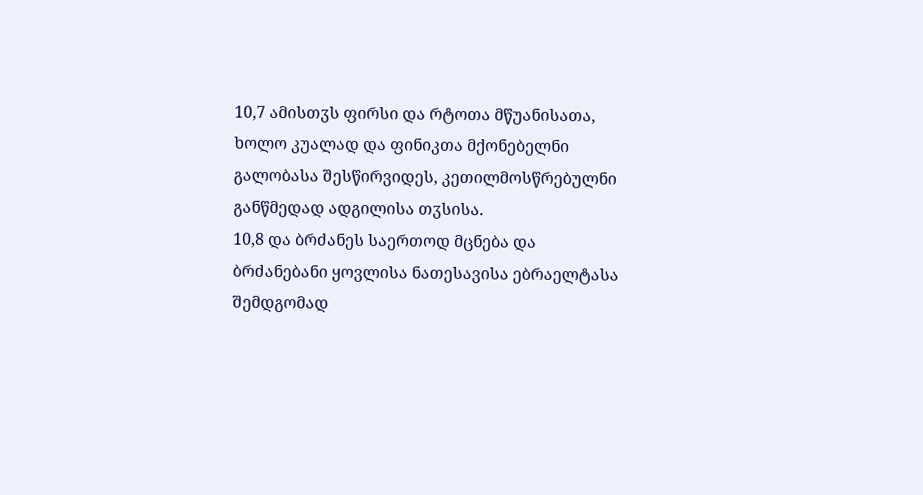10,7 ამისთჳს ფირსი და რტოთა მწუანისათა, ხოლო კუალად და ფინიკთა მქონებელნი გალობასა შესწირვიდეს, კეთილმოსწრებულნი განწმედად ადგილისა თჳსისა.
10,8 და ბრძანეს საერთოდ მცნება და ბრძანებანი ყოვლისა ნათესავისა ებრაელტასა შემდგომად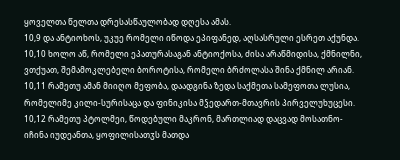ყოველთა წელთა დრესასწაულობად დღესა ამას.
10,9 და ანტიოხოს, უკუე რომელი იწოდა ეპიფანედ, აღსასრული ესრეთ აქუნდა.
10,10 ხოლო აწ, რომელი ეპათურასაგან ანტიოქოსა, ძისა არაწმიდისა, ქმნილნი, ვთქუათ, შემამოკლებელი ბოროტისა, რომელი ბრძოლასა შინა ქმნილ არიან.
10,11 რამეთუ ამან მიიღო მეფობა, დაადგინა ზედა საქმეთა სამეფოთა ლუსია, რომელიმე კილი-სურისაცა და ფინიკისა მჴედართ-მთავრის პირველუხუცესი.
10,12 რამეთუ პტოლმეი, წოდებული მაკრონ, მართლიად დაცვად მოსათნო-იჩინა იუდეანთა, ყოფილისათჳს მათდა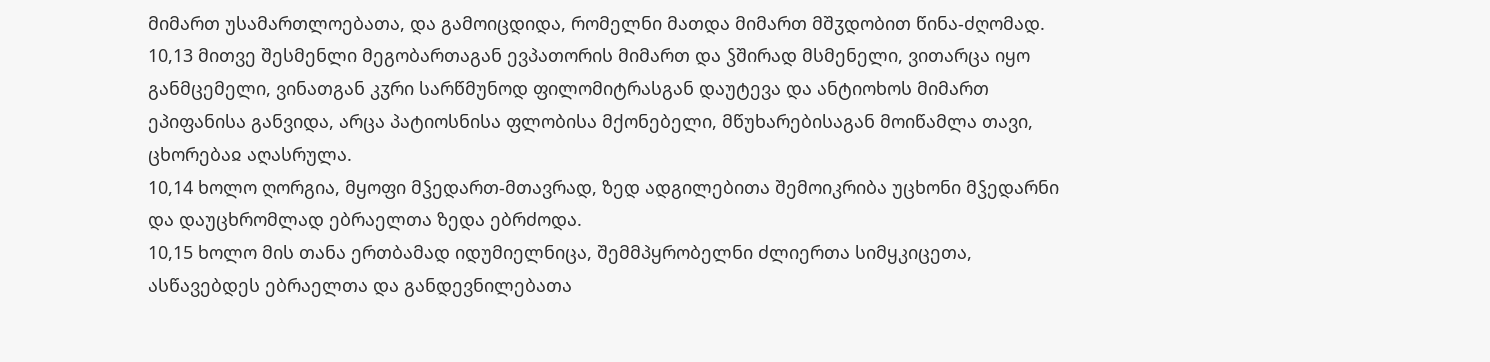მიმართ უსამართლოებათა, და გამოიცდიდა, რომელნი მათდა მიმართ მშჳდობით წინა-ძღომად.
10,13 მითვე შესმენლი მეგობართაგან ევპათორის მიმართ და ჴშირად მსმენელი, ვითარცა იყო განმცემელი, ვინათგან კჳრი სარწმუნოდ ფილომიტრასგან დაუტევა და ანტიოხოს მიმართ ეპიფანისა განვიდა, არცა პატიოსნისა ფლობისა მქონებელი, მწუხარებისაგან მოიწამლა თავი, ცხორებაჲ აღასრულა.
10,14 ხოლო ღორგია, მყოფი მჴედართ-მთავრად, ზედ ადგილებითა შემოიკრიბა უცხონი მჴედარნი და დაუცხრომლად ებრაელთა ზედა ებრძოდა.
10,15 ხოლო მის თანა ერთბამად იდუმიელნიცა, შემმპყრობელნი ძლიერთა სიმყკიცეთა, ასწავებდეს ებრაელთა და განდევნილებათა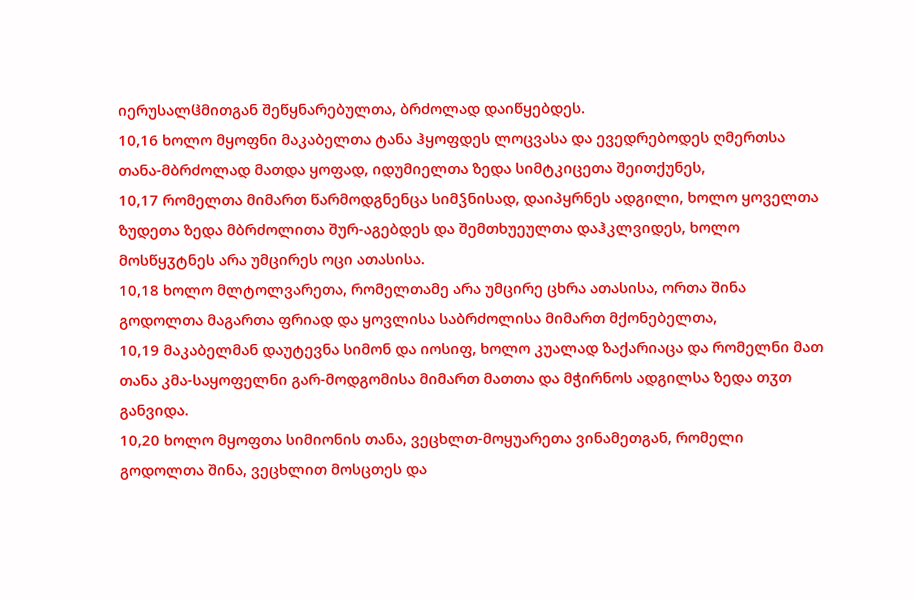იერუსალჱმითგან შეწყნარებულთა, ბრძოლად დაიწყებდეს.
10,16 ხოლო მყოფნი მაკაბელთა ტანა ჰყოფდეს ლოცვასა და ევედრებოდეს ღმერთსა თანა-მბრძოლად მათდა ყოფად, იდუმიელთა ზედა სიმტკიცეთა შეითქუნეს,
10,17 რომელთა მიმართ წარმოდგნენცა სიმჴნისად, დაიპყრნეს ადგილი, ხოლო ყოველთა ზუდეთა ზედა მბრძოლითა შურ-აგებდეს და შემთხუეულთა დაჰკლვიდეს, ხოლო მოსწყჳტნეს არა უმცირეს ოცი ათასისა.
10,18 ხოლო მლტოლვარეთა, რომელთამე არა უმცირე ცხრა ათასისა, ორთა შინა გოდოლთა მაგართა ფრიად და ყოვლისა საბრძოლისა მიმართ მქონებელთა,
10,19 მაკაბელმან დაუტევნა სიმონ და იოსიფ, ხოლო კუალად ზაქარიაცა და რომელნი მათ თანა კმა-საყოფელნი გარ-მოდგომისა მიმართ მათთა და მჭირნოს ადგილსა ზედა თჳთ განვიდა.
10,20 ხოლო მყოფთა სიმიონის თანა, ვეცხლთ-მოყუარეთა ვინამეთგან, რომელი გოდოლთა შინა, ვეცხლით მოსცთეს და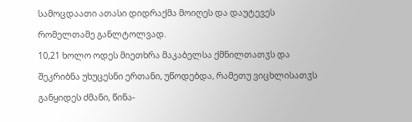სამოცდაათი ათასი დიდრაქმა მოიღეს და დაუტევეს რომელთამე განლტოლვად.
10,21 ხოლო ოდეს მიეთხრა მაკაბელსა ქმნილთათჳს და შეკრიბნა უხუცესნი ერთანი, უწოდებდა, რამეთუ ვიცხლისათჳს განყიდეს ძმანი, წინა-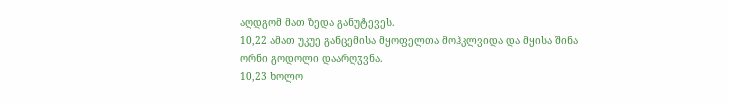აღდგომ მათ ზედა განუტევეს.
10,22 ამათ უკუე განცემისა მყოფელთა მოჰკლვიდა და მყისა შინა ორნი გოდოლი დაარღჳვნა.
10,23 ხოლო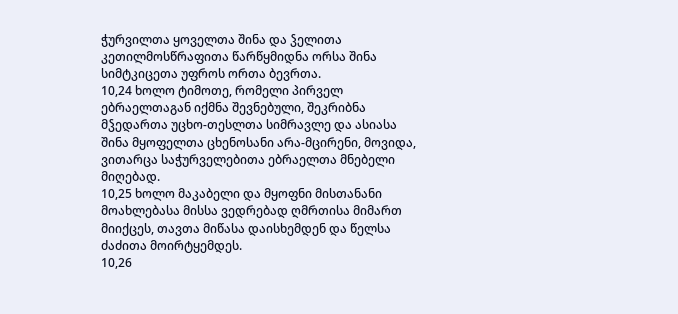ჭურვილთა ყოველთა შინა და ჴელითა კეთილმოსწრაფითა წარწყმიდნა ორსა შინა სიმტკიცეთა უფროს ორთა ბევრთა.
10,24 ხოლო ტიმოთე, რომელი პირველ ებრაელთაგან იქმნა შევნებული, შეკრიბნა მჴედართა უცხო-თესლთა სიმრავლე და ასიასა შინა მყოფელთა ცხენოსანი არა-მცირენი, მოვიდა, ვითარცა საჭურველებითა ებრაელთა მნებელი მიღებად.
10,25 ხოლო მაკაბელი და მყოფნი მისთანანი მოახლებასა მისსა ვედრებად ღმრთისა მიმართ მიიქცეს, თავთა მიწასა დაისხემდენ და წელსა ძაძითა მოირტყემდეს.
10,26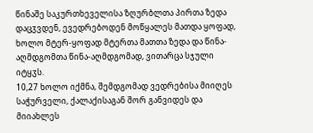წინაშე საკურთხეველისა ზღურბლთა პირთა ზედა დაცჳვდენ, ევედრებოდენ მოწყალეს მათდა ყოფად, ხოლო მტერ-ყოფად მტერთა მათთა ზედა და წინა-აღმდგომთა წინა-აღმდგომად, ვითარცა სჯული იტყჳს.
10,27 ხოლო იქმნა, შემდგომად ვედრებისა მიიღეს საჭურველი, ქალაქისაგან შორ განვიდეს და მიიახლეს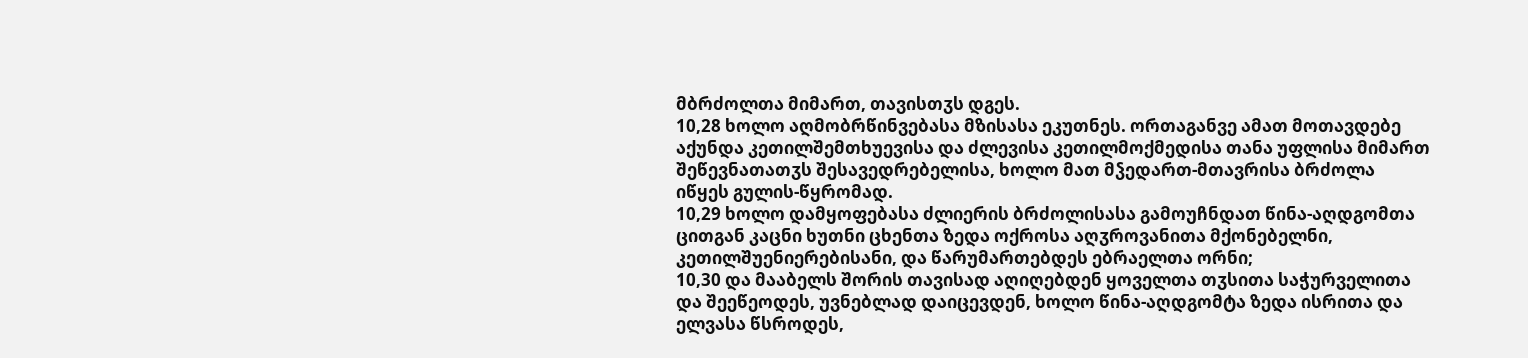მბრძოლთა მიმართ, თავისთჳს დგეს.
10,28 ხოლო აღმობრწინვებასა მზისასა ეკუთნეს. ორთაგანვე ამათ მოთავდებე აქუნდა კეთილშემთხუევისა და ძლევისა კეთილმოქმედისა თანა უფლისა მიმართ შეწევნათათჳს შესავედრებელისა, ხოლო მათ მჴედართ-მთავრისა ბრძოლა იწყეს გულის-წყრომად.
10,29 ხოლო დამყოფებასა ძლიერის ბრძოლისასა გამოუჩნდათ წინა-აღდგომთა ცითგან კაცნი ხუთნი ცხენთა ზედა ოქროსა აღჳროვანითა მქონებელნი, კეთილშუენიერებისანი, და წარუმართებდეს ებრაელთა ორნი;
10,30 და მააბელს შორის თავისად აღიღებდენ ყოველთა თჳსითა საჭურველითა და შეეწეოდეს, უვნებლად დაიცევდენ, ხოლო წინა-აღდგომტა ზედა ისრითა და ელვასა წსროდეს,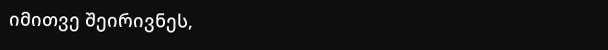იმითვე შეირივნეს,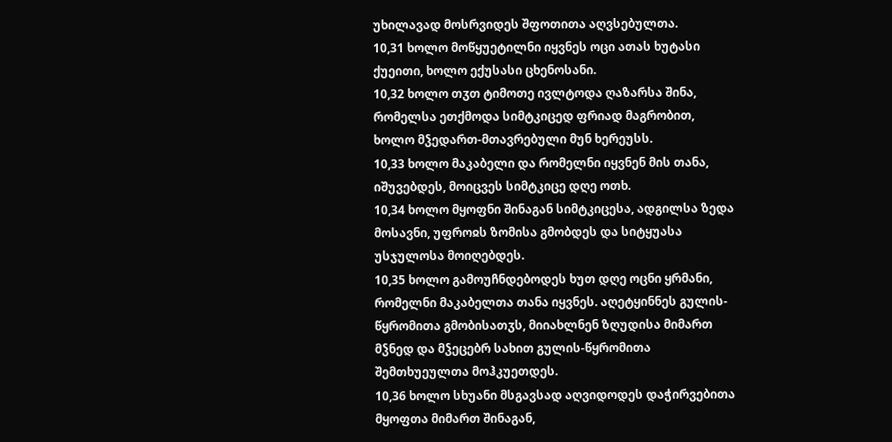უხილავად მოსრვიდეს შფოთითა აღვსებულთა.
10,31 ხოლო მოწყუეტილნი იყვნეს ოცი ათას ხუტასი ქუეითი, ხოლო ექუსასი ცხენოსანი.
10,32 ხოლო თჳთ ტიმოთე ივლტოდა ღაზარსა შინა, რომელსა ეთქმოდა სიმტკიცედ ფრიად მაგრობით, ხოლო მჴედართ-მთავრებული მუნ ხერეუსს.
10,33 ხოლო მაკაბელი და რომელნი იყვნენ მის თანა, იშუვებდეს, მოიცვეს სიმტკიცე დღე ოთხ.
10,34 ხოლო მყოფნი შინაგან სიმტკიცესა, ადგილსა ზედა მოსავნი, უფროჲს ზომისა გმობდეს და სიტყუასა უსჯულოსა მოიღებდეს.
10,35 ხოლო გამოუჩნდებოდეს ხუთ დღე ოცნი ყრმანი, რომელნი მაკაბელთა თანა იყვნეს. აღეტყინნეს გულის-წყრომითა გმობისათჳს, მიიახლნენ ზღუდისა მიმართ მჴნედ და მჴეცებრ სახით გულის-წყრომითა შემთხუეულთა მოჰკუეთდეს.
10,36 ხოლო სხუანი მსგავსად აღვიდოდეს დაჭირვებითა მყოფთა მიმართ შინაგან,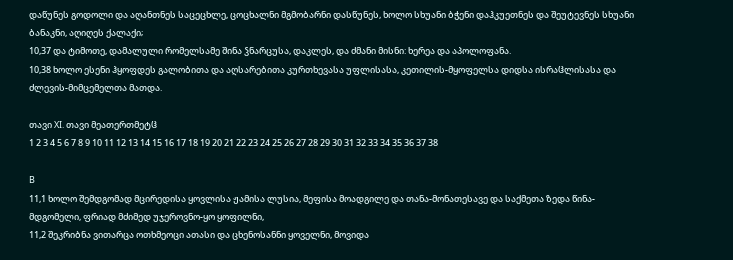დაწუნეს გოდოლი და აღანთნეს საცეცხლე, ცოცხალნი მგმობარნი დასწუნეს, ხოლო სხუანი ბჭენი დაჰკუეთნეს და შეუტევნეს სხუანი ბანაკნი, აღიღეს ქალაქი;
10,37 და ტიმოთე, დამალული რომელსამე შინა ჴნარცუსა, დაკლეს, და ძმანი მისნი: ხერეა და აპოლოფანა.
10,38 ხოლო ესენი ჰყოფდეს გალობითა და აღსარებითა კურთხევასა უფლისასა, კეთილის-მყოფელსა დიდსა ისრაჱლისასა და ძლევის-მიმცემელთა მათდა.

თავი XI. თავი მეათერთმეტჱ
1 2 3 4 5 6 7 8 9 10 11 12 13 14 15 16 17 18 19 20 21 22 23 24 25 26 27 28 29 30 31 32 33 34 35 36 37 38

B
11,1 ხოლო შემდგომად მცირედისა ყოვლისა ჟამისა ლუსია, მეფისა მოადგილე და თანა-მონათესავე და საქმეთა ზედა წინა-მდგომელი, ფრიად მძიმედ უჯეროვნო-ყო ყოფილნი,
11,2 შეკრიბნა ვითარცა ოთხმეოცი ათასი და ცხენოსანნი ყოველნი, მოვიდა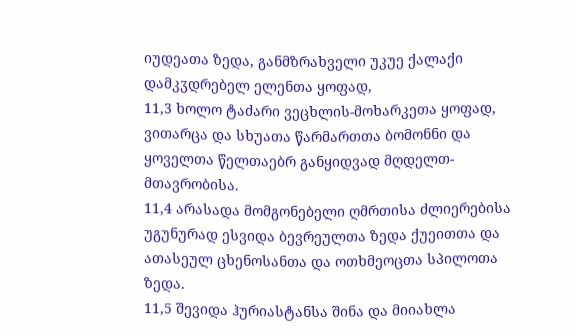იუდეათა ზედა, განმზრახველი უკუე ქალაქი დამკჳდრებელ ელენთა ყოფად,
11,3 ხოლო ტაძარი ვეცხლის-მოხარკეთა ყოფად, ვითარცა და სხუათა წარმართთა ბომონნი და ყოველთა წელთაებრ განყიდვად მღდელთ-მთავრობისა.
11,4 არასადა მომგონებელი ღმრთისა ძლიერებისა უგუნურად ესვიდა ბევრეულთა ზედა ქუეითთა და ათასეულ ცხენოსანთა და ოთხმეოცთა სპილოთა ზედა.
11,5 შევიდა ჰურიასტანსა შინა და მიიახლა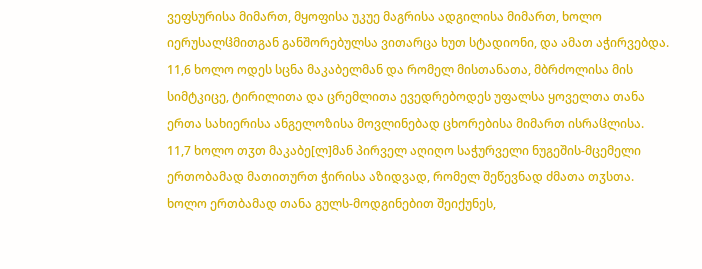ვეფსურისა მიმართ, მყოფისა უკუე მაგრისა ადგილისა მიმართ, ხოლო იერუსალჱმითგან განშორებულსა ვითარცა ხუთ სტადიონი, და ამათ აჭირვებდა.
11,6 ხოლო ოდეს სცნა მაკაბელმან და რომელ მისთანათა, მბრძოლისა მის სიმტკიცე, ტირილითა და ცრემლითა ევედრებოდეს უფალსა ყოველთა თანა ერთა სახიერისა ანგელოზისა მოვლინებად ცხორებისა მიმართ ისრაჱლისა.
11,7 ხოლო თჳთ მაკაბე[ლ]მან პირველ აღიღო საჭურველი ნუგეშის-მცემელი ერთობამად მათითურთ ჭირისა აზიდვად, რომელ შეწევნად ძმათა თჳსთა. ხოლო ერთბამად თანა გულს-მოდგინებით შეიქუნეს,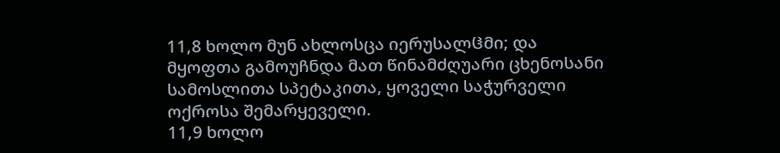11,8 ხოლო მუნ ახლოსცა იერუსალჱმი; და მყოფთა გამოუჩნდა მათ წინამძღუარი ცხენოსანი სამოსლითა სპეტაკითა, ყოველი საჭურველი ოქროსა შემარყეველი.
11,9 ხოლო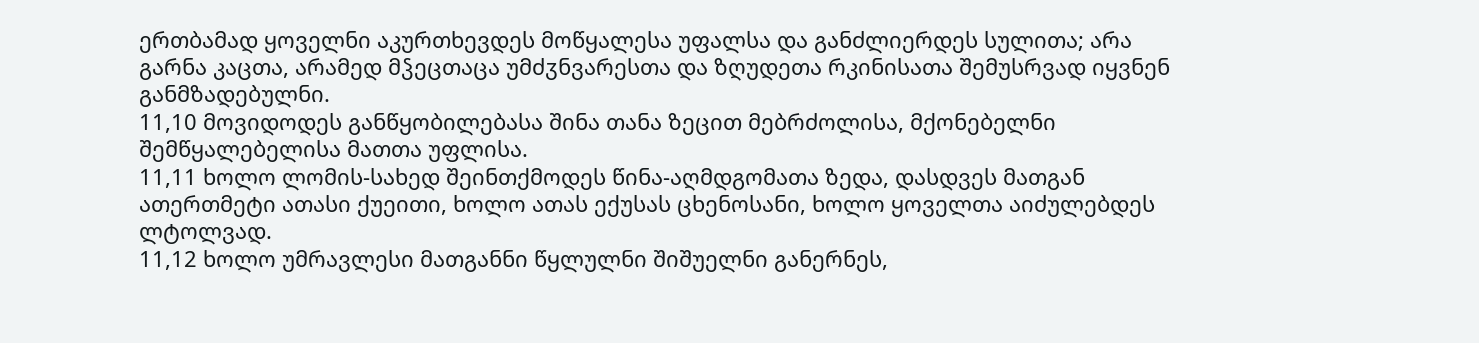ერთბამად ყოველნი აკურთხევდეს მოწყალესა უფალსა და განძლიერდეს სულითა; არა გარნა კაცთა, არამედ მჴეცთაცა უმძჳნვარესთა და ზღუდეთა რკინისათა შემუსრვად იყვნენ განმზადებულნი.
11,10 მოვიდოდეს განწყობილებასა შინა თანა ზეცით მებრძოლისა, მქონებელნი შემწყალებელისა მათთა უფლისა.
11,11 ხოლო ლომის-სახედ შეინთქმოდეს წინა-აღმდგომათა ზედა, დასდვეს მათგან ათერთმეტი ათასი ქუეითი, ხოლო ათას ექუსას ცხენოსანი, ხოლო ყოველთა აიძულებდეს ლტოლვად.
11,12 ხოლო უმრავლესი მათგანნი წყლულნი შიშუელნი განერნეს,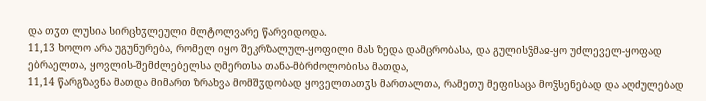და თჳთ ლუსია სირცხჳლეული მლტოლვარე წარვიდოდა.
11,13 ხოლო არა უგუნურება, რომელ იყო შეკრზალულ-ყოფილი მას ზედა დამცრობასა, და გულისჴმაჲ-ყო უძლეველ-ყოფად ებრაელთა, ყოვლის-შემძლებელსა ღმერთსა თანა-მბრძოლობისა მათდა,
11,14 წარგზავნა მათდა მიმართ ზრახვა მომშჳდობად ყოველთათჳს მართალთა, რამეთუ მეფისაცა მოჴსენებად და აღძულებად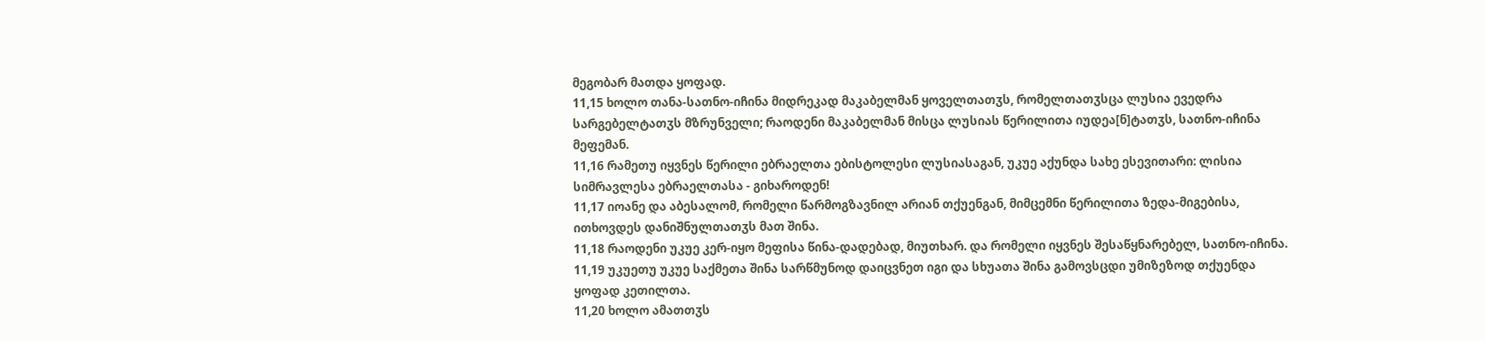მეგობარ მათდა ყოფად.
11,15 ხოლო თანა-სათნო-იჩინა მიდრეკად მაკაბელმან ყოველთათჳს, რომელთათჳსცა ლუსია ევედრა სარგებელტათჳს მზრუნველი; რაოდენი მაკაბელმან მისცა ლუსიას წერილითა იუდეა[ნ]ტათჳს, სათნო-იჩინა მეფემან.
11,16 რამეთუ იყვნეს წერილი ებრაელთა ებისტოლესი ლუსიასაგან, უკუე აქუნდა სახე ესევითარი: ლისია სიმრავლესა ებრაელთასა - გიხაროდენ!
11,17 იოანე და აბესალომ, რომელი წარმოგზავნილ არიან თქუენგან, მიმცემნი წერილითა ზედა-მიგებისა, ითხოვდეს დანიშნულთათჳს მათ შინა.
11,18 რაოდენი უკუე კერ-იყო მეფისა წინა-დადებად, მიუთხარ. და რომელი იყვნეს შესაწყნარებელ, სათნო-იჩინა.
11,19 უკუეთუ უკუე საქმეთა შინა სარწმუნოდ დაიცვნეთ იგი და სხუათა შინა გამოვსცდი უმიზეზოდ თქუენდა ყოფად კეთილთა.
11,20 ხოლო ამათთჳს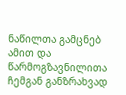ნაწილთა გამცნებ ამით და წარმოგზავნილითა ჩემგან განზრახვად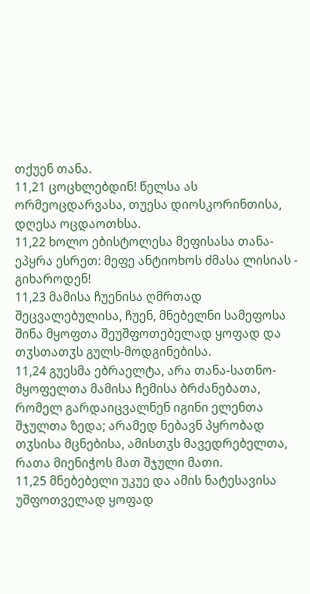თქუენ თანა.
11,21 ცოცხლებდინ! წელსა ას ორმეოცდარვასა, თუესა დიოსკორინთისა, დღესა ოცდაოთხსა.
11,22 ხოლო ებისტოლესა მეფისასა თანა-ეპყრა ესრეთ: მეფე ანტიოხოს ძმასა ლისიას - გიხაროდენ!
11,23 მამისა ჩუენისა ღმრთად შეცვალებულისა, ჩუენ, მნებელნი სამეფოსა შინა მყოფთა შეუშფოთებელად ყოფად და თჳსთათჳს გულს-მოდგინებისა.
11,24 გუესმა ებრაელტა, არა თანა-სათნო-მყოფელთა მამისა ჩემისა ბრძანებათა, რომელ გარდაიცვალნენ იგინი ელენთა შჯულთა ზედა; არამედ ნებავნ პყრობად თჳსისა მცნებისა, ამისთჳს მავედრებელთა, რათა მიენიჭოს მათ შჯული მათი.
11,25 მნებებელი უკუე და ამის ნატესავისა უშფოთველად ყოფად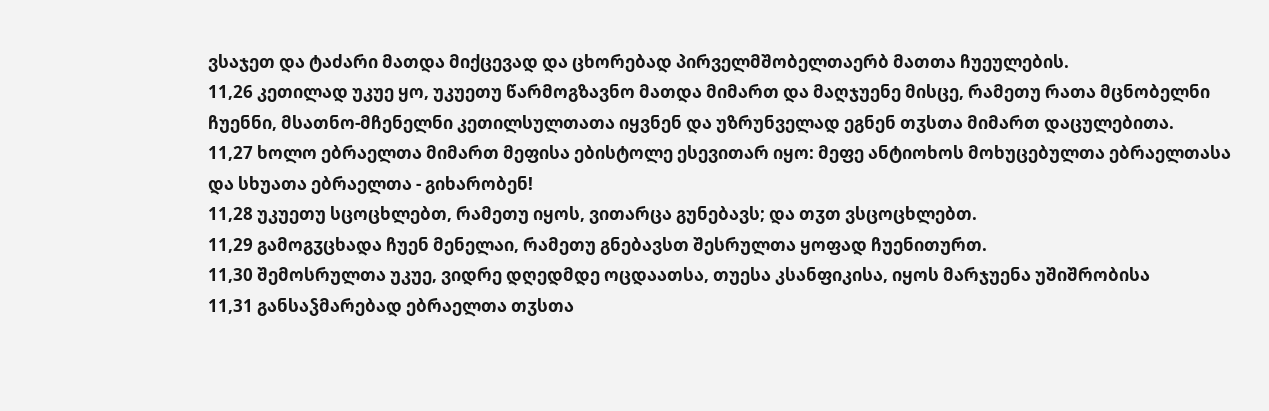ვსაჯეთ და ტაძარი მათდა მიქცევად და ცხორებად პირველმშობელთაერბ მათთა ჩუეულების.
11,26 კეთილად უკუე ყო, უკუეთუ წარმოგზავნო მათდა მიმართ და მაღჯუენე მისცე, რამეთუ რათა მცნობელნი ჩუენნი, მსათნო-მჩენელნი კეთილსულთათა იყვნენ და უზრუნველად ეგნენ თჳსთა მიმართ დაცულებითა.
11,27 ხოლო ებრაელთა მიმართ მეფისა ებისტოლე ესევითარ იყო: მეფე ანტიოხოს მოხუცებულთა ებრაელთასა და სხუათა ებრაელთა - გიხარობენ!
11,28 უკუეთუ სცოცხლებთ, რამეთუ იყოს, ვითარცა გუნებავს; და თჳთ ვსცოცხლებთ.
11,29 გამოგჳცხადა ჩუენ მენელაი, რამეთუ გნებავსთ შესრულთა ყოფად ჩუენითურთ.
11,30 შემოსრულთა უკუე, ვიდრე დღედმდე ოცდაათსა, თუესა კსანფიკისა, იყოს მარჯუენა უშიშრობისა
11,31 განსაჴმარებად ებრაელთა თჳსთა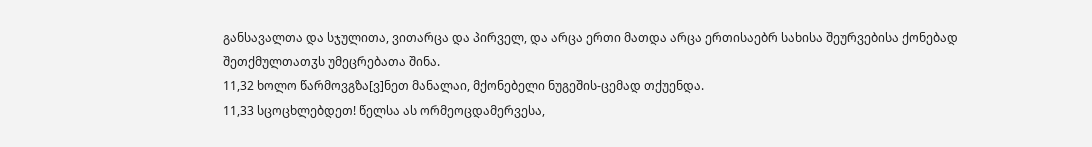განსავალთა და სჯულითა, ვითარცა და პირველ, და არცა ერთი მათდა არცა ერთისაებრ სახისა შეურვებისა ქონებად შეთქმულთათჳს უმეცრებათა შინა.
11,32 ხოლო წარმოვგზა[ვ]ნეთ მანალაი, მქონებელი ნუგეშის-ცემად თქუენდა.
11,33 სცოცხლებდეთ! წელსა ას ორმეოცდამერვესა,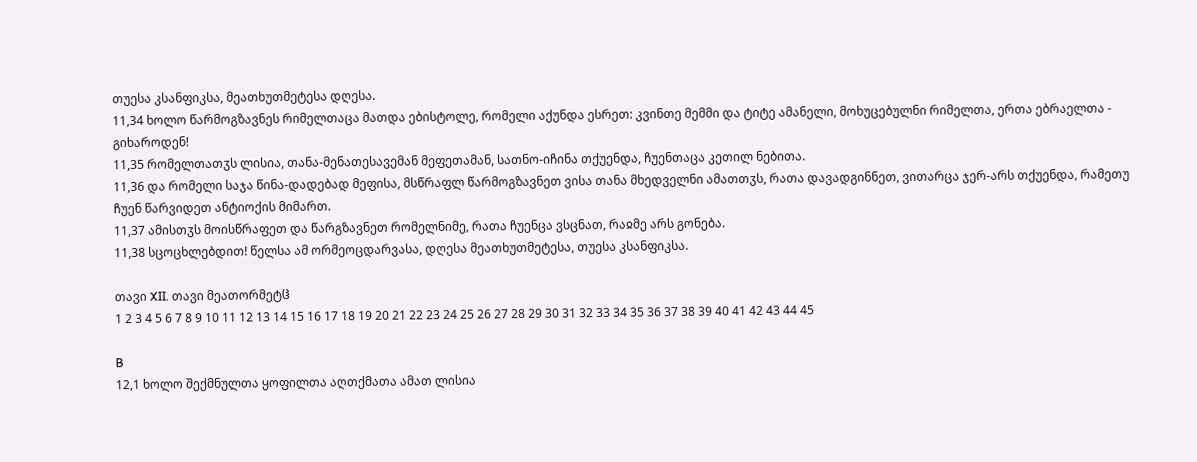თუესა კსანფიკსა, მეათხუთმეტესა დღესა.
11,34 ხოლო წარმოგზავნეს რიმელთაცა მათდა ებისტოლე, რომელი აქუნდა ესრეთ: კვინთე მემმი და ტიტე ამანელი, მოხუცებულნი რიმელთა, ერთა ებრაელთა - გიხაროდენ!
11,35 რომელთათჳს ლისია, თანა-მენათესავემან მეფეთამან, სათნო-იჩინა თქუენდა, ჩუენთაცა კეთილ ნებითა.
11,36 და რომელი საჯა წინა-დადებად მეფისა, მსწრაფლ წარმოგზავნეთ ვისა თანა მხედველნი ამათთჳს, რათა დავადგინნეთ, ვითარცა ჯერ-არს თქუენდა, რამეთუ ჩუენ წარვიდეთ ანტიოქის მიმართ.
11,37 ამისთჳს მოისწრაფეთ და წარგზავნეთ რომელნიმე, რათა ჩუენცა ვსცნათ, რაჲმე არს გონება.
11,38 სცოცხლებდით! წელსა ამ ორმეოცდარვასა, დღესა მეათხუთმეტესა, თუესა კსანფიკსა.

თავი XII. თავი მეათორმეტჱ
1 2 3 4 5 6 7 8 9 10 11 12 13 14 15 16 17 18 19 20 21 22 23 24 25 26 27 28 29 30 31 32 33 34 35 36 37 38 39 40 41 42 43 44 45

B
12,1 ხოლო შექმნულთა ყოფილთა აღთქმათა ამათ ლისია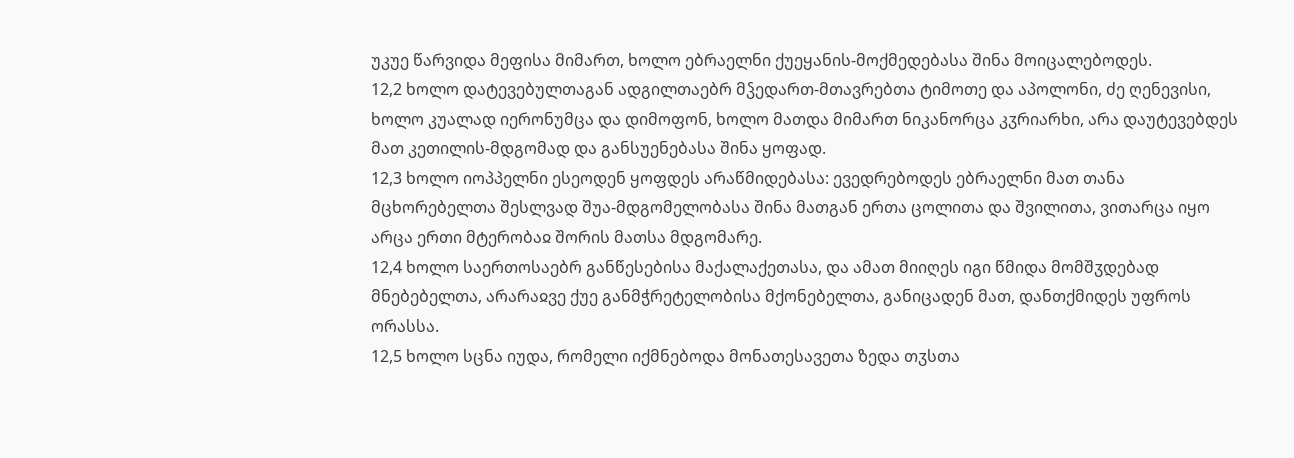უკუე წარვიდა მეფისა მიმართ, ხოლო ებრაელნი ქუეყანის-მოქმედებასა შინა მოიცალებოდეს.
12,2 ხოლო დატევებულთაგან ადგილთაებრ მჴედართ-მთავრებთა ტიმოთე და აპოლონი, ძე ღენევისი, ხოლო კუალად იერონუმცა და დიმოფონ, ხოლო მათდა მიმართ ნიკანორცა კჳრიარხი, არა დაუტევებდეს მათ კეთილის-მდგომად და განსუენებასა შინა ყოფად.
12,3 ხოლო იოპპელნი ესეოდენ ყოფდეს არაწმიდებასა: ევედრებოდეს ებრაელნი მათ თანა მცხორებელთა შესლვად შუა-მდგომელობასა შინა მათგან ერთა ცოლითა და შვილითა, ვითარცა იყო არცა ერთი მტერობაჲ შორის მათსა მდგომარე.
12,4 ხოლო საერთოსაებრ განწესებისა მაქალაქეთასა, და ამათ მიიღეს იგი წმიდა მომშჳდებად მნებებელთა, არარაჲვე ქუე განმჭრეტელობისა მქონებელთა, განიცადენ მათ, დანთქმიდეს უფროს ორასსა.
12,5 ხოლო სცნა იუდა, რომელი იქმნებოდა მონათესავეთა ზედა თჳსთა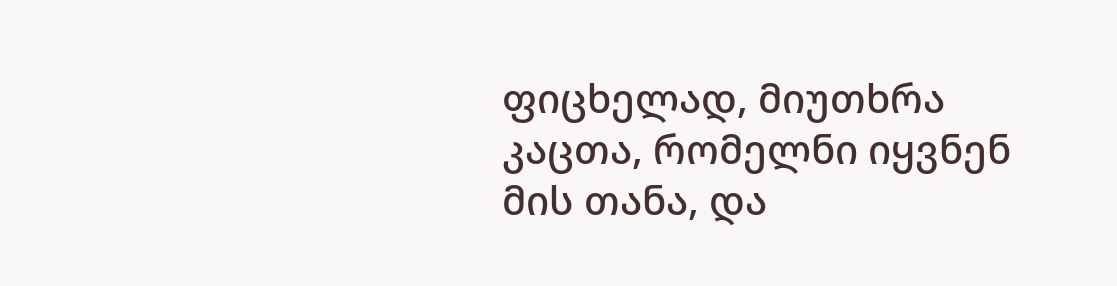ფიცხელად, მიუთხრა კაცთა, რომელნი იყვნენ მის თანა, და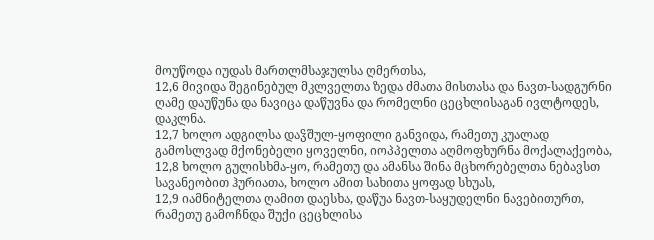მოუწოდა იუდას მართლმსაჯულსა ღმერთსა,
12,6 მივიდა შეგინებულ მკლველთა ზედა ძმათა მისთასა და ნავთ-სადგურნი ღამე დაუწუნა და ნავიცა დაწუვნა და რომელნი ცეცხლისაგან ივლტოდეს, დაკლნა.
12,7 ხოლო ადგილსა დაჴშულ-ყოფილი განვიდა, რამეთუ კუალად გამოსლვად მქონებელი ყოველნი, იოპპელთა აღმოფხურნა მოქალაქეობა,
12,8 ხოლო გულისხმა-ყო, რამეთუ და ამანსა შინა მცხორებელთა ნებავსთ სავანეობით ჰურიათა, ხოლო ამით სახითა ყოფად სხუას,
12,9 იამნიტელთა ღამით დაესხა, დაწუა ნავთ-საყუდელნი ნავებითურთ, რამეთუ გამოჩნდა შუქი ცეცხლისა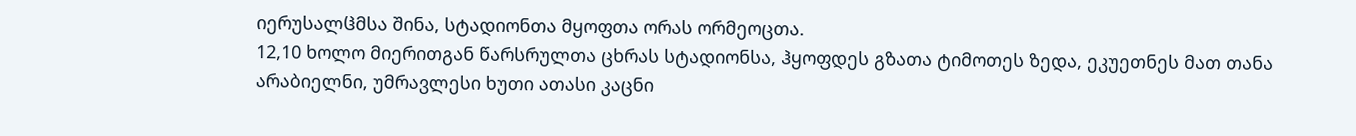იერუსალჱმსა შინა, სტადიონთა მყოფთა ორას ორმეოცთა.
12,10 ხოლო მიერითგან წარსრულთა ცხრას სტადიონსა, ჰყოფდეს გზათა ტიმოთეს ზედა, ეკუეთნეს მათ თანა არაბიელნი, უმრავლესი ხუთი ათასი კაცნი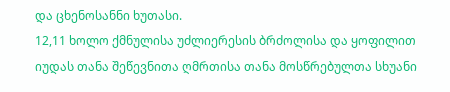და ცხენოსანნი ხუთასი.
12,11 ხოლო ქმნულისა უძლიერესის ბრძოლისა და ყოფილით იუდას თანა შეწევნითა ღმრთისა თანა მოსწრებულთა სხუანი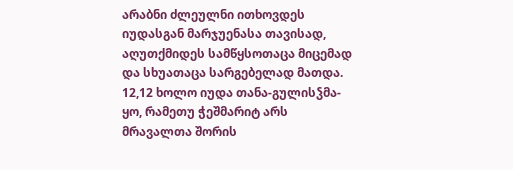არაბნი ძლეულნი ითხოვდეს იუდასგან მარჯუენასა თავისად, აღუთქმიდეს სამწყსოთაცა მიცემად და სხუათაცა სარგებელად მათდა.
12,12 ხოლო იუდა თანა-გულისჴმა-ყო, რამეთუ ჭეშმარიტ არს მრავალთა შორის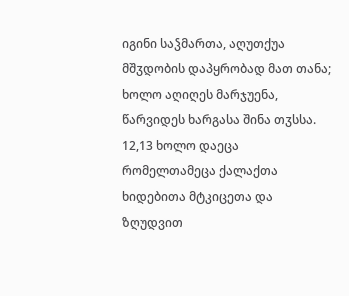იგინი საჴმართა, აღუთქუა მშჳდობის დაპყრობად მათ თანა; ხოლო აღიღეს მარჯუენა, წარვიდეს ხარგასა შინა თჳსსა.
12,13 ხოლო დაეცა რომელთამეცა ქალაქთა ხიდებითა მტკიცეთა და ზღუდვით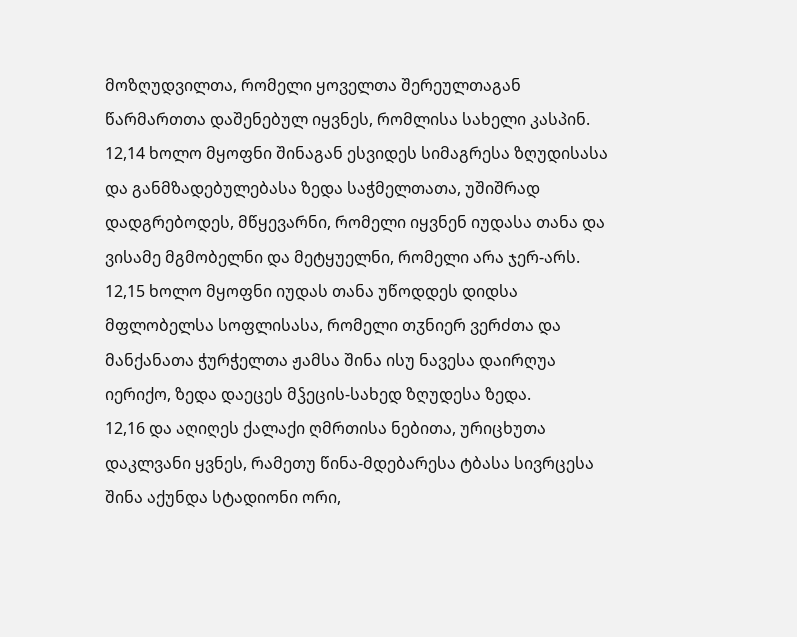მოზღუდვილთა, რომელი ყოველთა შერეულთაგან წარმართთა დაშენებულ იყვნეს, რომლისა სახელი კასპინ.
12,14 ხოლო მყოფნი შინაგან ესვიდეს სიმაგრესა ზღუდისასა და განმზადებულებასა ზედა საჭმელთათა, უშიშრად დადგრებოდეს, მწყევარნი, რომელი იყვნენ იუდასა თანა და ვისამე მგმობელნი და მეტყუელნი, რომელი არა ჯერ-არს.
12,15 ხოლო მყოფნი იუდას თანა უწოდდეს დიდსა მფლობელსა სოფლისასა, რომელი თჳნიერ ვერძთა და მანქანათა ჭურჭელთა ჟამსა შინა ისუ ნავესა დაირღუა იერიქო, ზედა დაეცეს მჴეცის-სახედ ზღუდესა ზედა.
12,16 და აღიღეს ქალაქი ღმრთისა ნებითა, ურიცხუთა დაკლვანი ყვნეს, რამეთუ წინა-მდებარესა ტბასა სივრცესა შინა აქუნდა სტადიონი ორი,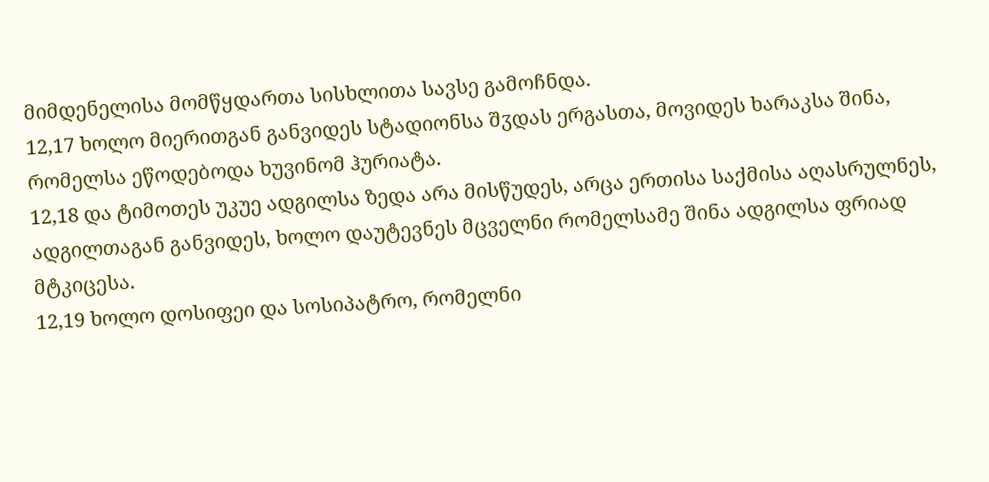მიმდენელისა მომწყდართა სისხლითა სავსე გამოჩნდა.
12,17 ხოლო მიერითგან განვიდეს სტადიონსა შჳდას ერგასთა, მოვიდეს ხარაკსა შინა, რომელსა ეწოდებოდა ხუვინომ ჰურიატა.
12,18 და ტიმოთეს უკუე ადგილსა ზედა არა მისწუდეს, არცა ერთისა საქმისა აღასრულნეს, ადგილთაგან განვიდეს, ხოლო დაუტევნეს მცველნი რომელსამე შინა ადგილსა ფრიად მტკიცესა.
12,19 ხოლო დოსიფეი და სოსიპატრო, რომელნი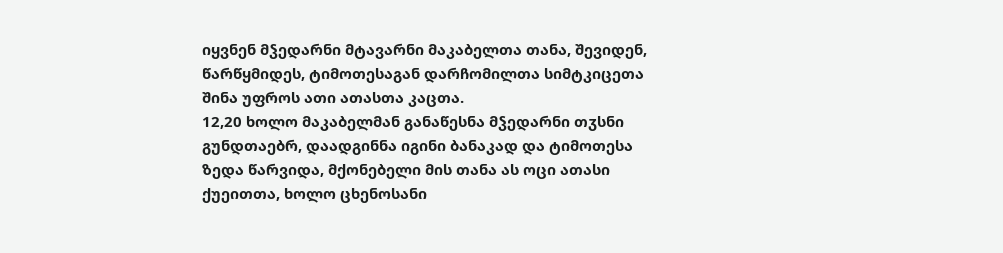იყვნენ მჴედარნი მტავარნი მაკაბელთა თანა, შევიდენ, წარწყმიდეს, ტიმოთესაგან დარჩომილთა სიმტკიცეთა შინა უფროს ათი ათასთა კაცთა.
12,20 ხოლო მაკაბელმან განაწესნა მჴედარნი თჳსნი გუნდთაებრ, დაადგინნა იგინი ბანაკად და ტიმოთესა ზედა წარვიდა, მქონებელი მის თანა ას ოცი ათასი ქუეითთა, ხოლო ცხენოსანი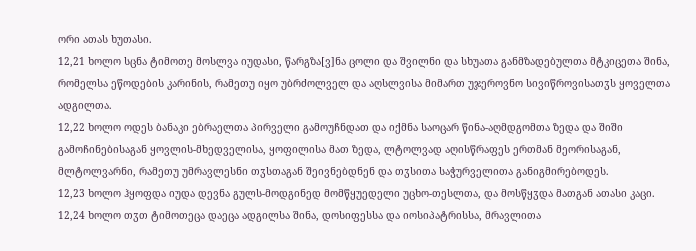ორი ათას ხუთასი.
12,21 ხოლო სცნა ტიმოთე მოსლვა იუდასი, წარგზა[ვ]ნა ცოლი და შვილნი და სხუათა განმზადებულთა მტკიცეთა შინა, რომელსა ეწოდების კარინის, რამეთუ იყო უბრძოლველ და აღსლვისა მიმართ უჯეროვნო სივიწროვისათჳს ყოველთა ადგილთა.
12,22 ხოლო ოდეს ბანაკი ებრაელთა პირველი გამოუჩნდათ და იქმნა საოცარ წინა-აღმდგომთა ზედა და შიში გამოჩინებისაგან ყოვლის-მხედველისა, ყოფილისა მათ ზედა, ლტოლვად აღისწრაფეს ერთმან მეორისაგან, მლტოლვარნი, რამეთუ უმრავლესნი თჳსთაგან შეივნებდნენ და თჳსითა საჭურველითა განიგმირებოდეს.
12,23 ხოლო ჰყოფდა იუდა დევნა გულს-მოდგინედ მომწყუედელი უცხო-თესლთა, და მოსწყჳდა მათგან ათასი კაცი.
12,24 ხოლო თჳთ ტიმოთეცა დაეცა ადგილსა შინა, დოსიფესსა და იოსიპატრისსა, მრავლითა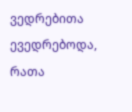ვედრებითა ევედრებოდა, რათა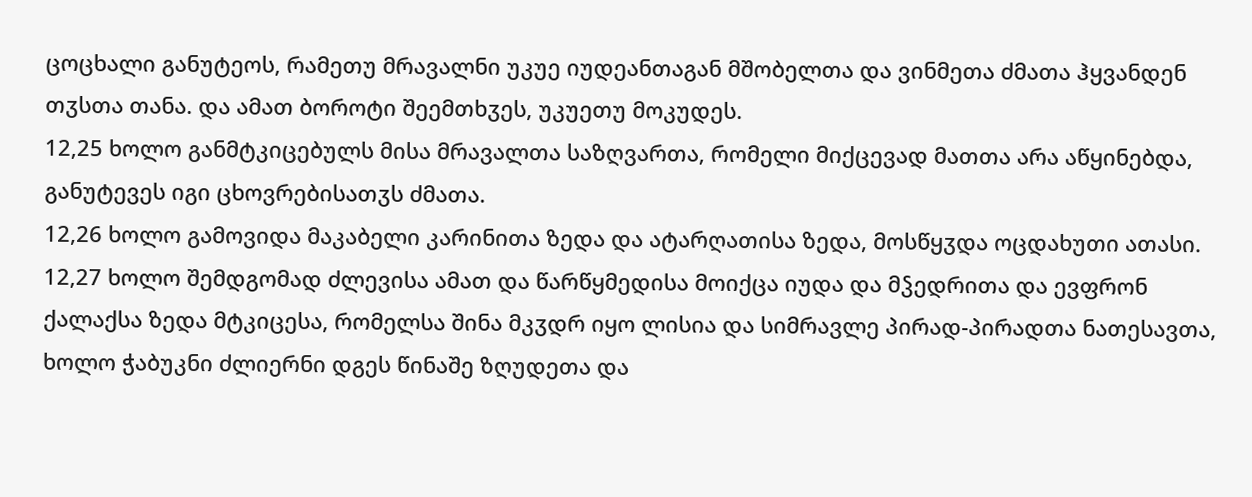ცოცხალი განუტეოს, რამეთუ მრავალნი უკუე იუდეანთაგან მშობელთა და ვინმეთა ძმათა ჰყვანდენ თჳსთა თანა. და ამათ ბოროტი შეემთხჳეს, უკუეთუ მოკუდეს.
12,25 ხოლო განმტკიცებულს მისა მრავალთა საზღვართა, რომელი მიქცევად მათთა არა აწყინებდა, განუტევეს იგი ცხოვრებისათჳს ძმათა.
12,26 ხოლო გამოვიდა მაკაბელი კარინითა ზედა და ატარღათისა ზედა, მოსწყჳდა ოცდახუთი ათასი.
12,27 ხოლო შემდგომად ძლევისა ამათ და წარწყმედისა მოიქცა იუდა და მჴედრითა და ევფრონ ქალაქსა ზედა მტკიცესა, რომელსა შინა მკჳდრ იყო ლისია და სიმრავლე პირად-პირადთა ნათესავთა, ხოლო ჭაბუკნი ძლიერნი დგეს წინაშე ზღუდეთა და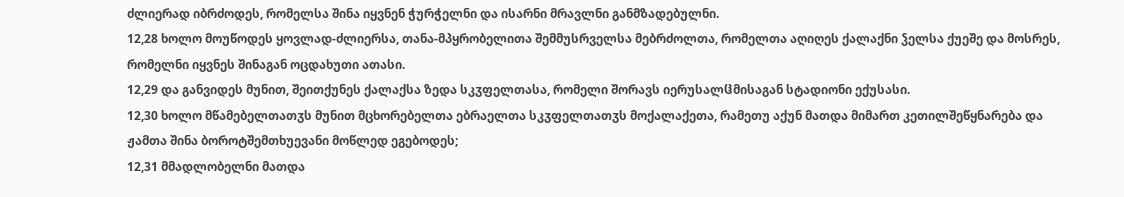ძლიერად იბრძოდეს, რომელსა შინა იყვნენ ჭურჭელნი და ისარნი მრავლნი განმზადებულნი.
12,28 ხოლო მოუწოდეს ყოვლად-ძლიერსა, თანა-მპყრობელითა შემმუსრველსა მებრძოლთა, რომელთა აღიღეს ქალაქნი ჴელსა ქუეშე და მოსრეს, რომელნი იყვნეს შინაგან ოცდახუთი ათასი.
12,29 და განვიდეს მუნით, შეითქუნეს ქალაქსა ზედა სკჳფელთასა, რომელი შორავს იერუსალჱმისაგან სტადიონი ექუსასი.
12,30 ხოლო მწამებელთათჳს მუნით მცხორებელთა ებრაელთა სკჳფელთათჳს მოქალაქეთა, რამეთუ აქუნ მათდა მიმართ კეთილშეწყნარება და ჟამთა შინა ბოროტშემთხუევანი მოწლედ ეგებოდეს;
12,31 მმადლობელნი მათდა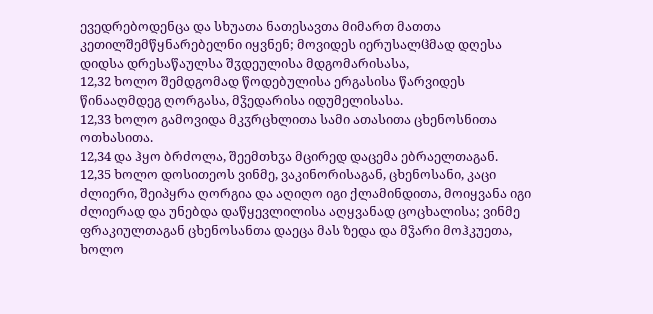ევედრებოდენცა და სხუათა ნათესავთა მიმართ მათთა კეთილშემწყნარებელნი იყვნენ; მოვიდეს იერუსალჱმად დღესა დიდსა დრესაწაულსა შჳდეულისა მდგომარისასა,
12,32 ხოლო შემდგომად წოდებულისა ერგასისა წარვიდეს წინააღმდეგ ღორგასა, მჴედარისა იდუმელისასა.
12,33 ხოლო გამოვიდა მკჳრცხლითა სამი ათასითა ცხენოსნითა ოთხასითა.
12,34 და ჰყო ბრძოლა, შეემთხჳა მცირედ დაცემა ებრაელთაგან.
12,35 ხოლო დოსითეოს ვინმე, ვაკინორისაგან, ცხენოსანი, კაცი ძლიერი, შეიპყრა ღორგია და აღიღო იგი ქლამინდითა, მოიყვანა იგი ძლიერად და უნებდა დაწყევლილისა აღყვანად ცოცხალისა; ვინმე ფრაკიულთაგან ცხენოსანთა დაეცა მას ზედა და მჴარი მოჰკუეთა, ხოლო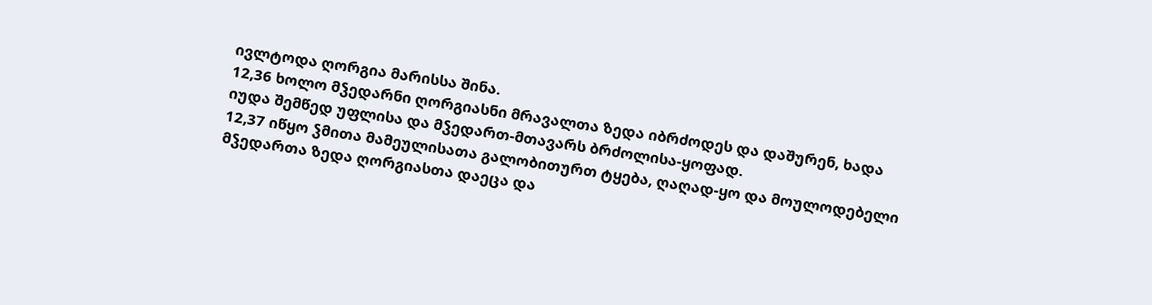ივლტოდა ღორგია მარისსა შინა.
12,36 ხოლო მჴედარნი ღორგიასნი მრავალთა ზედა იბრძოდეს და დაშურენ, ხადა იუდა შემწედ უფლისა და მჴედართ-მთავარს ბრძოლისა-ყოფად.
12,37 იწყო ჴმითა მამეულისათა გალობითურთ ტყება, ღაღად-ყო და მოულოდებელი მჴედართა ზედა ღორგიასთა დაეცა და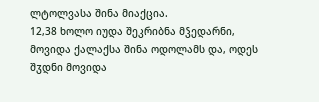ლტოლვასა შინა მიაქცია.
12,38 ხოლო იუდა შეკრიბნა მჴედარნი, მოვიდა ქალაქსა შინა ოდოლამს და, ოდეს შჳდნი მოვიდა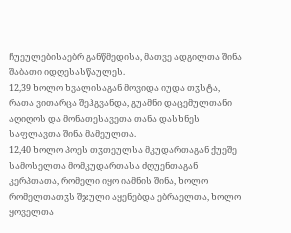ჩუეულებისაებრ განწმედისა, მათვე ადგილთა შინა შაბათი იდღესასწაულეს.
12,39 ხოლო ხვალისაგან მოვიდა იუდა თჳსტა, რათა ვითარცა შეჰგვანდა, გუამნი დაცემულთანი აღიღოს და მონათესავეთა თანა დასხნეს საფლავთა შინა მამეულთა.
12,40 ხოლო პოეს თჳთეულსა მკუდართაგან ქუეშე სამოსელთა მომკუდართასა ძღუენთაგან კერპთათა, რომელი იყო იამნის შინა, ხოლო რომელთათჳს შჯული აყენებდა ებრაელთა, ხოლო ყოველთა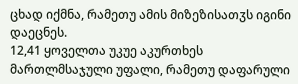ცხად იქმნა, რამეთუ ამის მიზეზისათჳს იგინი დაეცნეს.
12,41 ყოველთა უკუე აკურთხეს მართლმსაჯული უფალი, რამეთუ დაფარული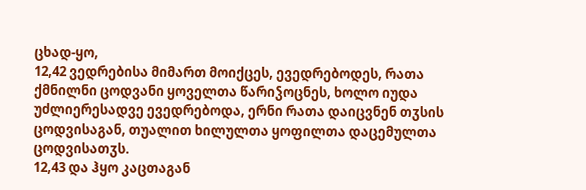ცხად-ყო,
12,42 ვედრებისა მიმართ მოიქცეს, ევედრებოდეს, რათა ქმნილნი ცოდვანი ყოველთა წარიჴოცნეს, ხოლო იუდა უძლიერესადვე ევედრებოდა, ერნი რათა დაიცვნენ თჳსის ცოდვისაგან, თუალით ხილულთა ყოფილთა დაცემულთა ცოდვისათჳს.
12,43 და ჰყო კაცთაგან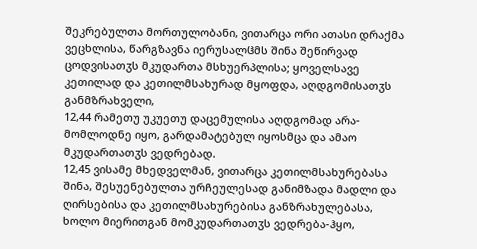შეკრებულთა მორთულობანი, ვითარცა ორი ათასი დრაქმა ვეცხლისა, წარგზავნა იერუსალჱმს შინა შეწირვად ცოდვისათჳს მკუდართა მსხუერპლისა; ყოველსავე კეთილად და კეთილმსახურად მყოფდა, აღდგომისათჳს განმზრახველი,
12,44 რამეთუ უკუეთუ დაცემულისა აღდგომად არა-მომლოდნე იყო, გარდამატებულ იყოსმცა და ამაო მკუდართათჳს ვედრებად.
12,45 ვისამე მხედველმან, ვითარცა კეთილმსახურებასა შინა, შესუენებულთა ურჩეულესად განიმზადა მადლი და ღირსებისა და კეთილმსახურებისა განზრახულებასა, ხოლო მიერითგან მომკუდართათჳს ვედრება-ჰყო,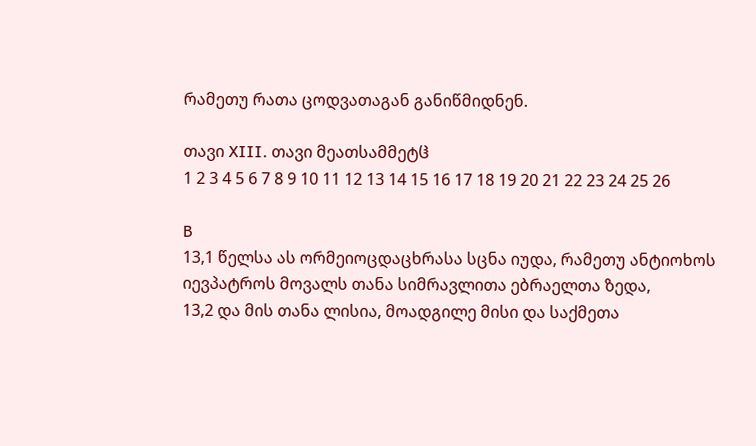რამეთუ რათა ცოდვათაგან განიწმიდნენ.

თავი XIII. თავი მეათსამმეტჱ
1 2 3 4 5 6 7 8 9 10 11 12 13 14 15 16 17 18 19 20 21 22 23 24 25 26

B
13,1 წელსა ას ორმეიოცდაცხრასა სცნა იუდა, რამეთუ ანტიოხოს იევპატროს მოვალს თანა სიმრავლითა ებრაელთა ზედა,
13,2 და მის თანა ლისია, მოადგილე მისი და საქმეთა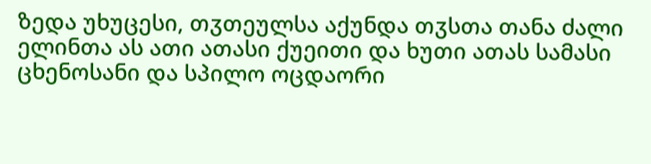ზედა უხუცესი, თჳთეულსა აქუნდა თჳსთა თანა ძალი ელინთა ას ათი ათასი ქუეითი და ხუთი ათას სამასი ცხენოსანი და სპილო ოცდაორი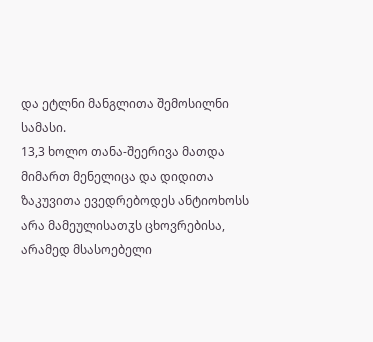და ეტლნი მანგლითა შემოსილნი სამასი.
13,3 ხოლო თანა-შეერივა მათდა მიმართ მენელიცა და დიდითა ზაკუვითა ევედრებოდეს ანტიოხოსს არა მამეულისათჳს ცხოვრებისა, არამედ მსასოებელი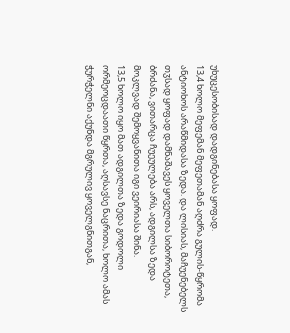უხუცესობისად დადგინებასა ყოფად.
13,4 ხოლო მეფემან მეფეთამან აღძრა გულის-წყრომა ანტიოხოს არაწმიდასა ზედა. და ლისიას, მაჩუენებელს თჳსად ყოფად დამნაშავეს ყოველთა სიბოროტეთა, ბრძანა, ვითარცა ჩუეულება არს, ადგილსა ზედა მოკლვად შემოყვანითა იგი ვეირიასა შინა.
13,5 ხოლო იყო მათ ადგილთა ზედა გოდოლი ორმეოცდაათი წყრთა, აღსავსე ნაცრითა, ხოლო ამას ჭურჭელნი აქუნდა მგრულივ ყოველგნითგან,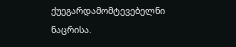ქუეგარდამომტევებელნი ნაცრისა.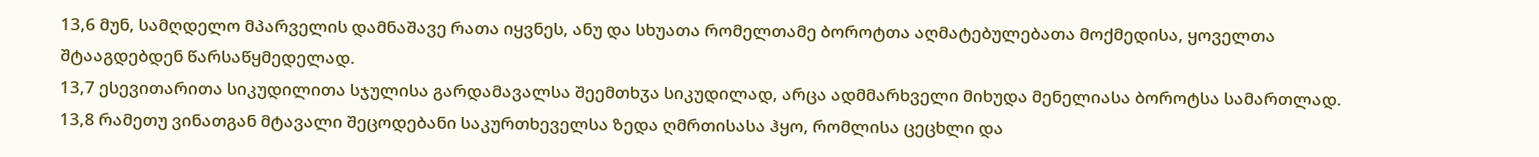13,6 მუნ, სამღდელო მპარველის დამნაშავე რათა იყვნეს, ანუ და სხუათა რომელთამე ბოროტთა აღმატებულებათა მოქმედისა, ყოველთა შტააგდებდენ წარსაწყმედელად.
13,7 ესევითარითა სიკუდილითა სჯულისა გარდამავალსა შეემთხჳა სიკუდილად, არცა ადმმარხველი მიხუდა მენელიასა ბოროტსა სამართლად.
13,8 რამეთუ ვინათგან მტავალი შეცოდებანი საკურთხეველსა ზედა ღმრთისასა ჰყო, რომლისა ცეცხლი და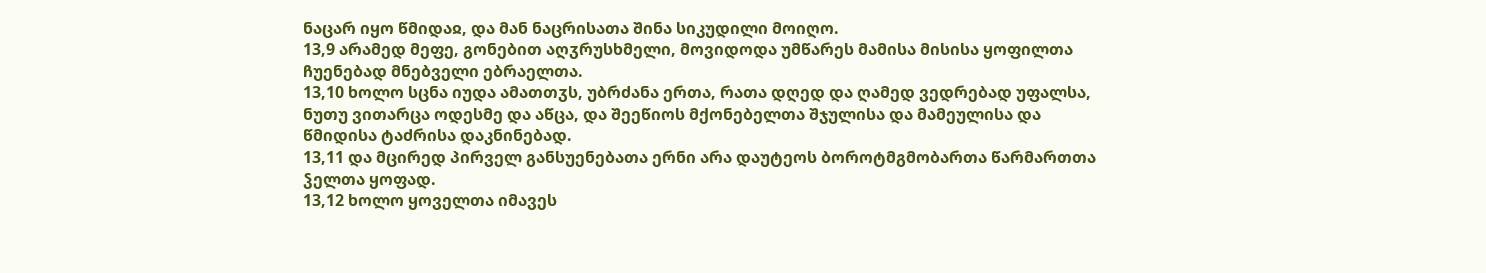ნაცარ იყო წმიდაჲ, და მან ნაცრისათა შინა სიკუდილი მოიღო.
13,9 არამედ მეფე, გონებით აღჳრუსხმელი, მოვიდოდა უმწარეს მამისა მისისა ყოფილთა ჩუენებად მნებველი ებრაელთა.
13,10 ხოლო სცნა იუდა ამათთჳს, უბრძანა ერთა, რათა დღედ და ღამედ ვედრებად უფალსა, ნუთუ ვითარცა ოდესმე და აწცა, და შეეწიოს მქონებელთა შჯულისა და მამეულისა და წმიდისა ტაძრისა დაკნინებად.
13,11 და მცირედ პირველ განსუენებათა ერნი არა დაუტეოს ბოროტმგმობართა წარმართთა ჴელთა ყოფად.
13,12 ხოლო ყოველთა იმავეს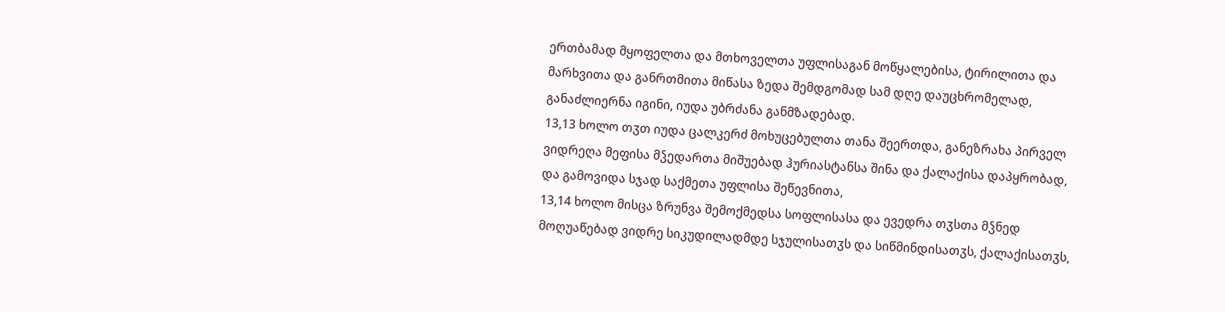ერთბამად მყოფელთა და მთხოველთა უფლისაგან მოწყალებისა, ტირილითა და მარხვითა და განრთმითა მიწასა ზედა შემდგომად სამ დღე დაუცხრომელად, განაძლიერნა იგინი, იუდა უბრძანა განმზადებად.
13,13 ხოლო თჳთ იუდა ცალკერძ მოხუცებულთა თანა შეერთდა, განეზრახა პირველ ვიდრეღა მეფისა მჴედართა მიშუებად ჰურიასტანსა შინა და ქალაქისა დაპყრობად, და გამოვიდა სჯად საქმეთა უფლისა შეწევნითა,
13,14 ხოლო მისცა ზრუნვა შემოქმედსა სოფლისასა და ევედრა თჳსთა მჴნედ მოღუაწებად ვიდრე სიკუდილადმდე სჯულისათჳს და სიწმინდისათჳს, ქალაქისათჳს,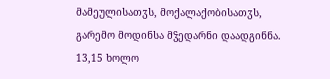მამეულისათჳს, მოქალაქობისათჳს, გარემო მოდინსა მჴედარნი დაადგინნა.
13,15 ხოლო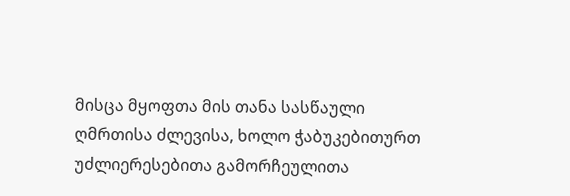მისცა მყოფთა მის თანა სასწაული ღმრთისა ძლევისა, ხოლო ჭაბუკებითურთ უძლიერესებითა გამორჩეულითა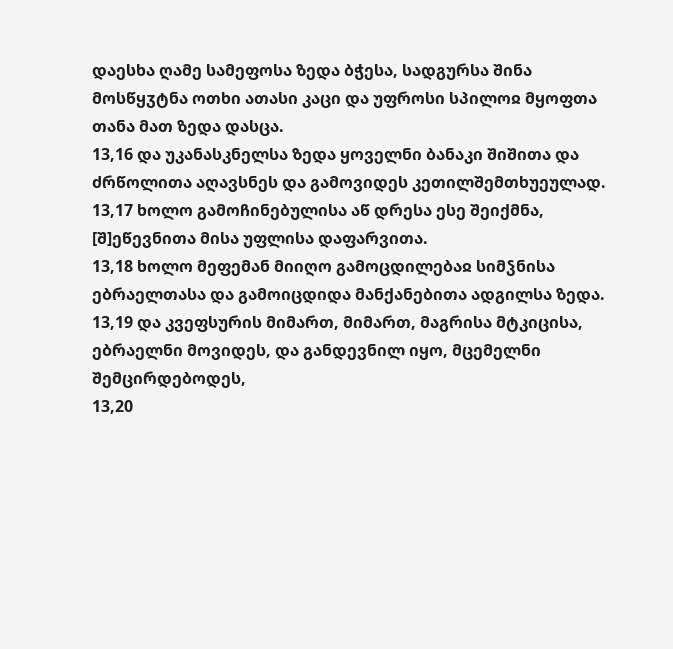დაესხა ღამე სამეფოსა ზედა ბჭესა, სადგურსა შინა მოსწყჳტნა ოთხი ათასი კაცი და უფროსი სპილოჲ მყოფთა თანა მათ ზედა დასცა.
13,16 და უკანასკნელსა ზედა ყოველნი ბანაკი შიშითა და ძრწოლითა აღავსნეს და გამოვიდეს კეთილშემთხუეულად.
13,17 ხოლო გამოჩინებულისა აწ დრესა ესე შეიქმნა, [შ]ეწევნითა მისა უფლისა დაფარვითა.
13,18 ხოლო მეფემან მიიღო გამოცდილებაჲ სიმჴნისა ებრაელთასა და გამოიცდიდა მანქანებითა ადგილსა ზედა.
13,19 და კვეფსურის მიმართ, მიმართ, მაგრისა მტკიცისა, ებრაელნი მოვიდეს, და განდევნილ იყო, მცემელნი შემცირდებოდეს,
13,20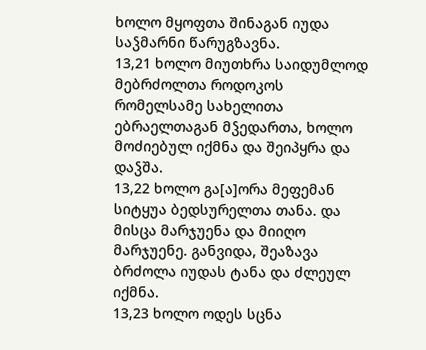ხოლო მყოფთა შინაგან იუდა საჴმარნი წარუგზავნა.
13,21 ხოლო მიუთხრა საიდუმლოდ მებრძოლთა როდოკოს რომელსამე სახელითა ებრაელთაგან მჴედართა, ხოლო მოძიებულ იქმნა და შეიპყრა და დაჴშა.
13,22 ხოლო გა[ა]ორა მეფემან სიტყუა ბედსურელთა თანა. და მისცა მარჯუენა და მიიღო მარჯუენე. განვიდა, შეაზავა ბრძოლა იუდას ტანა და ძლეულ იქმნა.
13,23 ხოლო ოდეს სცნა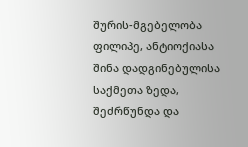შურის-მგებელობა ფილიპე, ანტიოქიასა შინა დადგინებულისა საქმეთა ზედა, შეძრწუნდა და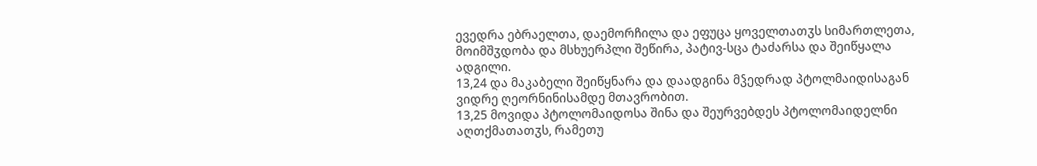ევედრა ებრაელთა, დაემორჩილა და ეფუცა ყოველთათჳს სიმართლეთა, მოიმშჳდობა და მსხუერპლი შეწირა, პატივ-სცა ტაძარსა და შეიწყალა ადგილი.
13,24 და მაკაბელი შეიწყნარა და დაადგინა მჴედრად პტოლმაიდისაგან ვიდრე ღეორნინისამდე მთავრობით.
13,25 მოვიდა პტოლომაიდოსა შინა და შეურვებდეს პტოლომაიდელნი აღთქმათათჳს, რამეთუ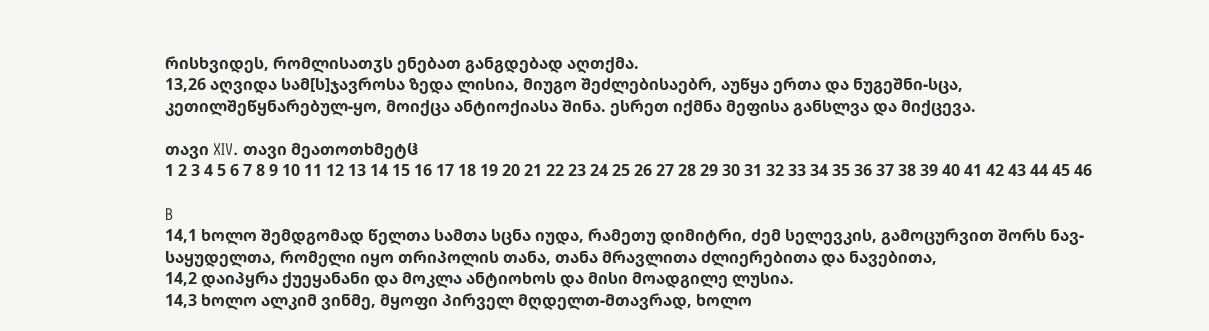რისხვიდეს, რომლისათჳს ენებათ განგდებად აღთქმა.
13,26 აღვიდა სამ[ს]ჯავროსა ზედა ლისია, მიუგო შეძლებისაებრ, აუწყა ერთა და ნუგეშნი-სცა, კეთილშეწყნარებულ-ყო, მოიქცა ანტიოქიასა შინა. ესრეთ იქმნა მეფისა განსლვა და მიქცევა.

თავი XIV. თავი მეათოთხმეტჱ
1 2 3 4 5 6 7 8 9 10 11 12 13 14 15 16 17 18 19 20 21 22 23 24 25 26 27 28 29 30 31 32 33 34 35 36 37 38 39 40 41 42 43 44 45 46

B
14,1 ხოლო შემდგომად წელთა სამთა სცნა იუდა, რამეთუ დიმიტრი, ძემ სელევკის, გამოცურვით შორს ნავ-საყუდელთა, რომელი იყო თრიპოლის თანა, თანა მრავლითა ძლიერებითა და ნავებითა,
14,2 დაიპყრა ქუეყანანი და მოკლა ანტიოხოს და მისი მოადგილე ლუსია.
14,3 ხოლო ალკიმ ვინმე, მყოფი პირველ მღდელთ-მთავრად, ხოლო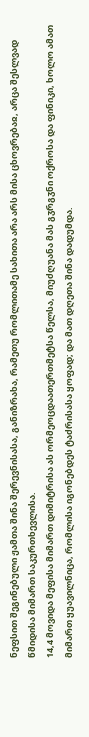ნეფსით შეგინებული ჟამთა შინა შერევნისასა, განიზრახა, რამეთუ რომლითამე სახითა არა არს მისა ცხოვრებაჲ, არცა შესლვად წმიდისა მიმართ საკურთხევლისა.
14,4 მოვიდა მეფისა მიმართ დიმიტრისა ას ორმეოცდაათერთმეტსა წელსა, მიუძღუანა მას გჳრგჳნი ოქროსა და ფინიკი, ხოლო ამათ მიმართ ყუავილნიცა, რომლისა იგონებდეს ტაძრისასა ყოფად; და მათ დღეთა შინა დადუმდა.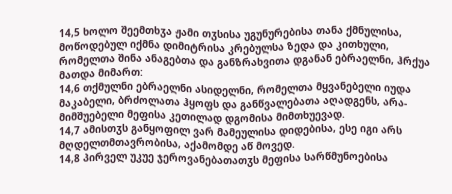14,5 ხოლო შეემთხჳა ჟამი თჳსისა უგუნურებისა თანა ქმნულისა, მოწოდებულ იქმნა დიმიტრისა კრებულსა ზედა და კითხული, რომელთა შინა ანაგებთა და განზრახვითა დგანან ებრაელნი, ჰრქუა მათდა მიმართ:
14,6 თქმულნი ებრაელნი ასიდელნი, რომელთა მყვანებელი იუდა მაკაბელი, ბრძოლათა ჰყოფს და განწვალებათა აღადგენს, არა-მიმშუებელი მეფისა კეთილად დგომისა მიმთხუევად.
14,7 ამისთჳს განყოფილ ვარ მამეულისა დიდებისა, ესე იგი არს მღდელთმთავრობისა, აქამომდე აწ მოვედ.
14,8 პირველ უკუე ჯეროვანებათათჳს მეფისა სარწმუნოებისა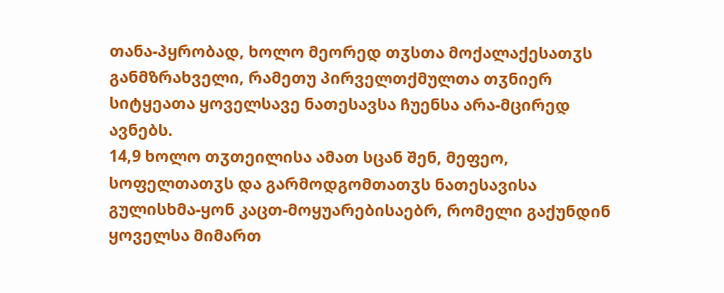თანა-პყრობად, ხოლო მეორედ თჳსთა მოქალაქესათჳს განმზრახველი, რამეთუ პირველთქმულთა თჳნიერ სიტყეათა ყოველსავე ნათესავსა ჩუენსა არა-მცირედ ავნებს.
14,9 ხოლო თჳთეილისა ამათ სცან შენ, მეფეო, სოფელთათჳს და გარმოდგომთათჳს ნათესავისა გულისხმა-ყონ კაცთ-მოყუარებისაებრ, რომელი გაქუნდინ ყოველსა მიმართ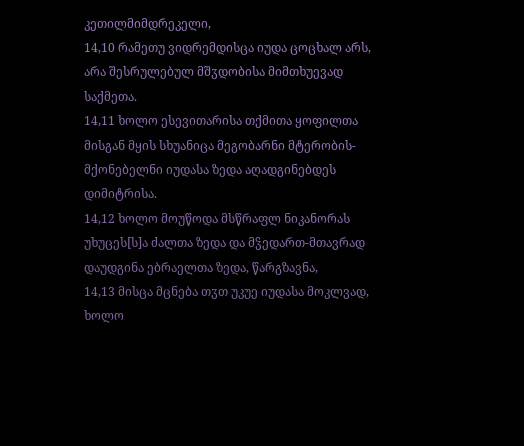კეთილმიმდრეკელი,
14,10 რამეთუ ვიდრემდისცა იუდა ცოცხალ არს, არა შესრულებულ მშჳდობისა მიმთხუევად საქმეთა.
14,11 ხოლო ესევითარისა თქმითა ყოფილთა მისგან მყის სხუანიცა მეგობარნი მტერობის-მქონებელნი იუდასა ზედა აღადგინებდეს დიმიტრისა.
14,12 ხოლო მოუწოდა მსწრაფლ ნიკანორას უხუცეს[ს]ა ძალთა ზედა და მჴედართ-მთავრად დაუდგინა ებრაელთა ზედა, წარგზავნა,
14,13 მისცა მცნება თჳთ უკუე იუდასა მოკლვად, ხოლო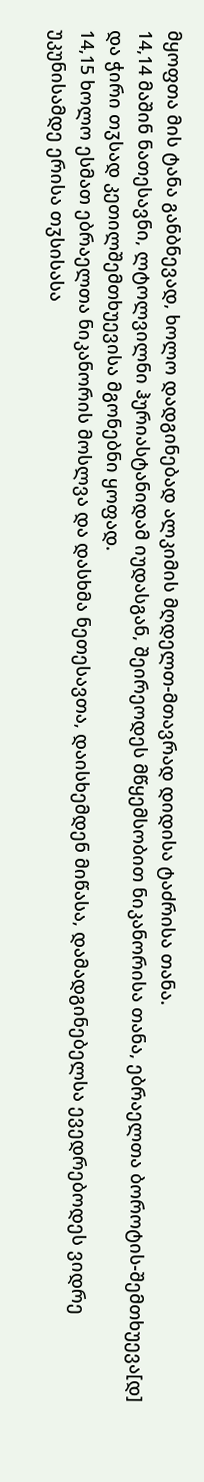მყოფთა მის ტანა განბნევად, ხოლო დადგინებად ალკიმის მღდელთ-მთავრად დიდისა ტაძრისა თანა.
14,14 მაშინ ნათესავნი, ლტოლვილნი ჰურიასტანიდამ იუდასგან, შეირეოდეს მწყემსობით ნიკანორისა თანა, ებრაელთა ბოროტის-შემთხუევა[დ] და ჭირი თჳსად კეთილშემთხუევისა მგონებნი ყოფად.
14,15 ხოლო ესმათ ებრაელთა ნიკანორის მოსლვა და დასხმა ნეთესავთა, დაისხემდენ მიწასა, დამადგინებელსა ევედრებოდეს ვიდრე უკუნისამდე ერისა თჳსისასა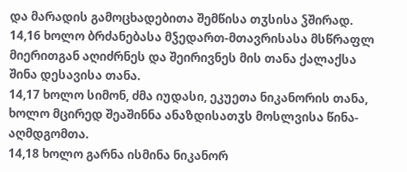და მარადის გამოცხადებითა შემწისა თჳსისა ჴშირად.
14,16 ხოლო ბრძანებასა მჴედართ-მთავრისასა მსწრაფლ მიერითგან აღიძრნეს და შეირივნეს მის თანა ქალაქსა შინა დესავისა თანა.
14,17 ხოლო სიმონ, ძმა იუდასი, ეკუეთა ნიკანორის თანა, ხოლო მცირედ შეაშინნა ანაზდისათჳს მოსლვისა წინა-აღმდგომთა.
14,18 ხოლო გარნა ისმინა ნიკანორ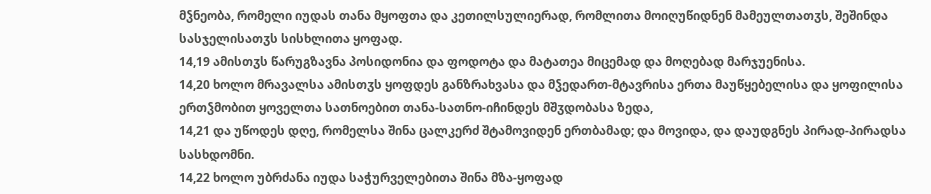მჴნეობა, რომელი იუდას თანა მყოფთა და კეთილსულიერად, რომლითა მოიღუწიდნენ მამეულთათჳს, შეშინდა სასჯელისათჳს სისხლითა ყოფად.
14,19 ამისთჳს წარუგზავნა პოსიდონია და ფოდოტა და მატათეა მიცემად და მოღებად მარჯუენისა.
14,20 ხოლო მრავალსა ამისთჳს ყოფდეს განზრახვასა და მჴედართ-მტავრისა ერთა მაუწყებელისა და ყოფილისა ერთჴმობით ყოველთა სათნოებით თანა-სათნო-იჩინდეს მშჳდობასა ზედა,
14,21 და უწოდეს დღე, რომელსა შინა ცალკერძ შტამოვიდენ ერთბამად; და მოვიდა, და დაუდგნეს პირად-პირადსა სასხდომნი.
14,22 ხოლო უბრძანა იუდა საჭურველებითა შინა მზა-ყოფად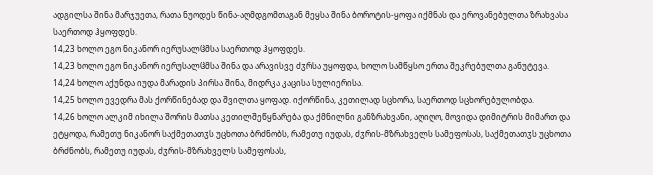ადგილსა შინა მარჯუეთა, რათა ნუოდეს წინა-აღმდგომთაგან მეყსა შინა ბოროტის-ყოფა იქმნას და ეროვანებულთა ზრახვასა საერთოდ ჰყოფდეს.
14,23 ხოლო ეგო ნიკანორ იერუსალჱმსა საერთოდ ჰყოფდეს.
14,23 ხოლო ეგო ნიკანორ იერუსალჱმსა შინა და არავისვე ძჳრსა უყოფდა, ხოლო სამწყსო ერთა შეკრებულთა განუტევა.
14,24 ხოლო აქუნდა იუდა მარადის პირსა შინა, მიდრკა კაცისა სულიერისა.
14,25 ხოლო ევედრა მას ქორწინებად და შვილთა ყოფად. იქორწინა, კეთილად სცხორა, საერთოდ სცხორებულობდა.
14,26 ხოლო ალკიმ იხილა შორის მათსა კეთილშეწყნარება და ქმნილნი განზრახვანი, აღიღო, მოვიდა დიმიტრის მიმართ და ეტყოდა, რამეთუ ნიკანორ საქმეთათჳს უცხოთა ბრძნობს, რამეთუ იუდას, ძჳრის-მზრახველს სამეფოსას, საქმეთათჳს უცხოთა ბრძნობს, რამეთუ იუდას, ძჳრის-მზრახველს სამეფოსას,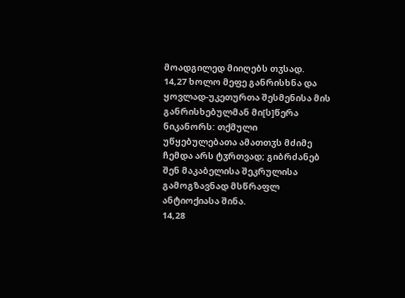მოადგილედ მიიღებს თჳსად.
14,27 ხოლო მეფე განრისხნა და ყოვლად-უკეთურთა შესმენისა მის განრისხებულმან მი[ს]წერა ნიკანორს: თქმული უწყებულებათა ამათთჳს მძიმე ჩემდა არს ტჳრთვად; გიბრძანებ შენ მაკაბელისა შეკრულისა გამოგზავნად მსწრაფლ ანტიოქიასა შინა.
14,28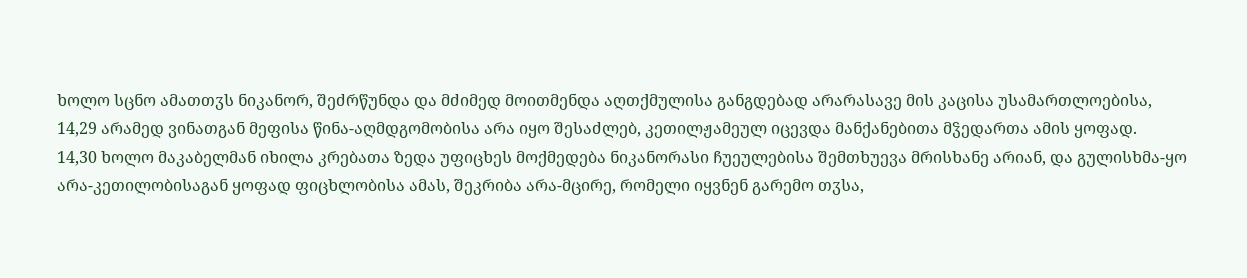ხოლო სცნო ამათთჳს ნიკანორ, შეძრწუნდა და მძიმედ მოითმენდა აღთქმულისა განგდებად არარასავე მის კაცისა უსამართლოებისა,
14,29 არამედ ვინათგან მეფისა წინა-აღმდგომობისა არა იყო შესაძლებ, კეთილჟამეულ იცევდა მანქანებითა მჴედართა ამის ყოფად.
14,30 ხოლო მაკაბელმან იხილა კრებათა ზედა უფიცხეს მოქმედება ნიკანორასი ჩუეულებისა შემთხუევა მრისხანე არიან, და გულისხმა-ყო არა-კეთილობისაგან ყოფად ფიცხლობისა ამას, შეკრიბა არა-მცირე, რომელი იყვნენ გარემო თჳსა,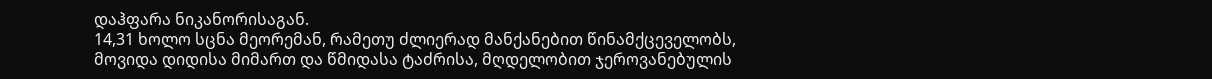დაჰფარა ნიკანორისაგან.
14,31 ხოლო სცნა მეორემან, რამეთუ ძლიერად მანქანებით წინამქცეველობს, მოვიდა დიდისა მიმართ და წმიდასა ტაძრისა, მღდელობით ჯეროვანებულის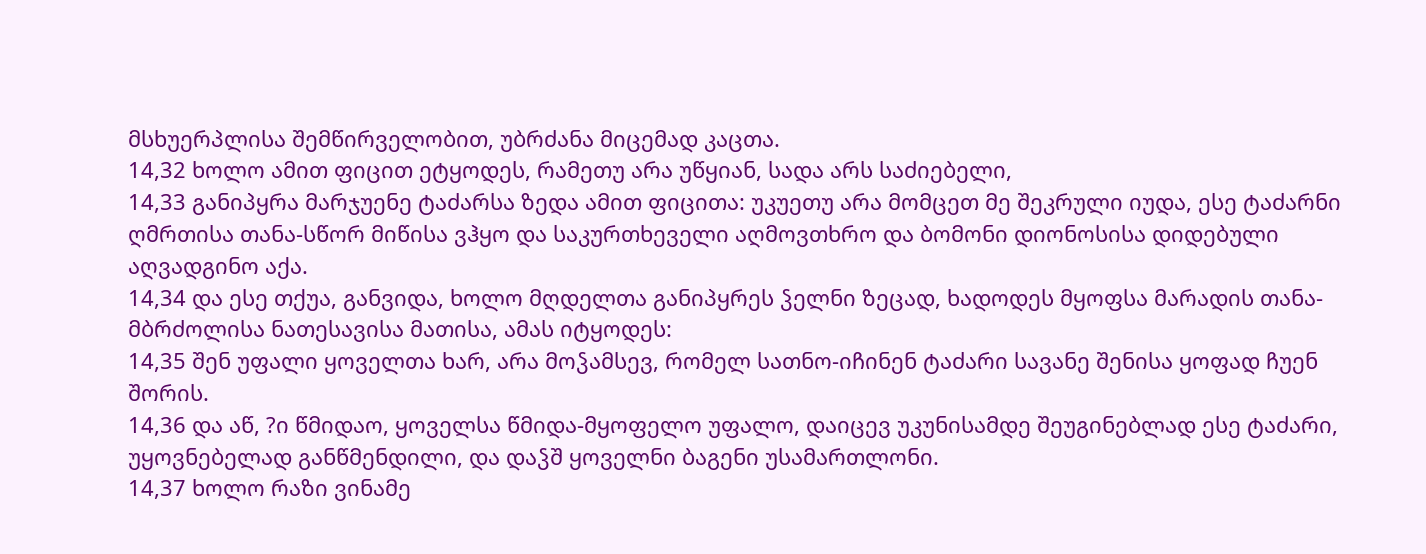მსხუერპლისა შემწირველობით, უბრძანა მიცემად კაცთა.
14,32 ხოლო ამით ფიცით ეტყოდეს, რამეთუ არა უწყიან, სადა არს საძიებელი,
14,33 განიპყრა მარჯუენე ტაძარსა ზედა ამით ფიცითა: უკუეთუ არა მომცეთ მე შეკრული იუდა, ესე ტაძარნი ღმრთისა თანა-სწორ მიწისა ვჰყო და საკურთხეველი აღმოვთხრო და ბომონი დიონოსისა დიდებული აღვადგინო აქა.
14,34 და ესე თქუა, განვიდა, ხოლო მღდელთა განიპყრეს ჴელნი ზეცად, ხადოდეს მყოფსა მარადის თანა-მბრძოლისა ნათესავისა მათისა, ამას იტყოდეს:
14,35 შენ უფალი ყოველთა ხარ, არა მოჴამსევ, რომელ სათნო-იჩინენ ტაძარი სავანე შენისა ყოფად ჩუენ შორის.
14,36 და აწ, ?ი წმიდაო, ყოველსა წმიდა-მყოფელო უფალო, დაიცევ უკუნისამდე შეუგინებლად ესე ტაძარი, უყოვნებელად განწმენდილი, და დაჴშ ყოველნი ბაგენი უსამართლონი.
14,37 ხოლო რაზი ვინამე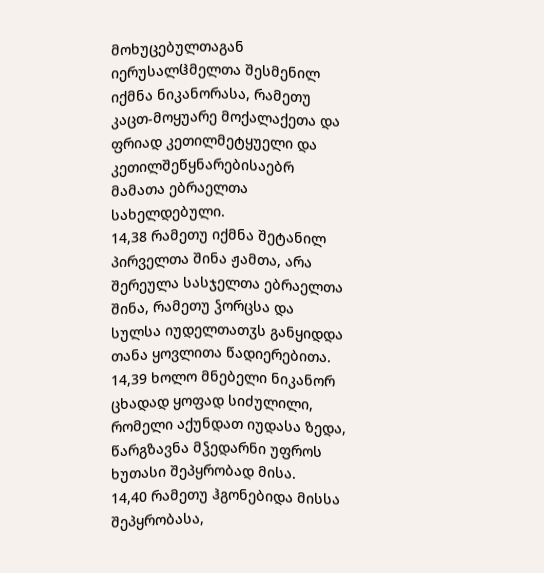მოხუცებულთაგან იერუსალჱმელთა შესმენილ იქმნა ნიკანორასა, რამეთუ კაცთ-მოყუარე მოქალაქეთა და ფრიად კეთილმეტყუელი და კეთილშეწყნარებისაებრ მამათა ებრაელთა სახელდებული.
14,38 რამეთუ იქმნა შეტანილ პირველთა შინა ჟამთა, არა შერეულა სასჯელთა ებრაელთა შინა, რამეთუ ჴორცსა და სულსა იუდელთათჳს განყიდდა თანა ყოვლითა წადიერებითა.
14,39 ხოლო მნებელი ნიკანორ ცხადად ყოფად სიძულილი, რომელი აქუნდათ იუდასა ზედა, წარგზავნა მჴედარნი უფროს ხუთასი შეპყრობად მისა.
14,40 რამეთუ ჰგონებიდა მისსა შეპყრობასა,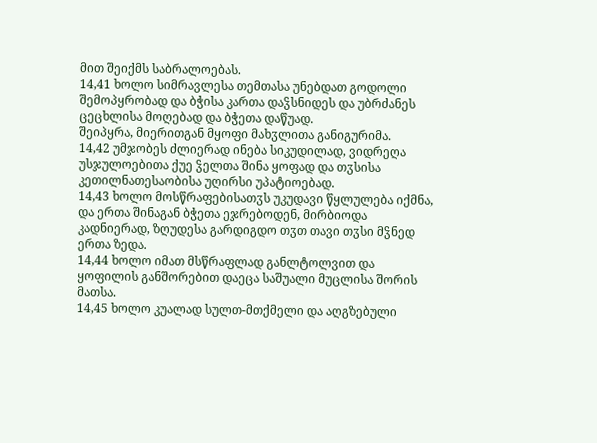მით შეიქმს საბრალოებას.
14,41 ხოლო სიმრავლესა თემთასა უნებდათ გოდოლი შემოპყრობად და ბჭისა კართა დაჴსნიდეს და უბრძანეს ცეცხლისა მოღებად და ბჭეთა დაწუად.
შეიპყრა, მიერითგან მყოფი მახჳლითა განიგურიმა.
14,42 უმჯობეს ძლიერად ინება სიკუდილად, ვიდრეღა უსჯულოებითა ქუე ჴელთა შინა ყოფად და თჳსისა კეთილნათესაობისა უღირსი უპატიოებად.
14,43 ხოლო მოსწრაფებისათჳს უკუდავი წყლულება იქმნა, და ერთა შინაგან ბჭეთა ეჯრებოდენ, მირბიოდა კადნიერად, ზღუდესა გარდიგდო თჳთ თავი თჳსი მჴნედ ერთა ზედა.
14,44 ხოლო იმათ მსწრაფლად განლტოლვით და ყოფილის განშორებით დაეცა საშუალი მუცლისა შორის მათსა.
14,45 ხოლო კუალად სულთ-მთქმელი და აღგზებული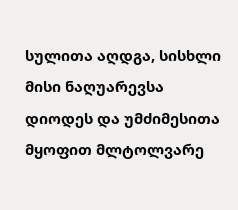სულითა აღდგა, სისხლი მისი ნაღუარევსა დიოდეს და უმძიმესითა მყოფით მლტოლვარე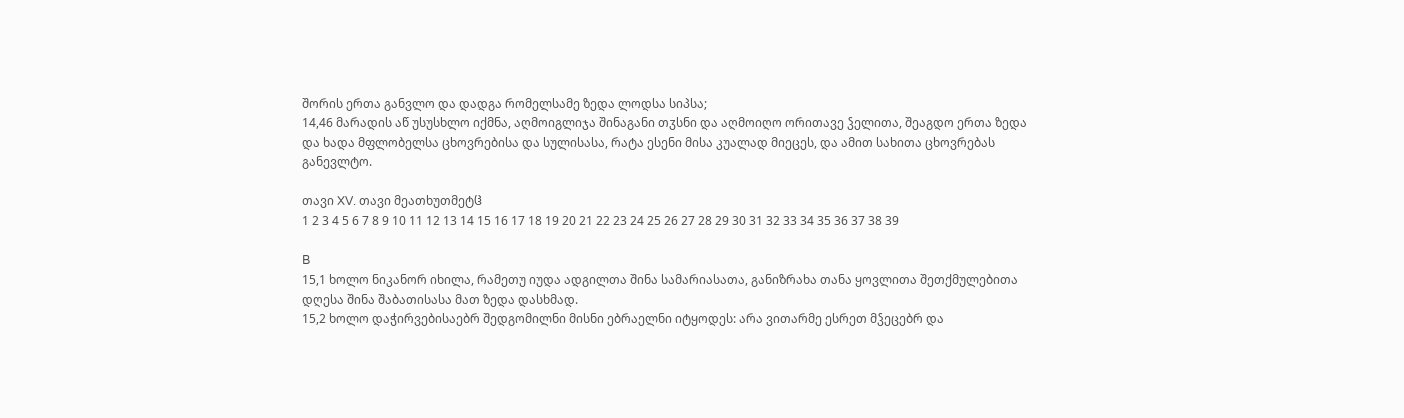შორის ერთა განვლო და დადგა რომელსამე ზედა ლოდსა სიპსა;
14,46 მარადის აწ უსუსხლო იქმნა, აღმოიგლიჯა შინაგანი თჳსნი და აღმოიღო ორითავე ჴელითა, შეაგდო ერთა ზედა და ხადა მფლობელსა ცხოვრებისა და სულისასა, რატა ესენი მისა კუალად მიეცეს, და ამით სახითა ცხოვრებას განევლტო.

თავი XV. თავი მეათხუთმეტჱ
1 2 3 4 5 6 7 8 9 10 11 12 13 14 15 16 17 18 19 20 21 22 23 24 25 26 27 28 29 30 31 32 33 34 35 36 37 38 39

B
15,1 ხოლო ნიკანორ იხილა, რამეთუ იუდა ადგილთა შინა სამარიასათა, განიზრახა თანა ყოვლითა შეთქმულებითა დღესა შინა შაბათისასა მათ ზედა დასხმად.
15,2 ხოლო დაჭირვებისაებრ შედგომილნი მისნი ებრაელნი იტყოდეს: არა ვითარმე ესრეთ მჴეცებრ და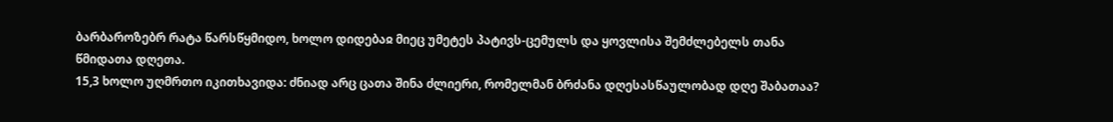ბარბაროზებრ რატა წარსწყმიდო, ხოლო დიდებაჲ მიეც უმეტეს პატივს-ცემულს და ყოვლისა შემძლებელს თანა წმიდათა დღეთა.
15,3 ხოლო უღმრთო იკითხავიდა: ძნიად არც ცათა შინა ძლიერი, რომელმან ბრძანა დღესასწაულობად დღე შაბათაა?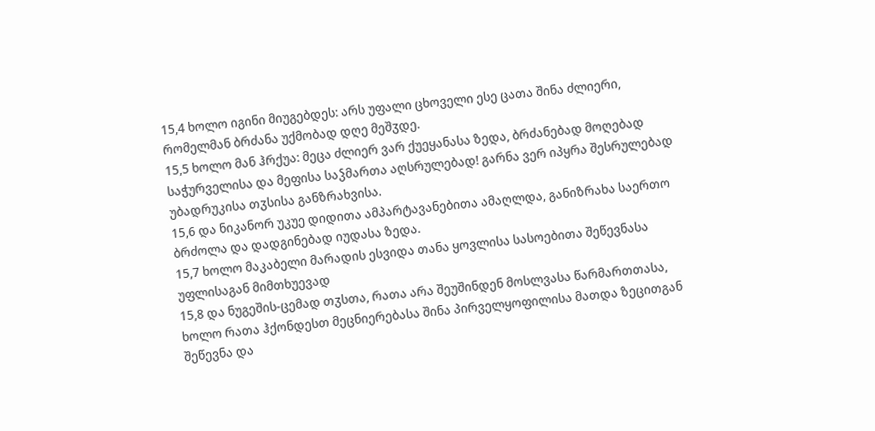15,4 ხოლო იგინი მიუგებდეს: არს უფალი ცხოველი ესე ცათა შინა ძლიერი, რომელმან ბრძანა უქმობად დღე მეშჳდე.
15,5 ხოლო მან ჰრქუა: მეცა ძლიერ ვარ ქუეყანასა ზედა, ბრძანებად მოღებად საჭურველისა და მეფისა საჴმართა აღსრულებად! გარნა ვერ იპყრა შესრულებად უბადრუკისა თჳსისა განზრახვისა.
15,6 და ნიკანორ უკუე დიდითა ამპარტავანებითა ამაღლდა, განიზრახა საერთო ბრძოლა და დადგინებად იუდასა ზედა.
15,7 ხოლო მაკაბელი მარადის ესვიდა თანა ყოვლისა სასოებითა შეწევნასა უფლისაგან მიმთხუევად
15,8 და ნუგეშის-ცემად თჳსთა, რათა არა შეუშინდენ მოსლვასა წარმართთასა, ხოლო რათა ჰქონდესთ მეცნიერებასა შინა პირველყოფილისა მათდა ზეცითგან შეწევნა და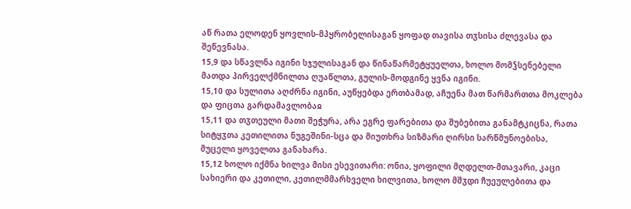აწ რათა ელოდენ ყოვლის-მპყრობელისაგან ყოფად თავისა თჳსისა ძლევასა და შეწევნასა.
15,9 და სწავლნა იგინი სჯულისაგან და წინაწარმეტყუელთა, ხოლო მომჴსენებელი მათდა პირველქმნილთა ღუაწლთა, გულის-მოდგინე ყვნა იგინი.
15,10 და სულითა აღძრნა იგინი, აუწყებდა ერთბამად, აჩუენა მათ წარმართთა მოკლება და ფიცთა გარდამავლობაჲ
15,11 და თჳთეული მათი შეჭურა, არა ეგრე ფარებითა და შუბებითა განამტკიცნა, რათა სიტყჳთა კეთილითა ნუგეშინი-სცა და მიუთხრა სიზმარი ღირსი სარწმუნოებისა, მუცელი ყოველთა განახარა.
15,12 ხოლო იქმნა ხილვა მისი ესევითარი: ონია, ყოფილი მღდელთ-მთავარი, კაცი სახიერი და კეთილი, კეთილმმარხველი ხილვითა, ხოლო მშჳდი ჩუეულებითა და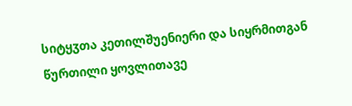სიტყჳთა კეთილშუენიერი და სიყრმითგან წურთილი ყოვლითავე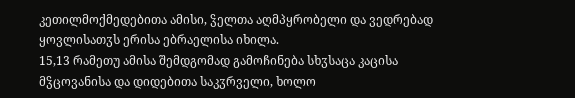კეთილმოქმედებითა ამისი, ჴელთა აღმპყრობელი და ვედრებად ყოვლისათჳს ერისა ებრაელისა იხილა.
15,13 რამეთუ ამისა შემდგომად გამოჩინება სხჳსაცა კაცისა მჴცოვანისა და დიდებითა საკჳრველი, ხოლო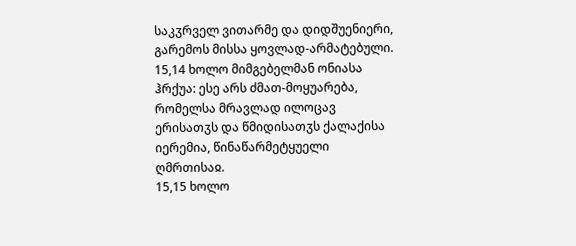საკჳრველ ვითარმე და დიდშუენიერი, გარემოს მისსა ყოვლად-არმატებული.
15,14 ხოლო მიმგებელმან ონიასა ჰრქუა: ესე არს ძმათ-მოყუარება, რომელსა მრავლად ილოცავ ერისათჳს და წმიდისათჳს ქალაქისა იერემია, წინაწარმეტყუელი ღმრთისაჲ.
15,15 ხოლო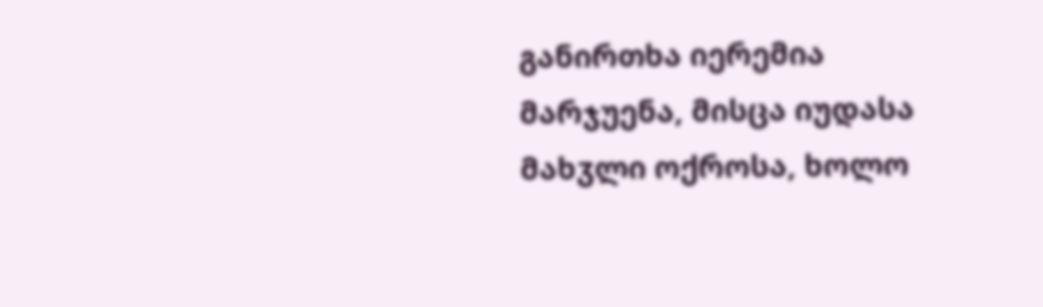განირთხა იერემია მარჯუენა, მისცა იუდასა მახჳლი ოქროსა, ხოლო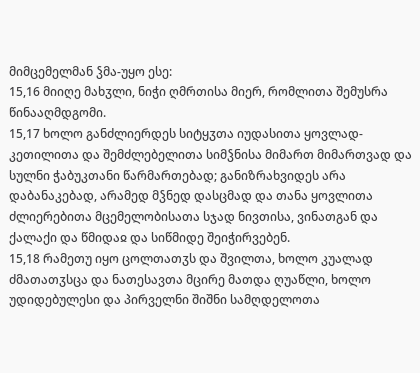მიმცემელმან ჴმა-უყო ესე:
15,16 მიიღე მახჳლი, ნიჭი ღმრთისა მიერ, რომლითა შემუსრა წინააღმდგომი.
15,17 ხოლო განძლიერდეს სიტყჳთა იუდასითა ყოვლად-კეთილითა და შემძლებელითა სიმჴნისა მიმართ მიმართვად და სულნი ჭაბუკთანი წარმართებად; განიზრახვიდეს არა დაბანაკებად, არამედ მჴნედ დასცმად და თანა ყოვლითა ძლიერებითა მცემელობისათა სჯად ნივთისა, ვინათგან და ქალაქი და წმიდაჲ და სიწმიდე შეიჭირვებენ.
15,18 რამეთუ იყო ცოლთათჳს და შვილთა, ხოლო კუალად ძმათათჳსცა და ნათესავთა მცირე მათდა ღუაწლი, ხოლო უდიდებულესი და პირველნი შიშნი სამღდელოთა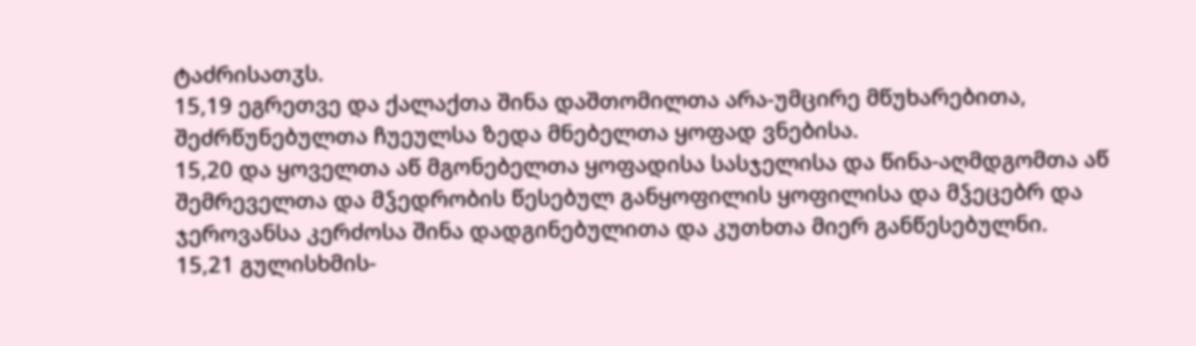ტაძრისათჳს.
15,19 ეგრეთვე და ქალაქთა შინა დაშთომილთა არა-უმცირე მწუხარებითა, შეძრწუნებულთა ჩუეულსა ზედა მნებელთა ყოფად ვნებისა.
15,20 და ყოველთა აწ მგონებელთა ყოფადისა სასჯელისა და წინა-აღმდგომთა აწ შემრეველთა და მჴედრობის წესებულ განყოფილის ყოფილისა და მჴეცებრ და ჯეროვანსა კერძოსა შინა დადგინებულითა და კუთხთა მიერ განწესებულნი.
15,21 გულისხმის-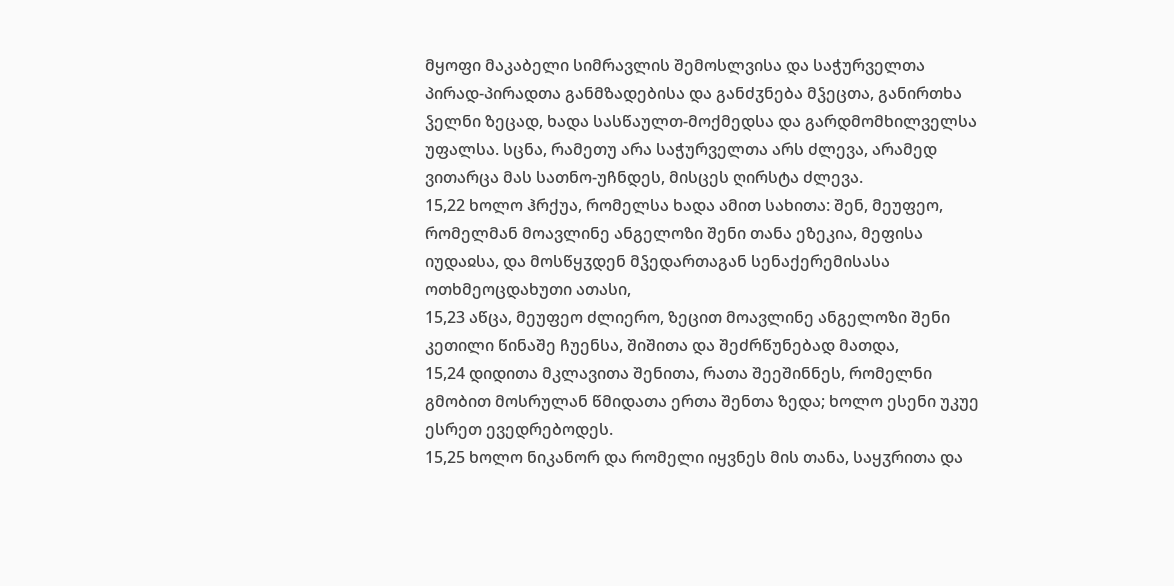მყოფი მაკაბელი სიმრავლის შემოსლვისა და საჭურველთა პირად-პირადთა განმზადებისა და განძჳნება მჴეცთა, განირთხა ჴელნი ზეცად, ხადა სასწაულთ-მოქმედსა და გარდმომხილველსა უფალსა. სცნა, რამეთუ არა საჭურველთა არს ძლევა, არამედ ვითარცა მას სათნო-უჩნდეს, მისცეს ღირსტა ძლევა.
15,22 ხოლო ჰრქუა, რომელსა ხადა ამით სახითა: შენ, მეუფეო, რომელმან მოავლინე ანგელოზი შენი თანა ეზეკია, მეფისა იუდაჲსა, და მოსწყჳდენ მჴედართაგან სენაქერემისასა ოთხმეოცდახუთი ათასი,
15,23 აწცა, მეუფეო ძლიერო, ზეცით მოავლინე ანგელოზი შენი კეთილი წინაშე ჩუენსა, შიშითა და შეძრწუნებად მათდა,
15,24 დიდითა მკლავითა შენითა, რათა შეეშინნეს, რომელნი გმობით მოსრულან წმიდათა ერთა შენთა ზედა; ხოლო ესენი უკუე ესრეთ ევედრებოდეს.
15,25 ხოლო ნიკანორ და რომელი იყვნეს მის თანა, საყჳრითა და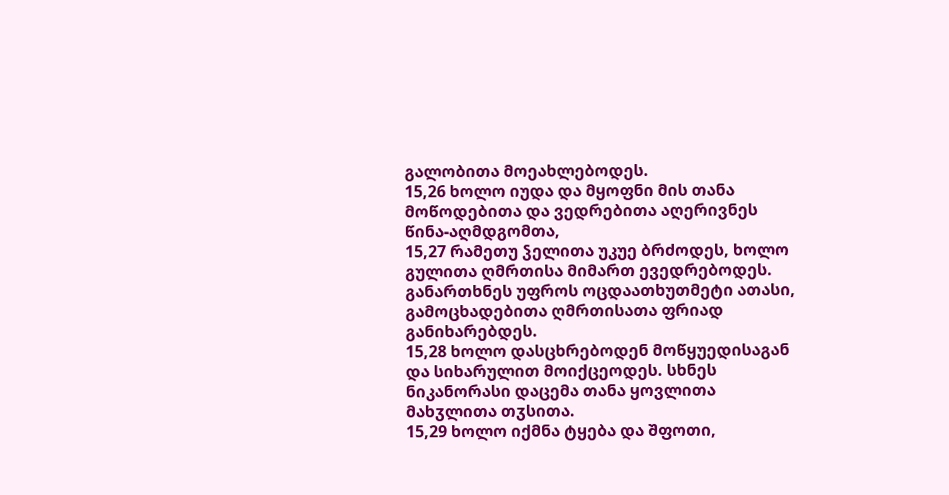გალობითა მოეახლებოდეს.
15,26 ხოლო იუდა და მყოფნი მის თანა მოწოდებითა და ვედრებითა აღერივნეს წინა-აღმდგომთა,
15,27 რამეთუ ჴელითა უკუე ბრძოდეს, ხოლო გულითა ღმრთისა მიმართ ევედრებოდეს. განართხნეს უფროს ოცდაათხუთმეტი ათასი, გამოცხადებითა ღმრთისათა ფრიად განიხარებდეს.
15,28 ხოლო დასცხრებოდენ მოწყუედისაგან და სიხარულით მოიქცეოდეს. სხნეს ნიკანორასი დაცემა თანა ყოვლითა მახჳლითა თჳსითა.
15,29 ხოლო იქმნა ტყება და შფოთი,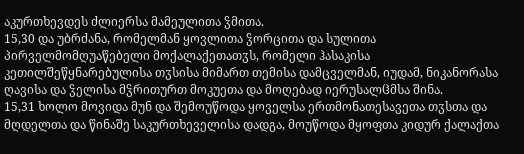აკურთხევდეს ძლიერსა მამეულითა ჴმითა.
15,30 და უბრძანა, რომელმან ყოვლითა ჴორცითა და სულითა პირველმომღუაწებელი მოქალაქეთათჳს, რომელი ჰასაკისა კეთილშეწყნარებულისა თჳსისა მიმართ თემისა დამცველმან, იუდამ, ნიკანორასა ღავისა და ჴელისა მჴრითურთ მოკუეთა და მოღებად იერუსალჱმსა შინა.
15,31 ხოლო მოვიდა მუნ და შემოუწოდა ყოველსა ერთმონათესავეთა თჳსთა და მღდელთა და წინაშე საკურთხეველისა დადგა, მოუწოდა მყოფთა კიდურ ქალაქთა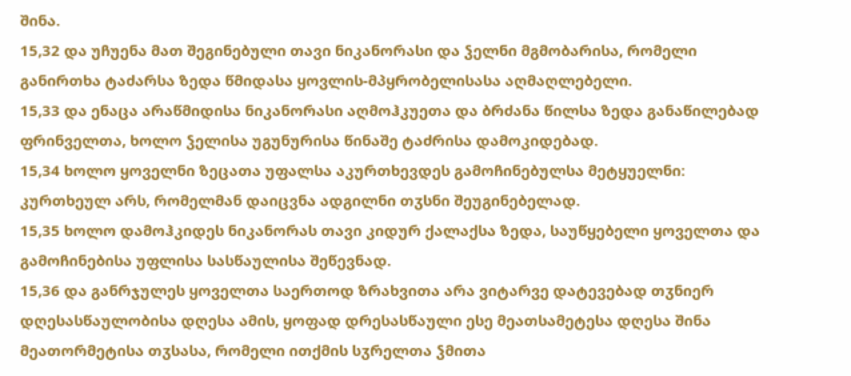შინა.
15,32 და უჩუენა მათ შეგინებული თავი ნიკანორასი და ჴელნი მგმობარისა, რომელი განირთხა ტაძარსა ზედა წმიდასა ყოვლის-მპყრობელისასა აღმაღლებელი.
15,33 და ენაცა არაწმიდისა ნიკანორასი აღმოჰკუეთა და ბრძანა წილსა ზედა განაწილებად ფრინველთა, ხოლო ჴელისა უგუნურისა წინაშე ტაძრისა დამოკიდებად.
15,34 ხოლო ყოველნი ზეცათა უფალსა აკურთხევდეს გამოჩინებულსა მეტყუელნი: კურთხეულ არს, რომელმან დაიცვნა ადგილნი თჳსნი შეუგინებელად.
15,35 ხოლო დამოჰკიდეს ნიკანორას თავი კიდურ ქალაქსა ზედა, საუწყებელი ყოველთა და გამოჩინებისა უფლისა სასწაულისა შეწევნად.
15,36 და განრჯულეს ყოველთა საერთოდ ზრახვითა არა ვიტარვე დატევებად თჳნიერ დღესასწაულობისა დღესა ამის, ყოფად დრესასწაული ესე მეათსამეტესა დღესა შინა მეათორმეტისა თჳსასა, რომელი ითქმის სჳრელთა ჴმითა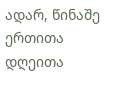ადარ, წინაშე ერთითა დღეითა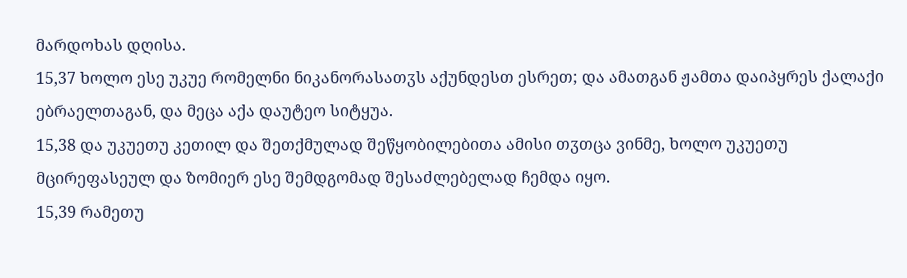მარდოხას დღისა.
15,37 ხოლო ესე უკუე რომელნი ნიკანორასათჳს აქუნდესთ ესრეთ; და ამათგან ჟამთა დაიპყრეს ქალაქი ებრაელთაგან, და მეცა აქა დაუტეო სიტყუა.
15,38 და უკუეთუ კეთილ და შეთქმულად შეწყობილებითა ამისი თჳთცა ვინმე, ხოლო უკუეთუ მცირეფასეულ და ზომიერ ესე შემდგომად შესაძლებელად ჩემდა იყო.
15,39 რამეთუ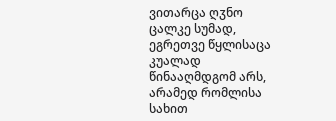ვითარცა ღჳნო ცალკე სუმად, ეგრეთვე წყლისაცა კუალად წინააღმდგომ არს, არამედ რომლისა სახით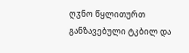ღჳნო წყლითურთ განზავებული ტკბილ და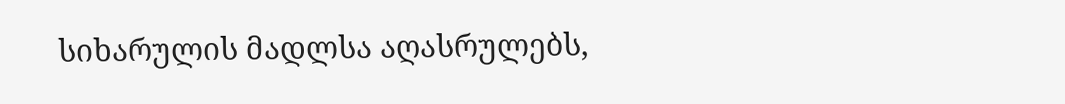სიხარულის მადლსა აღასრულებს,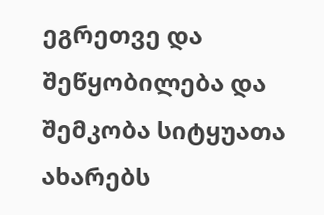ეგრეთვე და შეწყობილება და შემკობა სიტყუათა ახარებს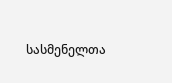სასმენელთა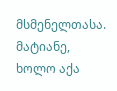მსმენელთასა. მატიანე, ხოლო აქა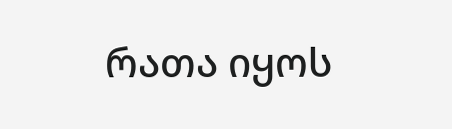რათა იყოს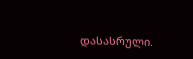დასასრული.